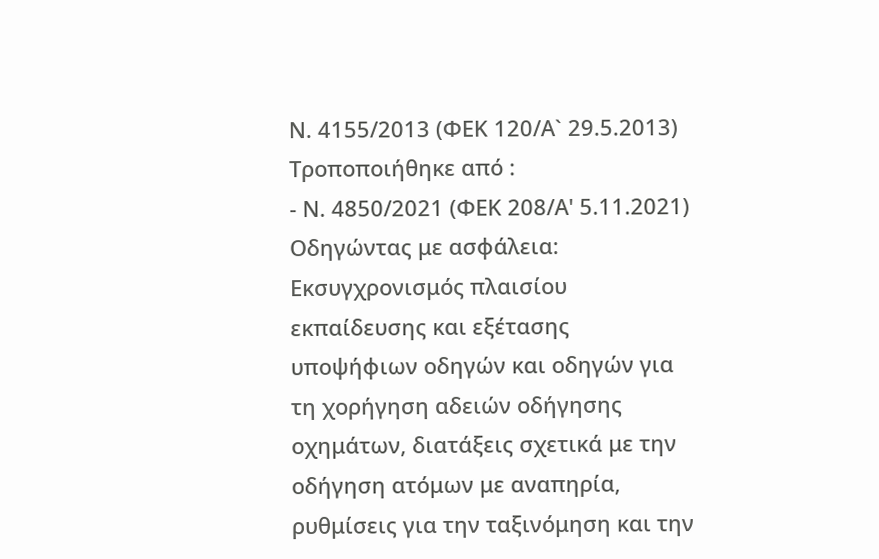Ν. 4155/2013 (ΦΕΚ 120/Α` 29.5.2013)
Τροποποιήθηκε από :
- Ν. 4850/2021 (ΦΕΚ 208/Α' 5.11.2021) Οδηγώντας με ασφάλεια: Εκσυγχρονισμός πλαισίου εκπαίδευσης και εξέτασης υποψήφιων οδηγών και οδηγών για τη χορήγηση αδειών οδήγησης οχημάτων, διατάξεις σχετικά με την οδήγηση ατόμων με αναπηρία, ρυθμίσεις για την ταξινόμηση και την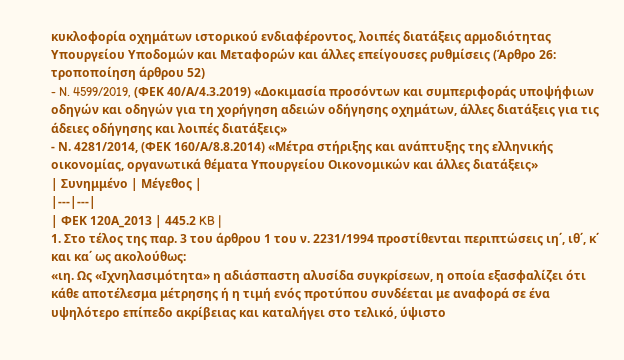κυκλοφορία οχημάτων ιστορικού ενδιαφέροντος, λοιπές διατάξεις αρμοδιότητας Υπουργείου Υποδομών και Μεταφορών και άλλες επείγουσες ρυθμίσεις (Άρθρο 26: τροποποίηση άρθρου 52)
- N. 4599/2019, (ΦΕΚ 40/Α/4.3.2019) «Δοκιμασία προσόντων και συμπεριφοράς υποψήφιων οδηγών και οδηγών για τη χορήγηση αδειών οδήγησης οχημάτων, άλλες διατάξεις για τις άδειες οδήγησης και λοιπές διατάξεις»
- Ν. 4281/2014, (ΦΕΚ 160/Α/8.8.2014) «Μέτρα στήριξης και ανάπτυξης της ελληνικής οικονομίας, οργανωτικά θέματα Υπουργείου Οικονομικών και άλλες διατάξεις»
| Συνημμένο | Μέγεθος |
|---|---|
| ΦΕΚ 120Α_2013 | 445.2 KB |
1. Στο τέλος της παρ. 3 του άρθρου 1 του ν. 2231/1994 προστίθενται περιπτώσεις ιη΄, ιθ΄, κ΄ και κα΄ ως ακολούθως:
«ιη. Ως «Ιχνηλασιμότητα» η αδιάσπαστη αλυσίδα συγκρίσεων, η οποία εξασφαλίζει ότι κάθε αποτέλεσμα μέτρησης ή η τιμή ενός προτύπου συνδέεται με αναφορά σε ένα υψηλότερο επίπεδο ακρίβειας και καταλήγει στο τελικό, ύψιστο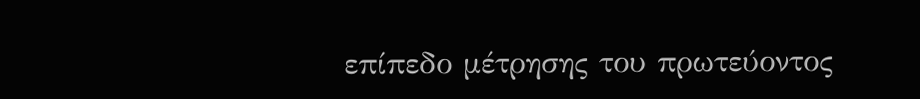επίπεδο μέτρησης του πρωτεύοντος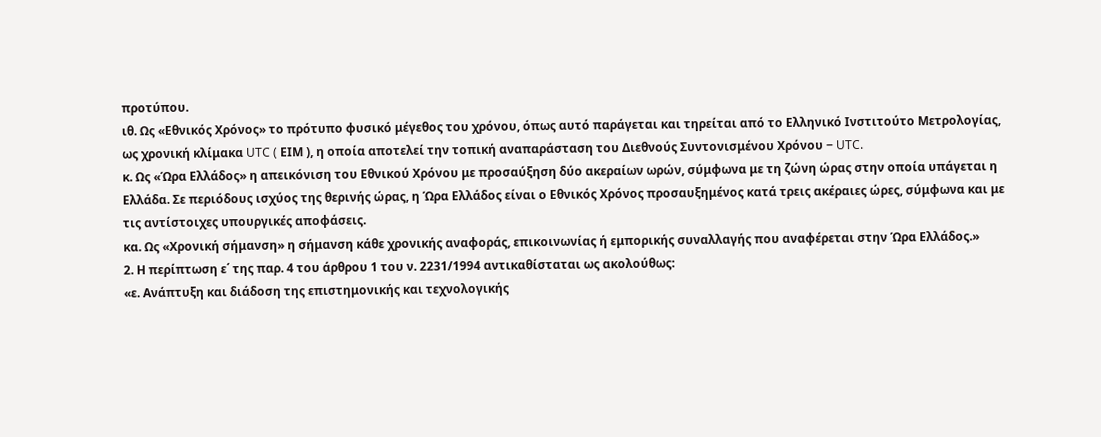προτύπου.
ιθ. Ως «Εθνικός Χρόνος» το πρότυπο φυσικό μέγεθος του χρόνου, όπως αυτό παράγεται και τηρείται από το Ελληνικό Ινστιτούτο Μετρολογίας, ως χρονική κλίμακα UTC ( ΕΙΜ ), η οποία αποτελεί την τοπική αναπαράσταση του Διεθνούς Συντονισμένου Χρόνου − UTC.
κ. Ως «Ώρα Ελλάδος» η απεικόνιση του Εθνικού Χρόνου με προσαύξηση δύο ακεραίων ωρών, σύμφωνα με τη ζώνη ώρας στην οποία υπάγεται η Ελλάδα. Σε περιόδους ισχύος της θερινής ώρας, η Ώρα Ελλάδος είναι ο Εθνικός Χρόνος προσαυξημένος κατά τρεις ακέραιες ώρες, σύμφωνα και με τις αντίστοιχες υπουργικές αποφάσεις.
κα. Ως «Χρονική σήμανση» η σήμανση κάθε χρονικής αναφοράς, επικοινωνίας ή εμπορικής συναλλαγής που αναφέρεται στην Ώρα Ελλάδος.»
2. Η περίπτωση ε΄ της παρ. 4 του άρθρου 1 του ν. 2231/1994 αντικαθίσταται ως ακολούθως:
«ε. Ανάπτυξη και διάδοση της επιστημονικής και τεχνολογικής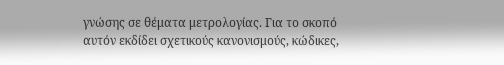γνώσης σε θέματα μετρολογίας. Για το σκοπό αυτόν εκδίδει σχετικούς κανονισμούς, κώδικες,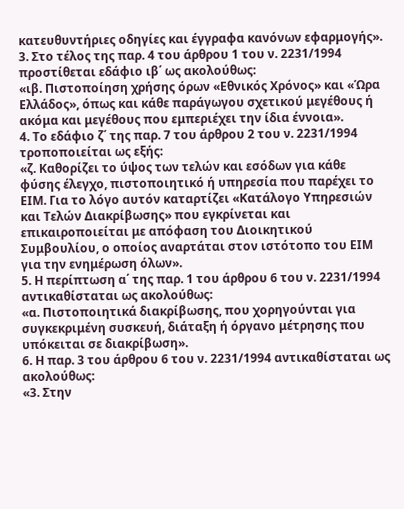κατευθυντήριες οδηγίες και έγγραφα κανόνων εφαρμογής».
3. Στο τέλος της παρ. 4 του άρθρου 1 του ν. 2231/1994 προστίθεται εδάφιο ιβ΄ ως ακολούθως:
«ιβ. Πιστοποίηση χρήσης όρων «Εθνικός Χρόνος» και «Ώρα Ελλάδος», όπως και κάθε παράγωγου σχετικού μεγέθους ή ακόμα και μεγέθους που εμπεριέχει την ίδια έννοια».
4. Το εδάφιο ζ΄ της παρ. 7 του άρθρου 2 του ν. 2231/1994 τροποποιείται ως εξής:
«ζ. Καθορίζει το ύψος των τελών και εσόδων για κάθε φύσης έλεγχο, πιστοποιητικό ή υπηρεσία που παρέχει το ΕΙΜ. Για το λόγο αυτόν καταρτίζει «Κατάλογο Υπηρεσιών και Τελών Διακρίβωσης» που εγκρίνεται και επικαιροποιείται με απόφαση του Διοικητικού Συμβουλίου, ο οποίος αναρτάται στον ιστότοπο του ΕΙΜ για την ενημέρωση όλων».
5. Η περίπτωση α΄ της παρ. 1 του άρθρου 6 του ν. 2231/1994 αντικαθίσταται ως ακολούθως:
«α. Πιστοποιητικά διακρίβωσης, που χορηγούνται για συγκεκριμένη συσκευή, διάταξη ή όργανο μέτρησης που υπόκειται σε διακρίβωση».
6. Η παρ. 3 του άρθρου 6 του ν. 2231/1994 αντικαθίσταται ως ακολούθως:
«3. Στην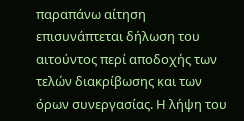παραπάνω αίτηση επισυνάπτεται δήλωση του αιτούντος περί αποδοχής των τελών διακρίβωσης και των όρων συνεργασίας. Η λήψη του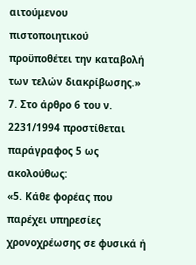αιτούμενου πιστοποιητικού προϋποθέτει την καταβολή των τελών διακρίβωσης.»
7. Στο άρθρο 6 του ν. 2231/1994 προστίθεται παράγραφος 5 ως ακολούθως:
«5. Κάθε φορέας που παρέχει υπηρεσίες χρονοχρέωσης σε φυσικά ή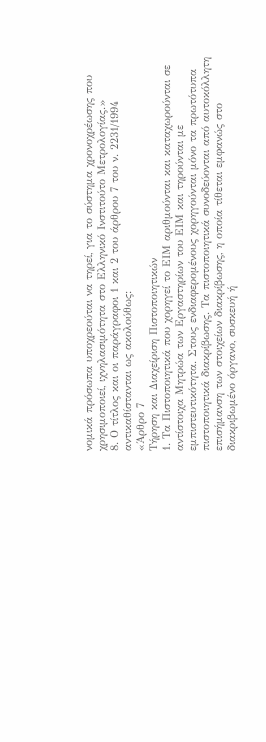νομικά πρόσωπα υποχρεούται να τηρεί, για το σύστημα χρονοχρέωσης που χρησιμοποιεί, ιχνηλασιμότητα στο Ελληνικό Ινστιτούτο Μετρολογίας.»
8. Ο τίτλος και οι παράγραφοι 1 και 2 του άρθρου 7 του ν. 2231/1994 αντικαθίστανται ως ακολούθως:
«Άρθρο 7
Τήρηση και Διαχείριση Πιστοποιητικών
1. Τα Πιστοποιητικά που χορηγεί το ΕΙΜ αριθμούνται και καταχωρούνται σε αντίστοιχα Μητρώα των Εργαστηρίων του ΕΙΜ και τηρούνται με εμπιστευτικότητα. Στους ενδιαφερομένους χορηγούνται μόνο τα πρωτότυπα πιστοποιητικά διακρίβωσης. Τα πιστοποιητικά συνοδεύονται από αυτοκόλλητη επισήμανση των στοιχείων διακρίβωσης, η οποία τίθεται εμφανώς στο διακριβωμένο όργανο, συσκευή ή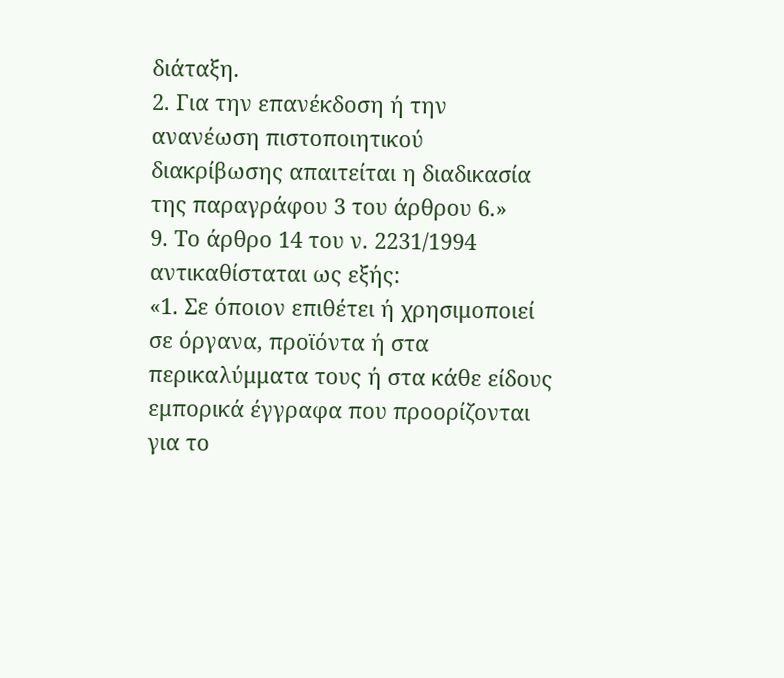διάταξη.
2. Για την επανέκδοση ή την ανανέωση πιστοποιητικού διακρίβωσης απαιτείται η διαδικασία της παραγράφου 3 του άρθρου 6.»
9. Το άρθρο 14 του ν. 2231/1994 αντικαθίσταται ως εξής:
«1. Σε όποιον επιθέτει ή χρησιμοποιεί σε όργανα, προϊόντα ή στα περικαλύμματα τους ή στα κάθε είδους εμπορικά έγγραφα που προορίζονται για το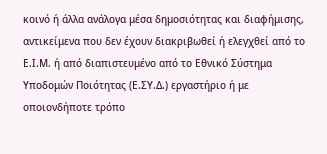κοινό ή άλλα ανάλογα μέσα δημοσιότητας και διαφήμισης, αντικείμενα που δεν έχουν διακριβωθεί ή ελεγχθεί από το Ε.Ι.Μ. ή από διαπιστευμένο από το Εθνικό Σύστημα Υποδομών Ποιότητας (Ε.ΣΥ.Δ.) εργαστήριο ή με οποιονδήποτε τρόπο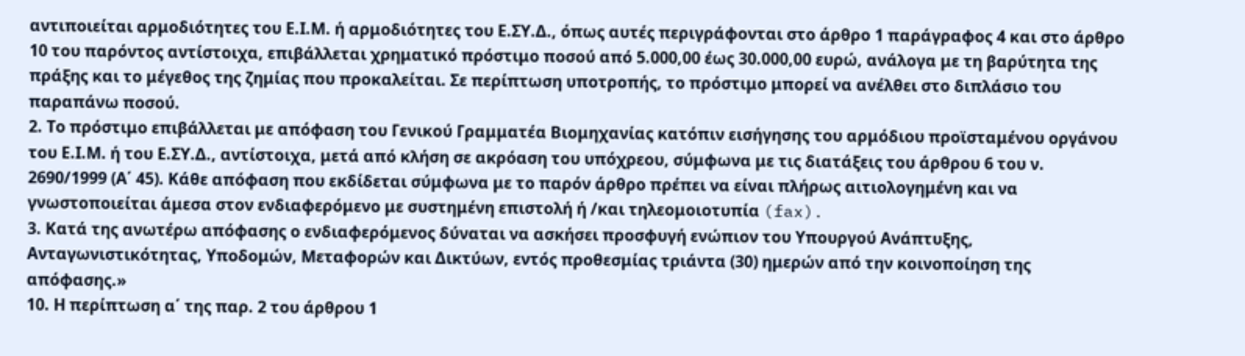αντιποιείται αρμοδιότητες του Ε.Ι.Μ. ή αρμοδιότητες του Ε.ΣΥ.Δ., όπως αυτές περιγράφονται στο άρθρο 1 παράγραφος 4 και στο άρθρο 10 του παρόντος αντίστοιχα, επιβάλλεται χρηματικό πρόστιμο ποσού από 5.000,00 έως 30.000,00 ευρώ, ανάλογα με τη βαρύτητα της πράξης και το μέγεθος της ζημίας που προκαλείται. Σε περίπτωση υποτροπής, το πρόστιμο μπορεί να ανέλθει στο διπλάσιο του παραπάνω ποσού.
2. Το πρόστιμο επιβάλλεται με απόφαση του Γενικού Γραμματέα Βιομηχανίας κατόπιν εισήγησης του αρμόδιου προϊσταμένου οργάνου του Ε.Ι.Μ. ή του Ε.ΣΥ.Δ., αντίστοιχα, μετά από κλήση σε ακρόαση του υπόχρεου, σύμφωνα με τις διατάξεις του άρθρου 6 του ν. 2690/1999 (Α΄ 45). Κάθε απόφαση που εκδίδεται σύμφωνα με το παρόν άρθρο πρέπει να είναι πλήρως αιτιολογημένη και να γνωστοποιείται άμεσα στον ενδιαφερόμενο με συστημένη επιστολή ή /και τηλεομοιοτυπία (fax).
3. Κατά της ανωτέρω απόφασης ο ενδιαφερόμενος δύναται να ασκήσει προσφυγή ενώπιον του Υπουργού Ανάπτυξης, Ανταγωνιστικότητας, Υποδομών, Μεταφορών και Δικτύων, εντός προθεσμίας τριάντα (30) ημερών από την κοινοποίηση της απόφασης.»
10. Η περίπτωση α΄ της παρ. 2 του άρθρου 1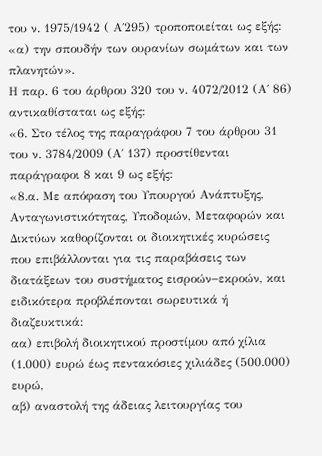του ν. 1975/1942 ( Α΄295) τροποποιείται ως εξής: «α) την σπουδήν των ουρανίων σωμάτων και των πλανητών».
Η παρ. 6 του άρθρου 320 του ν. 4072/2012 (Α΄ 86) αντικαθίσταται ως εξής:
«6. Στο τέλος της παραγράφου 7 του άρθρου 31 του ν. 3784/2009 (Α΄ 137) προστίθενται παράγραφοι 8 και 9 ως εξής:
«8.α. Με απόφαση του Υπουργού Ανάπτυξης, Ανταγωνιστικότητας, Υποδομών, Μεταφορών και Δικτύων καθορίζονται οι διοικητικές κυρώσεις που επιβάλλονται για τις παραβάσεις των διατάξεων του συστήματος εισροών−εκροών, και ειδικότερα προβλέπονται σωρευτικά ή διαζευκτικά:
αα) επιβολή διοικητικού προστίμου από χίλια (1.000) ευρώ έως πεντακόσιες χιλιάδες (500.000) ευρώ,
αβ) αναστολή της άδειας λειτουργίας του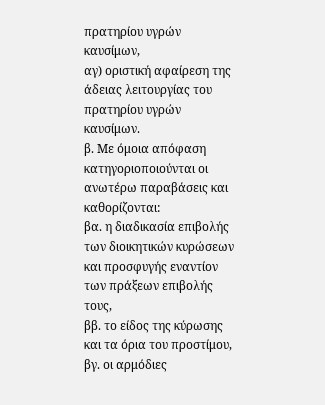πρατηρίου υγρών καυσίμων,
αγ) οριστική αφαίρεση της άδειας λειτουργίας του πρατηρίου υγρών καυσίμων.
β. Με όμοια απόφαση κατηγοριοποιούνται οι ανωτέρω παραβάσεις και καθορίζονται:
βα. η διαδικασία επιβολής των διοικητικών κυρώσεων και προσφυγής εναντίον των πράξεων επιβολής τους,
ββ. το είδος της κύρωσης και τα όρια του προστίμου,
βγ. οι αρμόδιες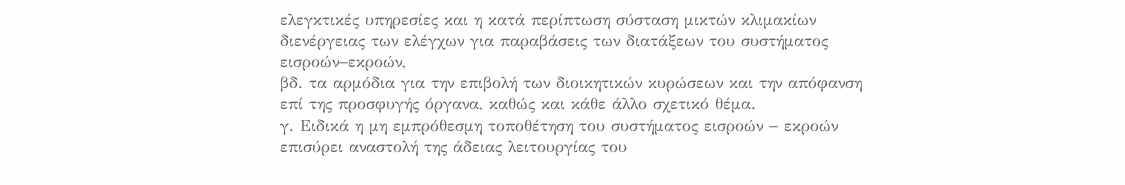ελεγκτικές υπηρεσίες και η κατά περίπτωση σύσταση μικτών κλιμακίων διενέργειας των ελέγχων για παραβάσεις των διατάξεων του συστήματος εισροών−εκροών,
βδ. τα αρμόδια για την επιβολή των διοικητικών κυρώσεων και την απόφανση επί της προσφυγής όργανα, καθώς και κάθε άλλο σχετικό θέμα.
γ. Ειδικά η μη εμπρόθεσμη τοποθέτηση του συστήματος εισροών − εκροών επισύρει αναστολή της άδειας λειτουργίας του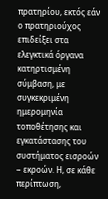πρατηρίου, εκτός εάν ο πρατηριούχος επιδείξει στα ελεγκτικά όργανα κατηρτισμένη σύμβαση, με συγκεκριμένη ημερομηνία τοποθέτησης και εγκατάστασης του συστήματος εισροών − εκροών. Η, σε κάθε περίπτωση,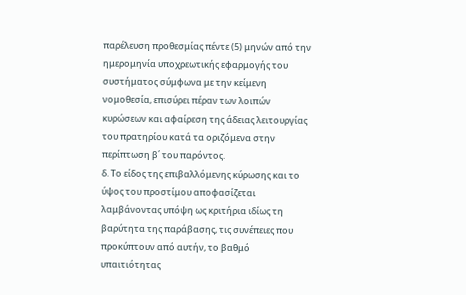παρέλευση προθεσμίας πέντε (5) μηνών από την ημερομηνία υποχρεωτικής εφαρμογής του συστήματος σύμφωνα με την κείμενη νομοθεσία, επισύρει πέραν των λοιπών κυρώσεων και αφαίρεση της άδειας λειτουργίας του πρατηρίου κατά τα οριζόμενα στην περίπτωση β΄ του παρόντος.
δ. Το είδος της επιβαλλόμενης κύρωσης και το ύψος του προστίμου αποφασίζεται λαμβάνοντας υπόψη ως κριτήρια ιδίως τη βαρύτητα της παράβασης, τις συνέπειες που προκύπτουν από αυτήν, το βαθμό υπαιτιότητας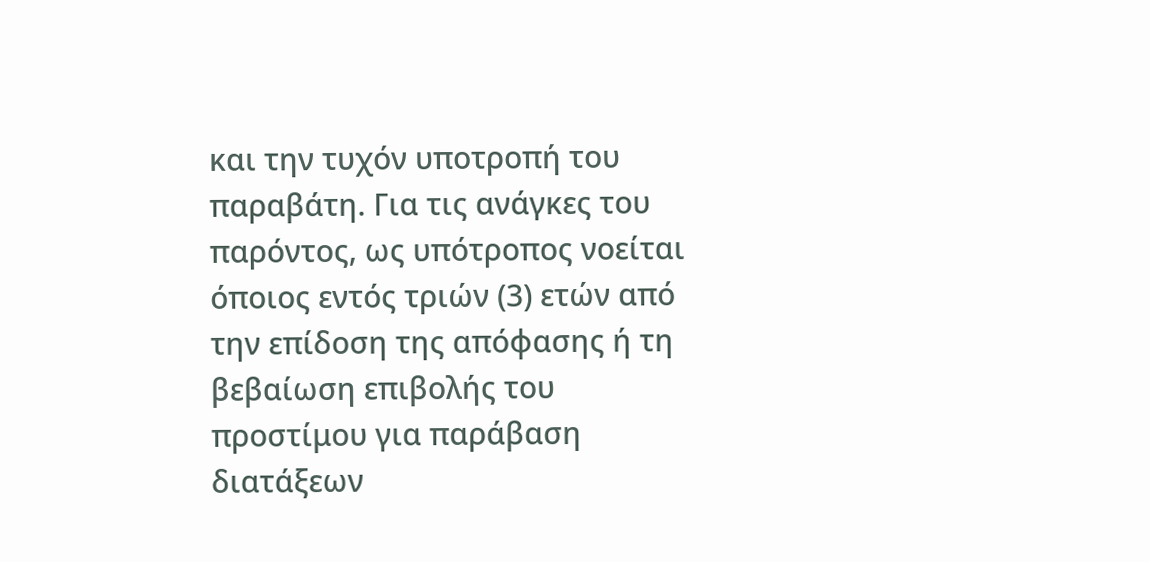και την τυχόν υποτροπή του παραβάτη. Για τις ανάγκες του παρόντος, ως υπότροπος νοείται όποιος εντός τριών (3) ετών από την επίδοση της απόφασης ή τη βεβαίωση επιβολής του προστίμου για παράβαση διατάξεων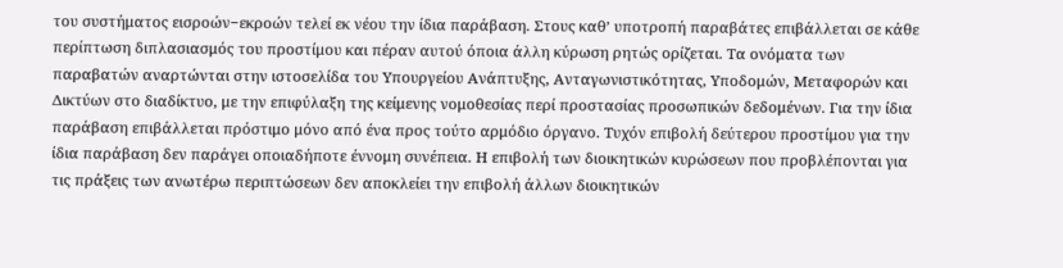του συστήματος εισροών−εκροών τελεί εκ νέου την ίδια παράβαση. Στους καθ’ υποτροπή παραβάτες επιβάλλεται σε κάθε περίπτωση διπλασιασμός του προστίμου και πέραν αυτού όποια άλλη κύρωση ρητώς ορίζεται. Τα ονόματα των παραβατών αναρτώνται στην ιστοσελίδα του Υπουργείου Ανάπτυξης, Ανταγωνιστικότητας, Υποδομών, Μεταφορών και Δικτύων στο διαδίκτυο, με την επιφύλαξη της κείμενης νομοθεσίας περί προστασίας προσωπικών δεδομένων. Για την ίδια παράβαση επιβάλλεται πρόστιμο μόνο από ένα προς τούτο αρμόδιο όργανο. Τυχόν επιβολή δεύτερου προστίμου για την ίδια παράβαση δεν παράγει οποιαδήποτε έννομη συνέπεια. Η επιβολή των διοικητικών κυρώσεων που προβλέπονται για τις πράξεις των ανωτέρω περιπτώσεων δεν αποκλείει την επιβολή άλλων διοικητικών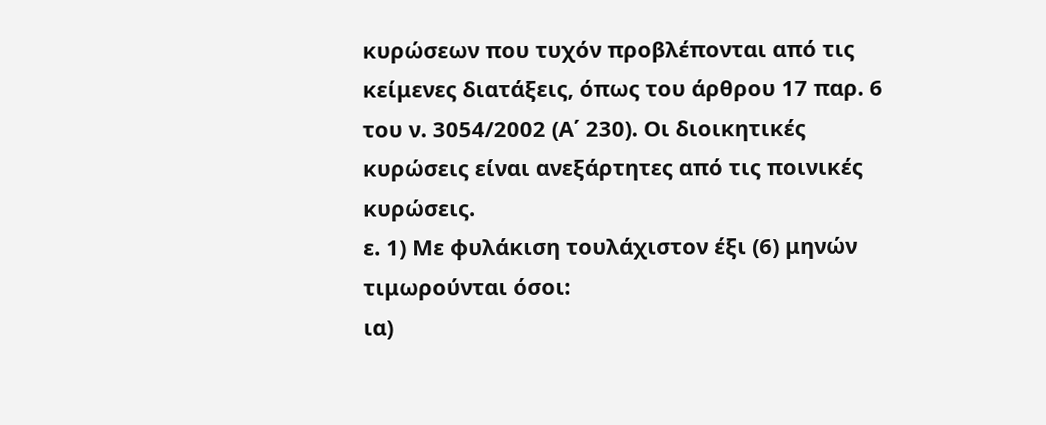κυρώσεων που τυχόν προβλέπονται από τις κείμενες διατάξεις, όπως του άρθρου 17 παρ. 6 του ν. 3054/2002 (Α΄ 230). Οι διοικητικές κυρώσεις είναι ανεξάρτητες από τις ποινικές κυρώσεις.
ε. 1) Με φυλάκιση τουλάχιστον έξι (6) μηνών τιμωρούνται όσοι:
ια)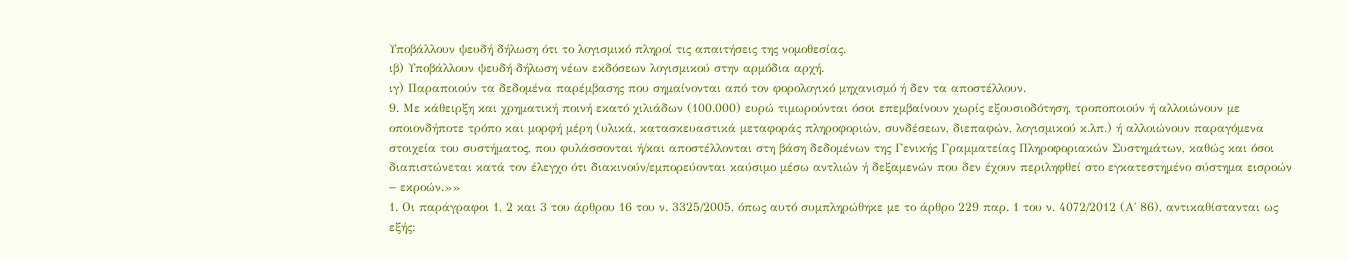Υποβάλλουν ψευδή δήλωση ότι το λογισμικό πληροί τις απαιτήσεις της νομοθεσίας.
ιβ) Υποβάλλουν ψευδή δήλωση νέων εκδόσεων λογισμικού στην αρμόδια αρχή.
ιγ) Παραποιούν τα δεδομένα παρέμβασης που σημαίνονται από τον φορολογικό μηχανισμό ή δεν τα αποστέλλουν.
9. Με κάθειρξη και χρηματική ποινή εκατό χιλιάδων (100.000) ευρώ τιμωρούνται όσοι επεμβαίνουν χωρίς εξουσιοδότηση, τροποποιούν ή αλλοιώνουν με οποιονδήποτε τρόπο και μορφή μέρη (υλικά, κατασκευαστικά μεταφοράς πληροφοριών, συνδέσεων, διεπαφών, λογισμικού κ.λπ.) ή αλλοιώνουν παραγόμενα στοιχεία του συστήματος, που φυλάσσονται ή/και αποστέλλονται στη βάση δεδομένων της Γενικής Γραμματείας Πληροφοριακών Συστημάτων, καθώς και όσοι διαπιστώνεται κατά τον έλεγχο ότι διακινούν/εμπορεύονται καύσιμο μέσω αντλιών ή δεξαμενών που δεν έχουν περιληφθεί στο εγκατεστημένο σύστημα εισροών − εκροών.»»
1. Οι παράγραφοι 1, 2 και 3 του άρθρου 16 του ν. 3325/2005, όπως αυτό συμπληρώθηκε με το άρθρο 229 παρ. 1 του ν. 4072/2012 (Α΄ 86), αντικαθίστανται ως εξής: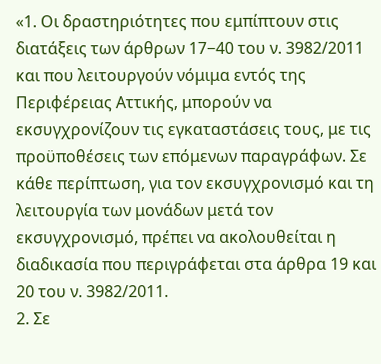«1. Οι δραστηριότητες που εμπίπτουν στις διατάξεις των άρθρων 17−40 του ν. 3982/2011 και που λειτουργούν νόμιμα εντός της Περιφέρειας Αττικής, μπορούν να εκσυγχρονίζουν τις εγκαταστάσεις τους, με τις προϋποθέσεις των επόμενων παραγράφων. Σε κάθε περίπτωση, για τον εκσυγχρονισμό και τη λειτουργία των μονάδων μετά τον εκσυγχρονισμό, πρέπει να ακολουθείται η διαδικασία που περιγράφεται στα άρθρα 19 και 20 του ν. 3982/2011.
2. Σε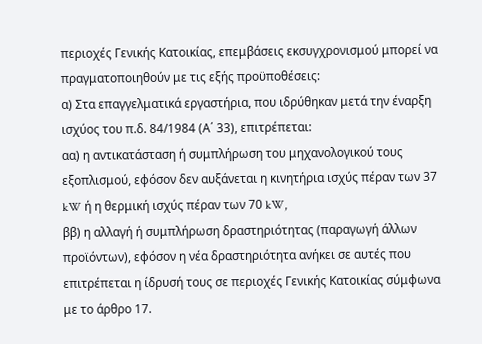περιοχές Γενικής Κατοικίας, επεμβάσεις εκσυγχρονισμού μπορεί να πραγματοποιηθούν με τις εξής προϋποθέσεις:
α) Στα επαγγελματικά εργαστήρια, που ιδρύθηκαν μετά την έναρξη ισχύος του π.δ. 84/1984 (Α΄ 33), επιτρέπεται:
αα) η αντικατάσταση ή συμπλήρωση του μηχανολογικού τους εξοπλισμού, εφόσον δεν αυξάνεται η κινητήρια ισχύς πέραν των 37 kW ή η θερμική ισχύς πέραν των 70 kW,
ββ) η αλλαγή ή συμπλήρωση δραστηριότητας (παραγωγή άλλων προϊόντων), εφόσον η νέα δραστηριότητα ανήκει σε αυτές που επιτρέπεται η ίδρυσή τους σε περιοχές Γενικής Κατοικίας σύμφωνα με το άρθρο 17.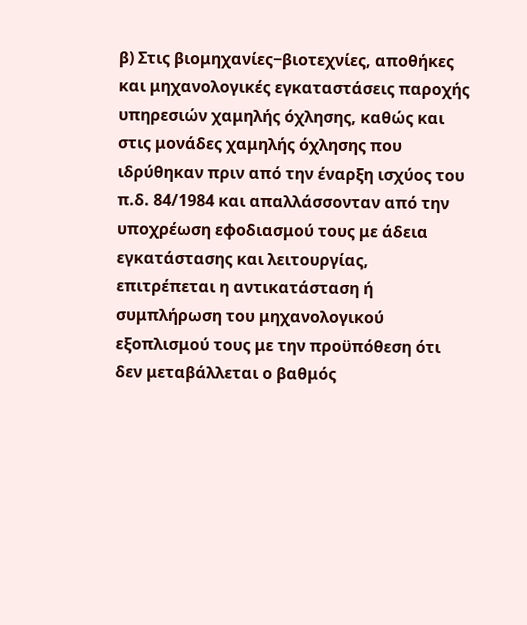β) Στις βιομηχανίες−βιοτεχνίες, αποθήκες και μηχανολογικές εγκαταστάσεις παροχής υπηρεσιών χαμηλής όχλησης, καθώς και στις μονάδες χαμηλής όχλησης που ιδρύθηκαν πριν από την έναρξη ισχύος του π.δ. 84/1984 και απαλλάσσονταν από την υποχρέωση εφοδιασμού τους με άδεια εγκατάστασης και λειτουργίας, επιτρέπεται η αντικατάσταση ή συμπλήρωση του μηχανολογικού εξοπλισμού τους με την προϋπόθεση ότι δεν μεταβάλλεται ο βαθμός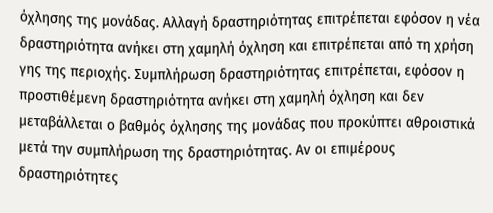όχλησης της μονάδας. Αλλαγή δραστηριότητας επιτρέπεται εφόσον η νέα δραστηριότητα ανήκει στη χαμηλή όχληση και επιτρέπεται από τη χρήση γης της περιοχής. Συμπλήρωση δραστηριότητας επιτρέπεται, εφόσον η προστιθέμενη δραστηριότητα ανήκει στη χαμηλή όχληση και δεν μεταβάλλεται ο βαθμός όχλησης της μονάδας που προκύπτει αθροιστικά μετά την συμπλήρωση της δραστηριότητας. Αν οι επιμέρους δραστηριότητες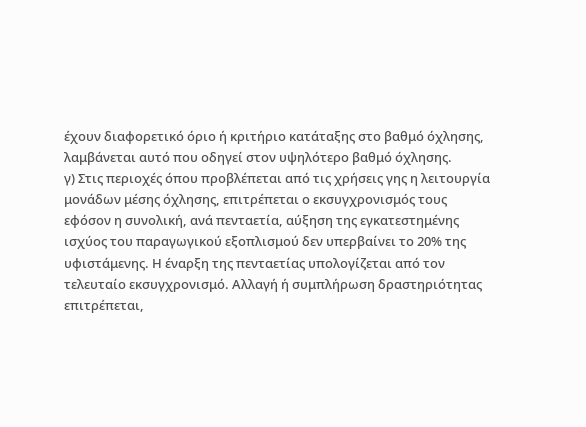έχουν διαφορετικό όριο ή κριτήριο κατάταξης στο βαθμό όχλησης, λαμβάνεται αυτό που οδηγεί στον υψηλότερο βαθμό όχλησης.
γ) Στις περιοχές όπου προβλέπεται από τις χρήσεις γης η λειτουργία μονάδων μέσης όχλησης, επιτρέπεται ο εκσυγχρονισμός τους εφόσον η συνολική, ανά πενταετία, αύξηση της εγκατεστημένης ισχύος του παραγωγικού εξοπλισμού δεν υπερβαίνει το 20% της υφιστάμενης. Η έναρξη της πενταετίας υπολογίζεται από τον τελευταίο εκσυγχρονισμό. Αλλαγή ή συμπλήρωση δραστηριότητας επιτρέπεται,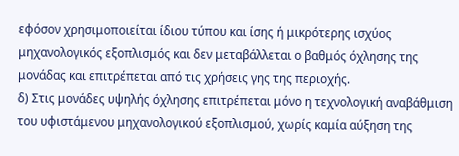εφόσον χρησιμοποιείται ίδιου τύπου και ίσης ή μικρότερης ισχύος μηχανολογικός εξοπλισμός και δεν μεταβάλλεται ο βαθμός όχλησης της μονάδας και επιτρέπεται από τις χρήσεις γης της περιοχής.
δ) Στις μονάδες υψηλής όχλησης επιτρέπεται μόνο η τεχνολογική αναβάθμιση του υφιστάμενου μηχανολογικού εξοπλισμού, χωρίς καμία αύξηση της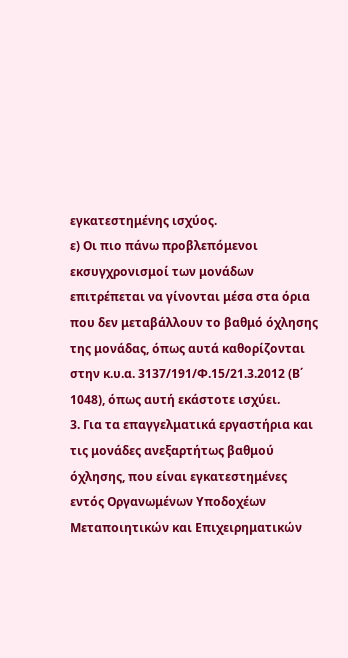εγκατεστημένης ισχύος.
ε) Οι πιο πάνω προβλεπόμενοι εκσυγχρονισμοί των μονάδων επιτρέπεται να γίνονται μέσα στα όρια που δεν μεταβάλλουν το βαθμό όχλησης της μονάδας, όπως αυτά καθορίζονται στην κ.υ.α. 3137/191/Φ.15/21.3.2012 (Β΄ 1048), όπως αυτή εκάστοτε ισχύει.
3. Για τα επαγγελματικά εργαστήρια και τις μονάδες ανεξαρτήτως βαθμού όχλησης, που είναι εγκατεστημένες εντός Οργανωμένων Υποδοχέων Μεταποιητικών και Επιχειρηματικών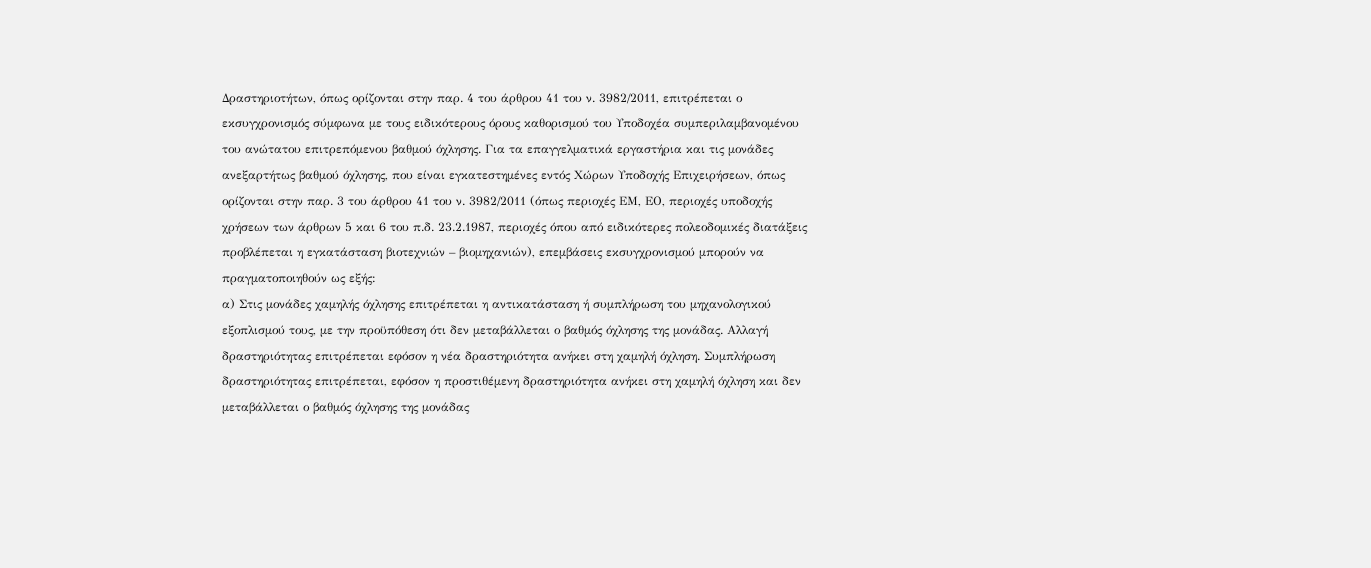Δραστηριοτήτων, όπως ορίζονται στην παρ. 4 του άρθρου 41 του ν. 3982/2011, επιτρέπεται ο εκσυγχρονισμός σύμφωνα με τους ειδικότερους όρους καθορισμού του Υποδοχέα συμπεριλαμβανομένου του ανώτατου επιτρεπόμενου βαθμού όχλησης. Για τα επαγγελματικά εργαστήρια και τις μονάδες ανεξαρτήτως βαθμού όχλησης, που είναι εγκατεστημένες εντός Χώρων Υποδοχής Επιχειρήσεων, όπως ορίζονται στην παρ. 3 του άρθρου 41 του ν. 3982/2011 (όπως περιοχές ΕΜ, ΕΟ, περιοχές υποδοχής χρήσεων των άρθρων 5 και 6 του π.δ. 23.2.1987, περιοχές όπου από ειδικότερες πολεοδομικές διατάξεις προβλέπεται η εγκατάσταση βιοτεχνιών – βιομηχανιών), επεμβάσεις εκσυγχρονισμού μπορούν να πραγματοποιηθούν ως εξής:
α) Στις μονάδες χαμηλής όχλησης επιτρέπεται η αντικατάσταση ή συμπλήρωση του μηχανολογικού εξοπλισμού τους, με την προϋπόθεση ότι δεν μεταβάλλεται ο βαθμός όχλησης της μονάδας. Αλλαγή δραστηριότητας επιτρέπεται εφόσον η νέα δραστηριότητα ανήκει στη χαμηλή όχληση. Συμπλήρωση δραστηριότητας επιτρέπεται, εφόσον η προστιθέμενη δραστηριότητα ανήκει στη χαμηλή όχληση και δεν μεταβάλλεται ο βαθμός όχλησης της μονάδας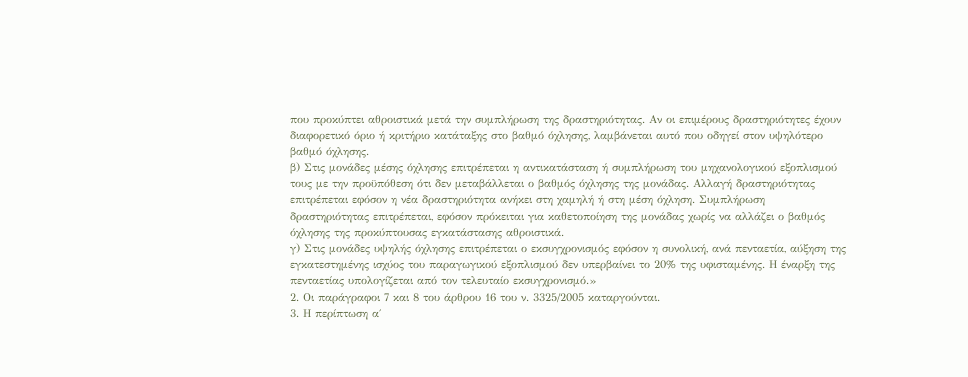που προκύπτει αθροιστικά μετά την συμπλήρωση της δραστηριότητας. Αν οι επιμέρους δραστηριότητες έχουν διαφορετικό όριο ή κριτήριο κατάταξης στο βαθμό όχλησης, λαμβάνεται αυτό που οδηγεί στον υψηλότερο βαθμό όχλησης.
β) Στις μονάδες μέσης όχλησης επιτρέπεται η αντικατάσταση ή συμπλήρωση του μηχανολογικού εξοπλισμού τους με την προϋπόθεση ότι δεν μεταβάλλεται ο βαθμός όχλησης της μονάδας. Αλλαγή δραστηριότητας επιτρέπεται εφόσον η νέα δραστηριότητα ανήκει στη χαμηλή ή στη μέση όχληση. Συμπλήρωση δραστηριότητας επιτρέπεται, εφόσον πρόκειται για καθετοποίηση της μονάδας χωρίς να αλλάζει ο βαθμός όχλησης της προκύπτουσας εγκατάστασης αθροιστικά.
γ) Στις μονάδες υψηλής όχλησης επιτρέπεται ο εκσυγχρονισμός εφόσον η συνολική, ανά πενταετία, αύξηση της εγκατεστημένης ισχύος του παραγωγικού εξοπλισμού δεν υπερβαίνει το 20% της υφισταμένης. Η έναρξη της πενταετίας υπολογίζεται από τον τελευταίο εκσυγχρονισμό.»
2. Οι παράγραφοι 7 και 8 του άρθρου 16 του ν. 3325/2005 καταργούνται.
3. Η περίπτωση α΄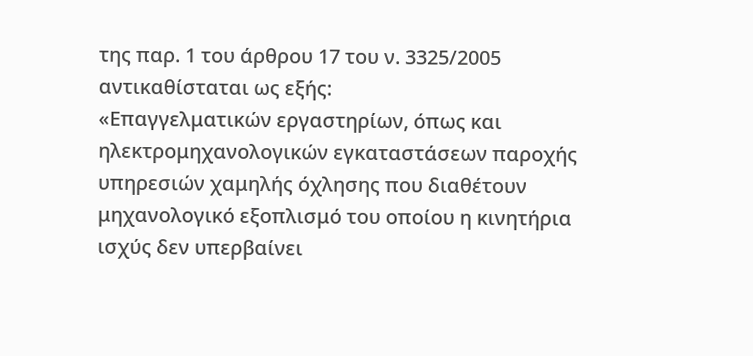της παρ. 1 του άρθρου 17 του ν. 3325/2005 αντικαθίσταται ως εξής:
«Επαγγελματικών εργαστηρίων, όπως και ηλεκτρομηχανολογικών εγκαταστάσεων παροχής υπηρεσιών χαμηλής όχλησης που διαθέτουν μηχανολογικό εξοπλισμό του οποίου η κινητήρια ισχύς δεν υπερβαίνει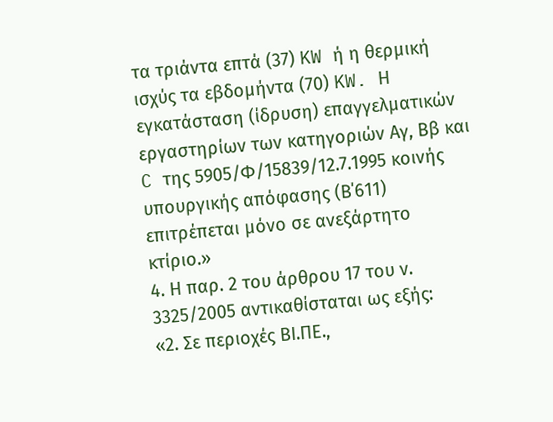τα τριάντα επτά (37) KW ή η θερμική ισχύς τα εβδομήντα (70) KW. Η εγκατάσταση (ίδρυση) επαγγελματικών εργαστηρίων των κατηγοριών Αγ, Ββ και C της 5905/Φ/15839/12.7.1995 κοινής υπουργικής απόφασης (Β΄611) επιτρέπεται μόνο σε ανεξάρτητο κτίριο.»
4. Η παρ. 2 του άρθρου 17 του ν. 3325/2005 αντικαθίσταται ως εξής:
«2. Σε περιοχές ΒΙ.ΠΕ.,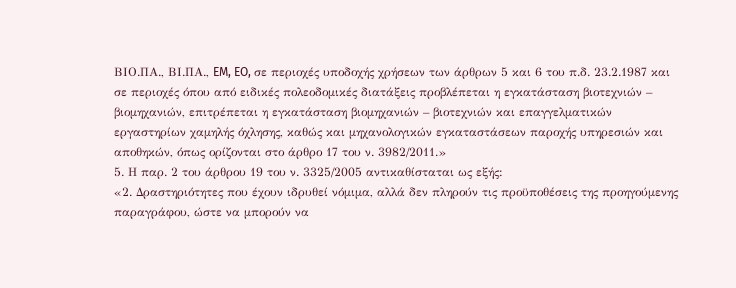ΒΙΟ.ΠΑ., ΒΙ.ΠΑ., EM, EO, σε περιοχές υποδοχής χρήσεων των άρθρων 5 και 6 του π.δ. 23.2.1987 και σε περιοχές όπου από ειδικές πολεοδομικές διατάξεις προβλέπεται η εγκατάσταση βιοτεχνιών – βιομηχανιών, επιτρέπεται η εγκατάσταση βιομηχανιών – βιοτεχνιών και επαγγελματικών εργαστηρίων χαμηλής όχλησης, καθώς και μηχανολογικών εγκαταστάσεων παροχής υπηρεσιών και αποθηκών, όπως ορίζονται στο άρθρο 17 του ν. 3982/2011.»
5. Η παρ. 2 του άρθρου 19 του ν. 3325/2005 αντικαθίσταται ως εξής:
«2. Δραστηριότητες που έχουν ιδρυθεί νόμιμα, αλλά δεν πληρούν τις προϋποθέσεις της προηγούμενης παραγράφου, ώστε να μπορούν να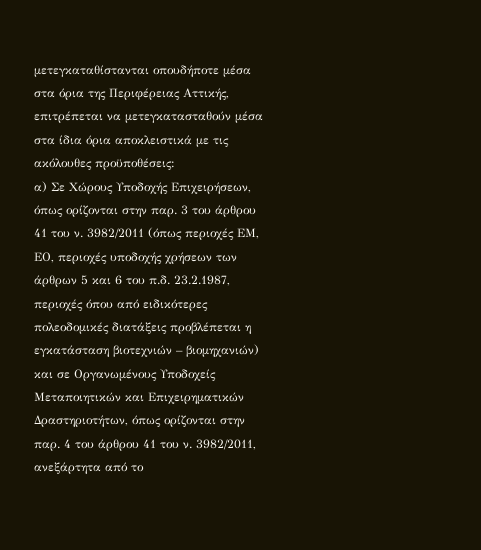μετεγκαταθίστανται οπουδήποτε μέσα στα όρια της Περιφέρειας Αττικής, επιτρέπεται να μετεγκατασταθούν μέσα στα ίδια όρια αποκλειστικά με τις ακόλουθες προϋποθέσεις:
α) Σε Χώρους Υποδοχής Επιχειρήσεων, όπως ορίζονται στην παρ. 3 του άρθρου 41 του ν. 3982/2011 (όπως περιοχές ΕΜ, ΕΟ, περιοχές υποδοχής χρήσεων των άρθρων 5 και 6 του π.δ. 23.2.1987, περιοχές όπου από ειδικότερες πολεοδομικές διατάξεις προβλέπεται η εγκατάσταση βιοτεχνιών – βιομηχανιών) και σε Οργανωμένους Υποδοχείς Μεταποιητικών και Επιχειρηματικών Δραστηριοτήτων, όπως ορίζονται στην παρ. 4 του άρθρου 41 του ν. 3982/2011, ανεξάρτητα από το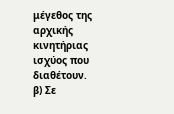μέγεθος της αρχικής κινητήριας ισχύος που διαθέτουν.
β) Σε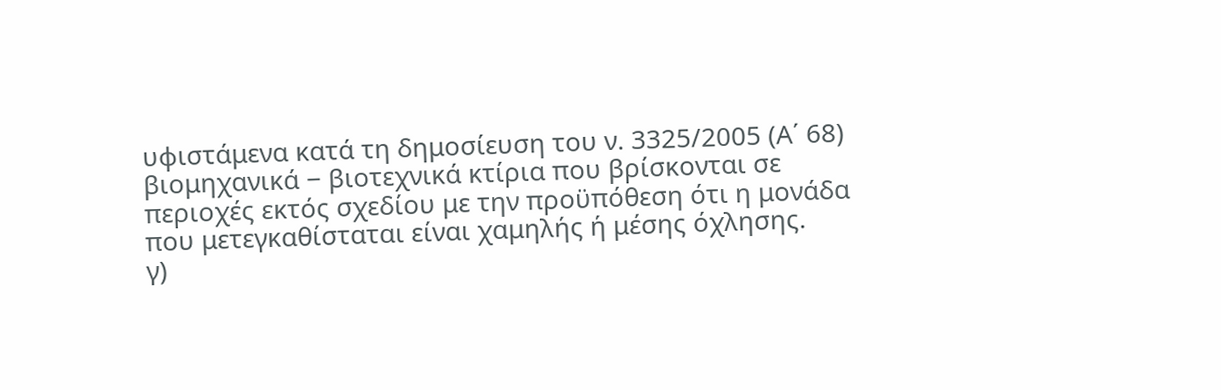υφιστάμενα κατά τη δημοσίευση του ν. 3325/2005 (Α΄ 68) βιομηχανικά − βιοτεχνικά κτίρια που βρίσκονται σε περιοχές εκτός σχεδίου με την προϋπόθεση ότι η μονάδα που μετεγκαθίσταται είναι χαμηλής ή μέσης όχλησης.
γ)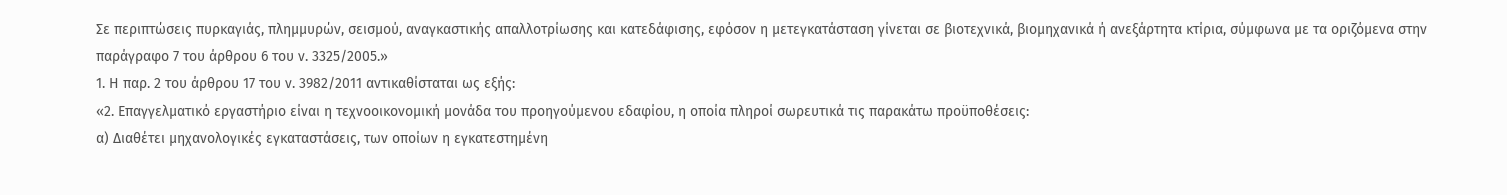Σε περιπτώσεις πυρκαγιάς, πλημμυρών, σεισμού, αναγκαστικής απαλλοτρίωσης και κατεδάφισης, εφόσον η μετεγκατάσταση γίνεται σε βιοτεχνικά, βιομηχανικά ή ανεξάρτητα κτίρια, σύμφωνα με τα οριζόμενα στην παράγραφο 7 του άρθρου 6 του ν. 3325/2005.»
1. Η παρ. 2 του άρθρου 17 του ν. 3982/2011 αντικαθίσταται ως εξής:
«2. Επαγγελματικό εργαστήριο είναι η τεχνοοικονομική μονάδα του προηγούμενου εδαφίου, η οποία πληροί σωρευτικά τις παρακάτω προϋποθέσεις:
α) Διαθέτει μηχανολογικές εγκαταστάσεις, των οποίων η εγκατεστημένη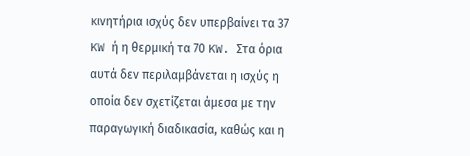κινητήρια ισχύς δεν υπερβαίνει τα 37 KW ή η θερμική τα 70 KW. Στα όρια αυτά δεν περιλαμβάνεται η ισχύς η οποία δεν σχετίζεται άμεσα με την παραγωγική διαδικασία, καθώς και η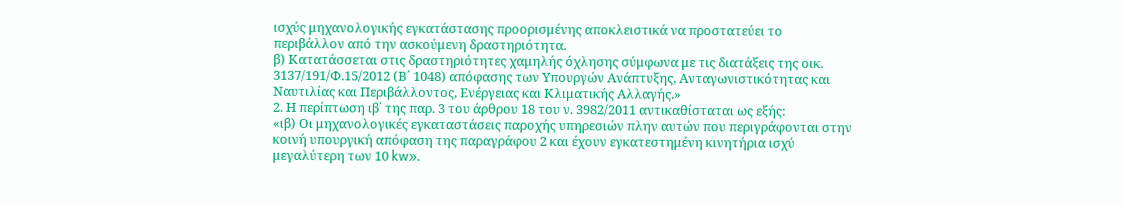ισχύς μηχανολογικής εγκατάστασης προορισμένης αποκλειστικά να προστατεύει το περιβάλλον από την ασκούμενη δραστηριότητα.
β) Κατατάσσεται στις δραστηριότητες χαμηλής όχλησης σύμφωνα με τις διατάξεις της οικ. 3137/191/Φ.15/2012 (Β΄ 1048) απόφασης των Υπουργών Ανάπτυξης, Ανταγωνιστικότητας και Ναυτιλίας και Περιβάλλοντος, Ενέργειας και Κλιματικής Αλλαγής.»
2. Η περίπτωση ιβ΄ της παρ. 3 του άρθρου 18 του ν. 3982/2011 αντικαθίσταται ως εξής:
«ιβ) Οι μηχανολογικές εγκαταστάσεις παροχής υπηρεσιών πλην αυτών που περιγράφονται στην κοινή υπουργική απόφαση της παραγράφου 2 και έχουν εγκατεστημένη κινητήρια ισχύ μεγαλύτερη των 10 kw».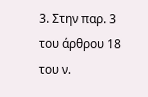3. Στην παρ. 3 του άρθρου 18 του ν.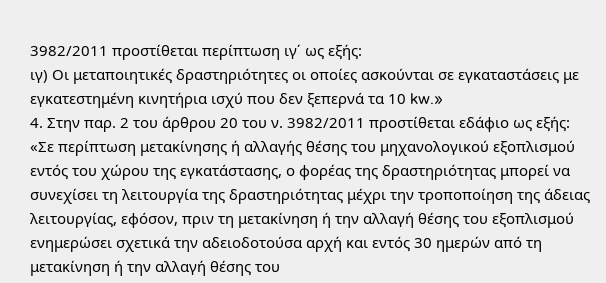3982/2011 προστίθεται περίπτωση ιγ΄ ως εξής:
ιγ) Οι μεταποιητικές δραστηριότητες οι οποίες ασκούνται σε εγκαταστάσεις με εγκατεστημένη κινητήρια ισχύ που δεν ξεπερνά τα 10 kw.»
4. Στην παρ. 2 του άρθρου 20 του ν. 3982/2011 προστίθεται εδάφιο ως εξής:
«Σε περίπτωση μετακίνησης ή αλλαγής θέσης του μηχανολογικού εξοπλισμού εντός του χώρου της εγκατάστασης, ο φορέας της δραστηριότητας μπορεί να συνεχίσει τη λειτουργία της δραστηριότητας μέχρι την τροποποίηση της άδειας λειτουργίας, εφόσον, πριν τη μετακίνηση ή την αλλαγή θέσης του εξοπλισμού ενημερώσει σχετικά την αδειοδοτούσα αρχή και εντός 30 ημερών από τη μετακίνηση ή την αλλαγή θέσης του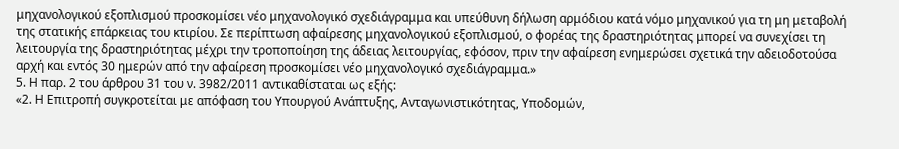μηχανολογικού εξοπλισμού προσκομίσει νέο μηχανολογικό σχεδιάγραμμα και υπεύθυνη δήλωση αρμόδιου κατά νόμο μηχανικού για τη μη μεταβολή της στατικής επάρκειας του κτιρίου. Σε περίπτωση αφαίρεσης μηχανολογικού εξοπλισμού, ο φορέας της δραστηριότητας μπορεί να συνεχίσει τη λειτουργία της δραστηριότητας μέχρι την τροποποίηση της άδειας λειτουργίας, εφόσον, πριν την αφαίρεση ενημερώσει σχετικά την αδειοδοτούσα αρχή και εντός 30 ημερών από την αφαίρεση προσκομίσει νέο μηχανολογικό σχεδιάγραμμα.»
5. Η παρ. 2 του άρθρου 31 του ν. 3982/2011 αντικαθίσταται ως εξής:
«2. Η Επιτροπή συγκροτείται με απόφαση του Υπουργού Ανάπτυξης, Ανταγωνιστικότητας, Υποδομών,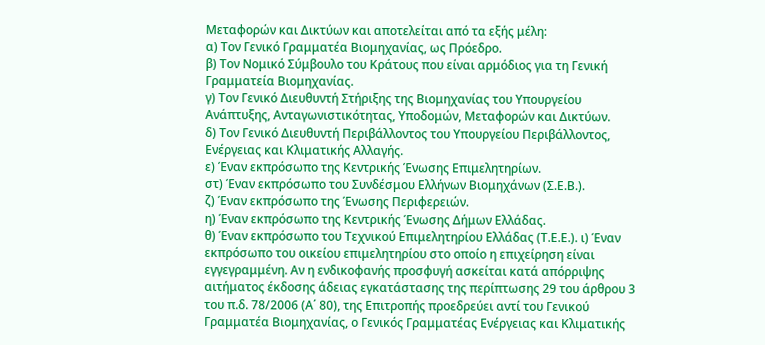Μεταφορών και Δικτύων και αποτελείται από τα εξής μέλη:
α) Τον Γενικό Γραμματέα Βιομηχανίας, ως Πρόεδρο.
β) Τον Νομικό Σύμβουλο του Κράτους που είναι αρμόδιος για τη Γενική Γραμματεία Βιομηχανίας.
γ) Τον Γενικό Διευθυντή Στήριξης της Βιομηχανίας του Υπουργείου Ανάπτυξης, Ανταγωνιστικότητας, Υποδομών, Μεταφορών και Δικτύων.
δ) Τον Γενικό Διευθυντή Περιβάλλοντος του Υπουργείου Περιβάλλοντος, Ενέργειας και Κλιματικής Αλλαγής.
ε) Έναν εκπρόσωπο της Κεντρικής Ένωσης Επιμελητηρίων.
στ) Έναν εκπρόσωπο του Συνδέσμου Ελλήνων Βιομηχάνων (Σ.Ε.Β.).
ζ) Έναν εκπρόσωπο της Ένωσης Περιφερειών.
η) Έναν εκπρόσωπο της Κεντρικής Ένωσης Δήμων Ελλάδας.
θ) Έναν εκπρόσωπο του Τεχνικού Επιμελητηρίου Ελλάδας (Τ.Ε.Ε.). ι) Έναν εκπρόσωπο του οικείου επιμελητηρίου στο οποίο η επιχείρηση είναι εγγεγραμμένη. Αν η ενδικοφανής προσφυγή ασκείται κατά απόρριψης αιτήματος έκδοσης άδειας εγκατάστασης της περίπτωσης 29 του άρθρου 3 του π.δ. 78/2006 (Α΄ 80), της Επιτροπής προεδρεύει αντί του Γενικού Γραμματέα Βιομηχανίας, ο Γενικός Γραμματέας Ενέργειας και Κλιματικής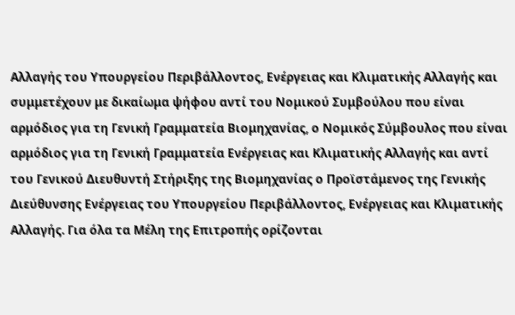Αλλαγής του Υπουργείου Περιβάλλοντος, Ενέργειας και Κλιματικής Αλλαγής και συμμετέχουν με δικαίωμα ψήφου αντί του Νομικού Συμβούλου που είναι αρμόδιος για τη Γενική Γραμματεία Βιομηχανίας, ο Νομικός Σύμβουλος που είναι αρμόδιος για τη Γενική Γραμματεία Ενέργειας και Κλιματικής Αλλαγής και αντί του Γενικού Διευθυντή Στήριξης της Βιομηχανίας ο Προϊστάμενος της Γενικής Διεύθυνσης Ενέργειας του Υπουργείου Περιβάλλοντος, Ενέργειας και Κλιματικής Αλλαγής. Για όλα τα Μέλη της Επιτροπής ορίζονται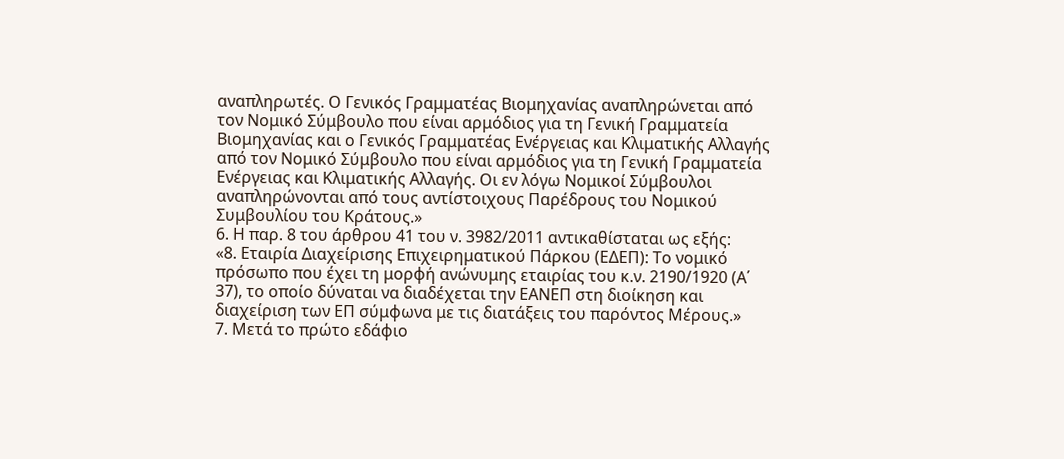αναπληρωτές. Ο Γενικός Γραμματέας Βιομηχανίας αναπληρώνεται από τον Νομικό Σύμβουλο που είναι αρμόδιος για τη Γενική Γραμματεία Βιομηχανίας και ο Γενικός Γραμματέας Ενέργειας και Κλιματικής Αλλαγής από τον Νομικό Σύμβουλο που είναι αρμόδιος για τη Γενική Γραμματεία Ενέργειας και Κλιματικής Αλλαγής. Οι εν λόγω Νομικοί Σύμβουλοι αναπληρώνονται από τους αντίστοιχους Παρέδρους του Νομικού Συμβουλίου του Κράτους.»
6. Η παρ. 8 του άρθρου 41 του ν. 3982/2011 αντικαθίσταται ως εξής:
«8. Εταιρία Διαχείρισης Επιχειρηματικού Πάρκου (ΕΔΕΠ): Το νομικό πρόσωπο που έχει τη μορφή ανώνυμης εταιρίας του κ.ν. 2190/1920 (Α΄ 37), το οποίο δύναται να διαδέχεται την ΕΑΝΕΠ στη διοίκηση και διαχείριση των ΕΠ σύμφωνα με τις διατάξεις του παρόντος Μέρους.»
7. Μετά το πρώτο εδάφιο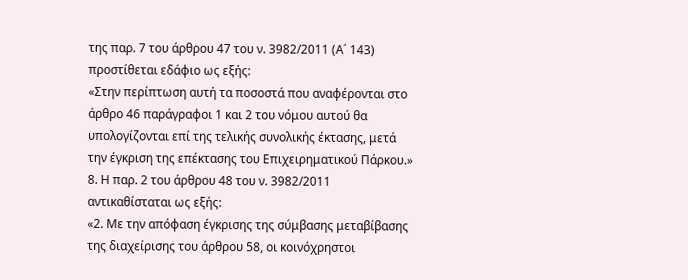της παρ. 7 του άρθρου 47 του ν. 3982/2011 (Α΄ 143) προστίθεται εδάφιο ως εξής:
«Στην περίπτωση αυτή τα ποσοστά που αναφέρονται στο άρθρο 46 παράγραφοι 1 και 2 του νόμου αυτού θα υπολογίζονται επί της τελικής συνολικής έκτασης, μετά την έγκριση της επέκτασης του Επιχειρηματικού Πάρκου.»
8. Η παρ. 2 του άρθρου 48 του ν. 3982/2011 αντικαθίσταται ως εξής:
«2. Με την απόφαση έγκρισης της σύμβασης μεταβίβασης της διαχείρισης του άρθρου 58, οι κοινόχρηστοι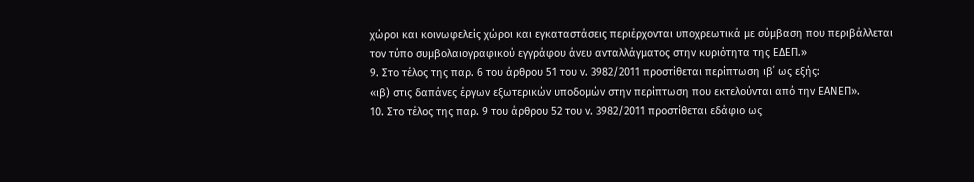χώροι και κοινωφελείς χώροι και εγκαταστάσεις περιέρχονται υποχρεωτικά με σύμβαση που περιβάλλεται τον τύπο συμβολαιογραφικού εγγράφου άνευ ανταλλάγματος στην κυριότητα της ΕΔΕΠ.»
9. Στο τέλος της παρ. 6 του άρθρου 51 του ν. 3982/2011 προστίθεται περίπτωση ιβ΄ ως εξής:
«ιβ) στις δαπάνες έργων εξωτερικών υποδομών στην περίπτωση που εκτελούνται από την ΕΑΝΕΠ».
10. Στο τέλος της παρ. 9 του άρθρου 52 του ν. 3982/2011 προστίθεται εδάφιο ως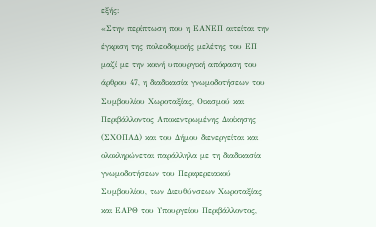εξής:
«Στην περίπτωση που η ΕΑΝΕΠ αιτείται την έγκριση της πολεοδομικής μελέτης του ΕΠ μαζί με την κοινή υπουργική απόφαση του άρθρου 47, η διαδικασία γνωμοδοτήσεων του Συμβουλίου Χωροταξίας, Οικισμού και Περιβάλλοντος Αποκεντρωμένης Διοίκησης (ΣΧΟΠΑΔ) και του Δήμου διενεργείται και ολοκληρώνεται παράλληλα με τη διαδικασία γνωμοδοτήσεων του Περιφερειακού Συμβουλίου, των Διευθύνσεων Χωροταξίας και ΕΑΡΘ του Υπουργείου Περιβάλλοντος,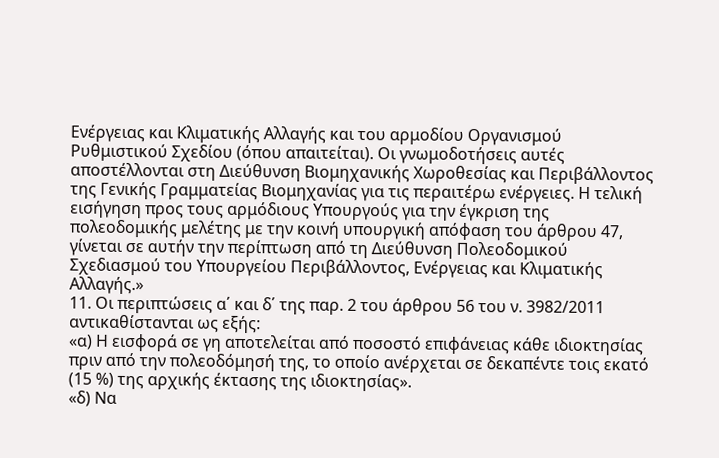Ενέργειας και Κλιματικής Αλλαγής και του αρμοδίου Οργανισμού Ρυθμιστικού Σχεδίου (όπου απαιτείται). Οι γνωμοδοτήσεις αυτές αποστέλλονται στη Διεύθυνση Βιομηχανικής Χωροθεσίας και Περιβάλλοντος της Γενικής Γραμματείας Βιομηχανίας για τις περαιτέρω ενέργειες. Η τελική εισήγηση προς τους αρμόδιους Υπουργούς για την έγκριση της πολεοδομικής μελέτης με την κοινή υπουργική απόφαση του άρθρου 47, γίνεται σε αυτήν την περίπτωση από τη Διεύθυνση Πολεοδομικού Σχεδιασμού του Υπουργείου Περιβάλλοντος, Ενέργειας και Κλιματικής Αλλαγής.»
11. Οι περιπτώσεις α΄ και δ΄ της παρ. 2 του άρθρου 56 του ν. 3982/2011 αντικαθίστανται ως εξής:
«α) Η εισφορά σε γη αποτελείται από ποσοστό επιφάνειας κάθε ιδιοκτησίας πριν από την πολεοδόμησή της, το οποίο ανέρχεται σε δεκαπέντε τοις εκατό (15 %) της αρχικής έκτασης της ιδιοκτησίας».
«δ) Να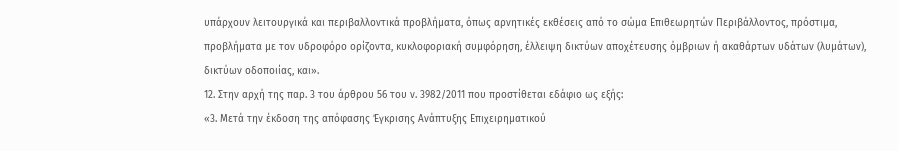υπάρχουν λειτουργικά και περιβαλλοντικά προβλήματα, όπως αρνητικές εκθέσεις από το σώμα Επιθεωρητών Περιβάλλοντος, πρόστιμα, προβλήματα με τον υδροφόρο ορίζοντα, κυκλοφοριακή συμφόρηση, έλλειψη δικτύων αποχέτευσης όμβριων ή ακαθάρτων υδάτων (λυμάτων), δικτύων οδοποιίας, και».
12. Στην αρχή της παρ. 3 του άρθρου 56 του ν. 3982/2011 που προστίθεται εδάφιο ως εξής:
«3. Μετά την έκδοση της απόφασης Έγκρισης Ανάπτυξης Επιχειρηματικού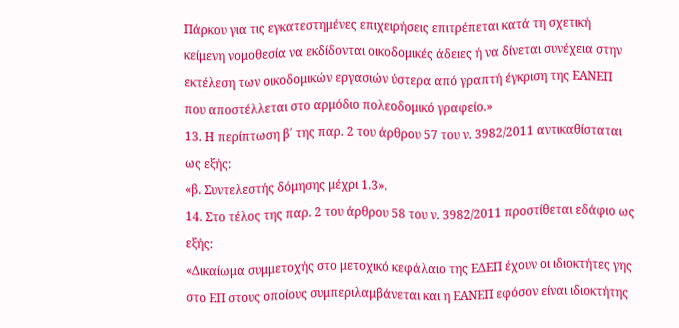Πάρκου για τις εγκατεστημένες επιχειρήσεις επιτρέπεται κατά τη σχετική κείμενη νομοθεσία να εκδίδονται οικοδομικές άδειες ή να δίνεται συνέχεια στην εκτέλεση των οικοδομικών εργασιών ύστερα από γραπτή έγκριση της ΕΑΝΕΠ που αποστέλλεται στο αρμόδιο πολεοδομικό γραφείο.»
13. Η περίπτωση β΄ της παρ. 2 του άρθρου 57 του ν. 3982/2011 αντικαθίσταται ως εξής:
«β. Συντελεστής δόμησης μέχρι 1.3».
14. Στο τέλος της παρ. 2 του άρθρου 58 του ν. 3982/2011 προστίθεται εδάφιο ως εξής:
«Δικαίωμα συμμετοχής στο μετοχικό κεφάλαιο της ΕΔΕΠ έχουν οι ιδιοκτήτες γης στο ΕΠ στους οποίους συμπεριλαμβάνεται και η ΕΑΝΕΠ εφόσον είναι ιδιοκτήτης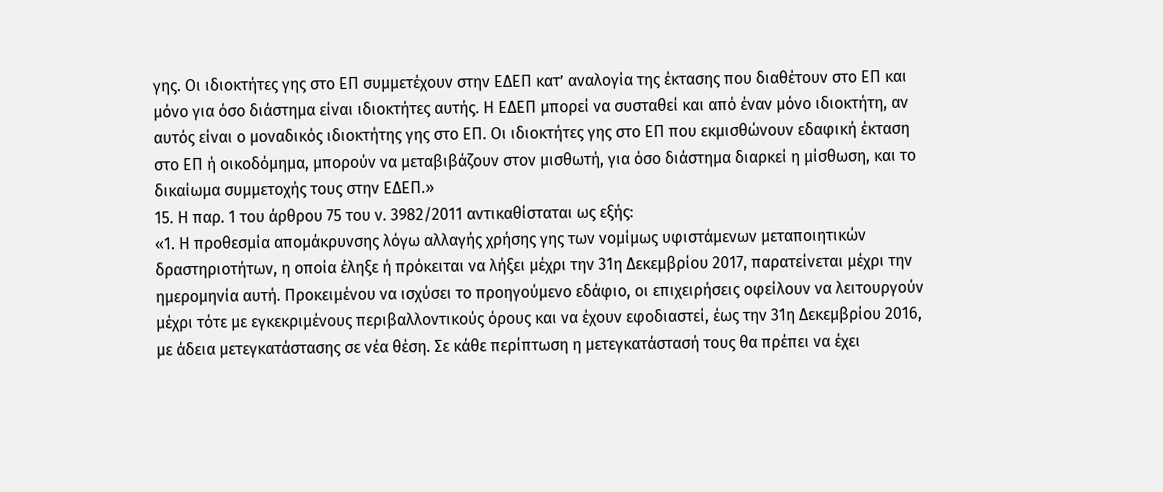γης. Οι ιδιοκτήτες γης στο ΕΠ συμμετέχουν στην ΕΔΕΠ κατ’ αναλογία της έκτασης που διαθέτουν στο ΕΠ και μόνο για όσο διάστημα είναι ιδιοκτήτες αυτής. Η ΕΔΕΠ μπορεί να συσταθεί και από έναν μόνο ιδιοκτήτη, αν αυτός είναι ο μοναδικός ιδιοκτήτης γης στο ΕΠ. Οι ιδιοκτήτες γης στο ΕΠ που εκμισθώνουν εδαφική έκταση στο ΕΠ ή οικοδόμημα, μπορούν να μεταβιβάζουν στον μισθωτή, για όσο διάστημα διαρκεί η μίσθωση, και το δικαίωμα συμμετοχής τους στην ΕΔΕΠ.»
15. Η παρ. 1 του άρθρου 75 του ν. 3982/2011 αντικαθίσταται ως εξής:
«1. Η προθεσμία απομάκρυνσης λόγω αλλαγής χρήσης γης των νομίμως υφιστάμενων μεταποιητικών δραστηριοτήτων, η οποία έληξε ή πρόκειται να λήξει μέχρι την 31η Δεκεμβρίου 2017, παρατείνεται μέχρι την ημερομηνία αυτή. Προκειμένου να ισχύσει το προηγούμενο εδάφιο, οι επιχειρήσεις οφείλουν να λειτουργούν μέχρι τότε με εγκεκριμένους περιβαλλοντικούς όρους και να έχουν εφοδιαστεί, έως την 31η Δεκεμβρίου 2016, με άδεια μετεγκατάστασης σε νέα θέση. Σε κάθε περίπτωση η μετεγκατάστασή τους θα πρέπει να έχει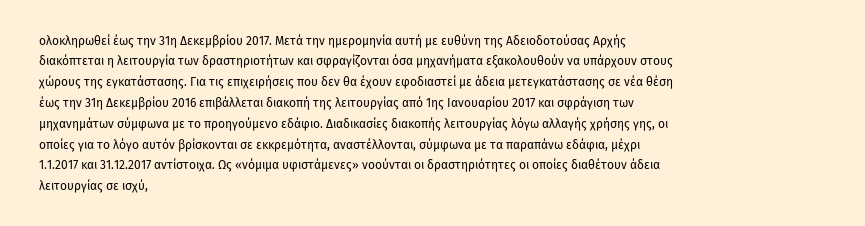ολοκληρωθεί έως την 31η Δεκεμβρίου 2017. Μετά την ημερομηνία αυτή με ευθύνη της Αδειοδοτούσας Αρχής διακόπτεται η λειτουργία των δραστηριοτήτων και σφραγίζονται όσα μηχανήματα εξακολουθούν να υπάρχουν στους χώρους της εγκατάστασης. Για τις επιχειρήσεις που δεν θα έχουν εφοδιαστεί με άδεια μετεγκατάστασης σε νέα θέση έως την 31η Δεκεμβρίου 2016 επιβάλλεται διακοπή της λειτουργίας από 1ης Ιανουαρίου 2017 και σφράγιση των μηχανημάτων σύμφωνα με το προηγούμενο εδάφιο. Διαδικασίες διακοπής λειτουργίας λόγω αλλαγής χρήσης γης, οι οποίες για το λόγο αυτόν βρίσκονται σε εκκρεμότητα, αναστέλλονται, σύμφωνα με τα παραπάνω εδάφια, μέχρι 1.1.2017 και 31.12.2017 αντίστοιχα. Ως «νόμιμα υφιστάμενες» νοούνται οι δραστηριότητες οι οποίες διαθέτουν άδεια λειτουργίας σε ισχύ,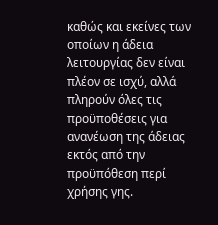καθώς και εκείνες των οποίων η άδεια λειτουργίας δεν είναι πλέον σε ισχύ, αλλά πληρούν όλες τις προϋποθέσεις για ανανέωση της άδειας εκτός από την προϋπόθεση περί χρήσης γης.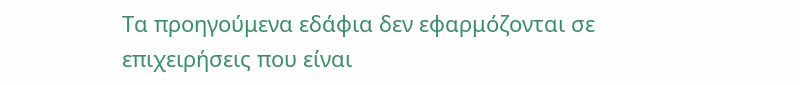Τα προηγούμενα εδάφια δεν εφαρμόζονται σε επιχειρήσεις που είναι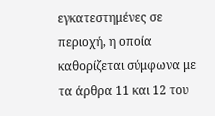εγκατεστημένες σε περιοχή, η οποία καθορίζεται σύμφωνα με τα άρθρα 11 και 12 του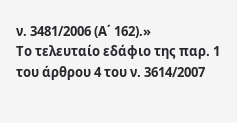ν. 3481/2006 (Α΄ 162).»
Το τελευταίο εδάφιο της παρ. 1 του άρθρου 4 του ν. 3614/2007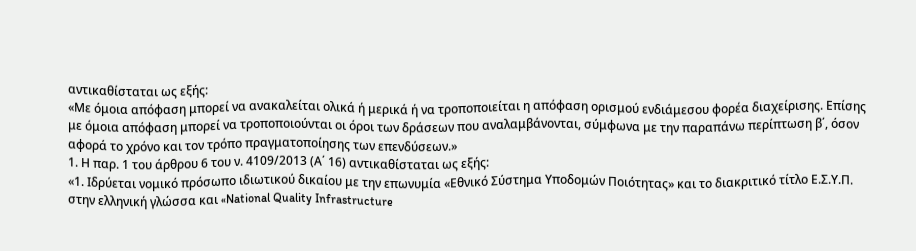αντικαθίσταται ως εξής:
«Με όμοια απόφαση μπορεί να ανακαλείται ολικά ή μερικά ή να τροποποιείται η απόφαση ορισμού ενδιάμεσου φορέα διαχείρισης. Επίσης με όμοια απόφαση μπορεί να τροποποιούνται οι όροι των δράσεων που αναλαμβάνονται, σύμφωνα με την παραπάνω περίπτωση β΄, όσον αφορά το χρόνο και τον τρόπο πραγματοποίησης των επενδύσεων.»
1. Η παρ. 1 του άρθρου 6 του ν. 4109/2013 (Α΄ 16) αντικαθίσταται ως εξής:
«1. Ιδρύεται νομικό πρόσωπο ιδιωτικού δικαίου με την επωνυμία «Εθνικό Σύστημα Υποδομών Ποιότητας» και το διακριτικό τίτλο Ε.Σ.Υ.Π. στην ελληνική γλώσσα και «National Quality Infrastructure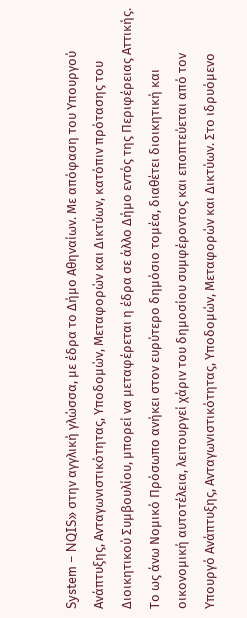System − NQIS» στην αγγλική γλώσσα, με έδρα το Δήμο Αθηναίων. Με απόφαση του Υπουργού Ανάπτυξης, Ανταγωνιστικότητας, Υποδομών, Μεταφορών και Δικτύων, κατόπιν πρότασης του Διοικητικού Συμβουλίου, μπορεί να μεταφέρεται η έδρα σε άλλο Δήμο εντός της Περιφέρειας Αττικής. Το ως άνω Νομικό Πρόσωπο ανήκει στον ευρύτερο δημόσιο τομέα, διαθέτει διοικητική και οικονομική αυτοτέλεια, λειτουργεί χάριν του δημοσίου συμφέροντος και εποπτεύεται από τον Υπουργό Ανάπτυξης, Ανταγωνιστικότητας, Υποδομών, Μεταφορών και Δικτύων. Στο ιδρυόμενο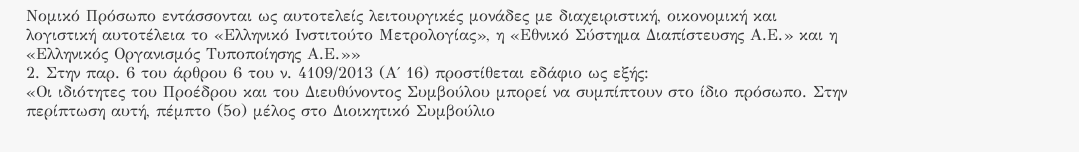Νομικό Πρόσωπο εντάσσονται ως αυτοτελείς λειτουργικές μονάδες με διαχειριστική, οικονομική και λογιστική αυτοτέλεια το «Ελληνικό Ινστιτούτο Μετρολογίας», η «Εθνικό Σύστημα Διαπίστευσης Α.Ε.» και η «Ελληνικός Οργανισμός Τυποποίησης Α.Ε.»»
2. Στην παρ. 6 του άρθρου 6 του ν. 4109/2013 (Α΄ 16) προστίθεται εδάφιο ως εξής:
«Οι ιδιότητες του Προέδρου και του Διευθύνοντος Συμβούλου μπορεί να συμπίπτουν στο ίδιο πρόσωπο. Στην περίπτωση αυτή, πέμπτο (5ο) μέλος στο Διοικητικό Συμβούλιο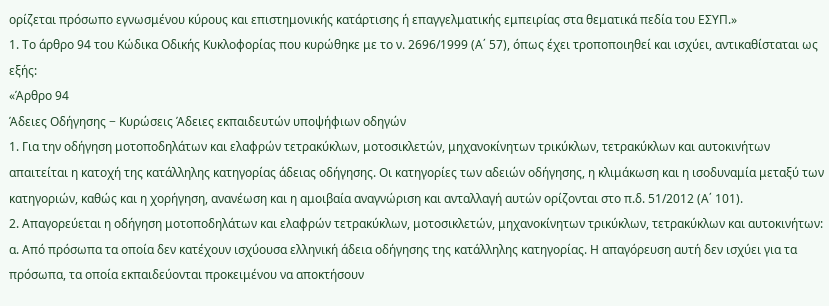ορίζεται πρόσωπο εγνωσμένου κύρους και επιστημονικής κατάρτισης ή επαγγελματικής εμπειρίας στα θεματικά πεδία του ΕΣΥΠ.»
1. Το άρθρο 94 του Κώδικα Οδικής Κυκλοφορίας που κυρώθηκε με το ν. 2696/1999 (Α΄ 57), όπως έχει τροποποιηθεί και ισχύει, αντικαθίσταται ως εξής:
«Άρθρο 94
Άδειες Οδήγησης − Κυρώσεις Άδειες εκπαιδευτών υποψήφιων οδηγών
1. Για την οδήγηση μοτοποδηλάτων και ελαφρών τετρακύκλων, μοτοσικλετών, μηχανοκίνητων τρικύκλων, τετρακύκλων και αυτοκινήτων απαιτείται η κατοχή της κατάλληλης κατηγορίας άδειας οδήγησης. Οι κατηγορίες των αδειών οδήγησης, η κλιμάκωση και η ισοδυναμία μεταξύ των κατηγοριών, καθώς και η χορήγηση, ανανέωση και η αμοιβαία αναγνώριση και ανταλλαγή αυτών ορίζονται στο π.δ. 51/2012 (Α΄ 101).
2. Απαγορεύεται η οδήγηση μοτοποδηλάτων και ελαφρών τετρακύκλων, μοτοσικλετών, μηχανοκίνητων τρικύκλων, τετρακύκλων και αυτοκινήτων:
α. Από πρόσωπα τα οποία δεν κατέχουν ισχύουσα ελληνική άδεια οδήγησης της κατάλληλης κατηγορίας. Η απαγόρευση αυτή δεν ισχύει για τα πρόσωπα, τα οποία εκπαιδεύονται προκειμένου να αποκτήσουν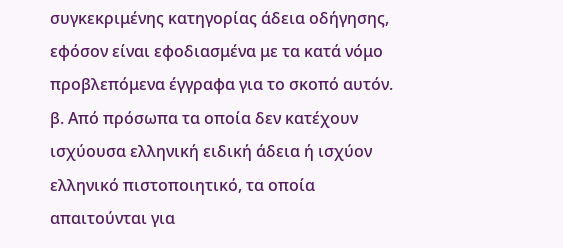συγκεκριμένης κατηγορίας άδεια οδήγησης, εφόσον είναι εφοδιασμένα με τα κατά νόμο προβλεπόμενα έγγραφα για το σκοπό αυτόν.
β. Από πρόσωπα τα οποία δεν κατέχουν ισχύουσα ελληνική ειδική άδεια ή ισχύον ελληνικό πιστοποιητικό, τα οποία απαιτούνται για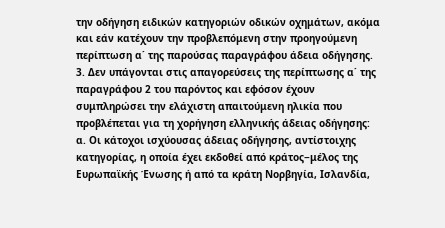την οδήγηση ειδικών κατηγοριών οδικών οχημάτων, ακόμα και εάν κατέχουν την προβλεπόμενη στην προηγούμενη περίπτωση α΄ της παρούσας παραγράφου άδεια οδήγησης.
3. Δεν υπάγονται στις απαγορεύσεις της περίπτωσης α΄ της παραγράφου 2 του παρόντος και εφόσον έχουν συμπληρώσει την ελάχιστη απαιτούμενη ηλικία που προβλέπεται για τη χορήγηση ελληνικής άδειας οδήγησης:
α. Οι κάτοχοι ισχύουσας άδειας οδήγησης, αντίστοιχης κατηγορίας, η οποία έχει εκδοθεί από κράτος−μέλος της Ευρωπαϊκής Ένωσης ή από τα κράτη Νορβηγία, Ισλανδία,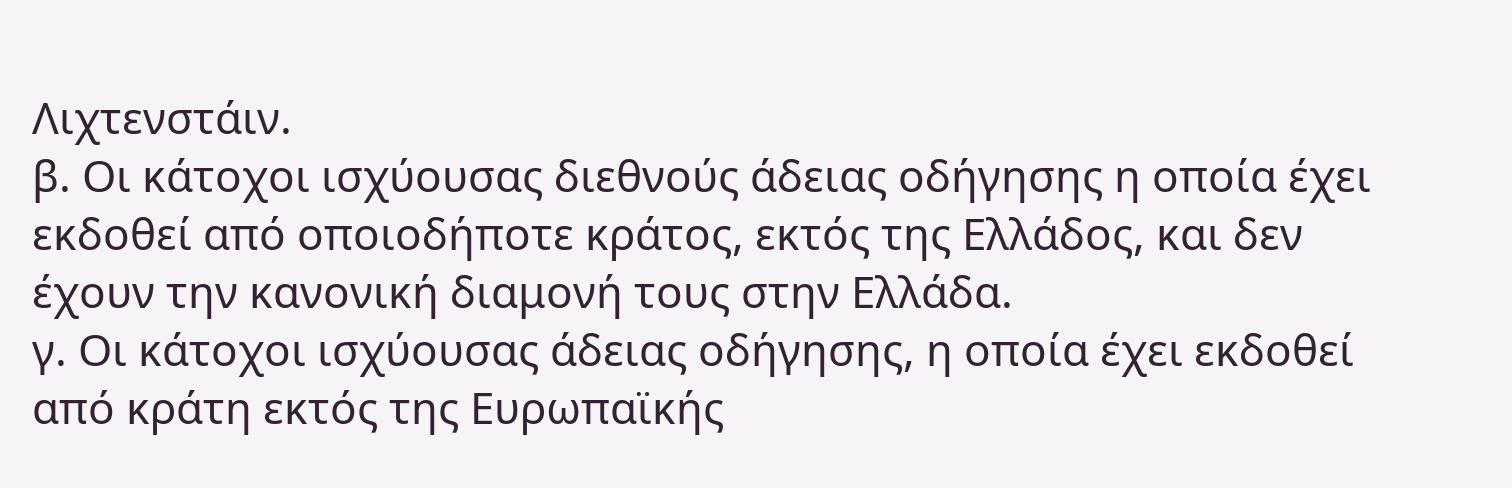Λιχτενστάιν.
β. Οι κάτοχοι ισχύουσας διεθνούς άδειας οδήγησης η οποία έχει εκδοθεί από οποιοδήποτε κράτος, εκτός της Ελλάδος, και δεν έχουν την κανονική διαμονή τους στην Ελλάδα.
γ. Οι κάτοχοι ισχύουσας άδειας οδήγησης, η οποία έχει εκδοθεί από κράτη εκτός της Ευρωπαϊκής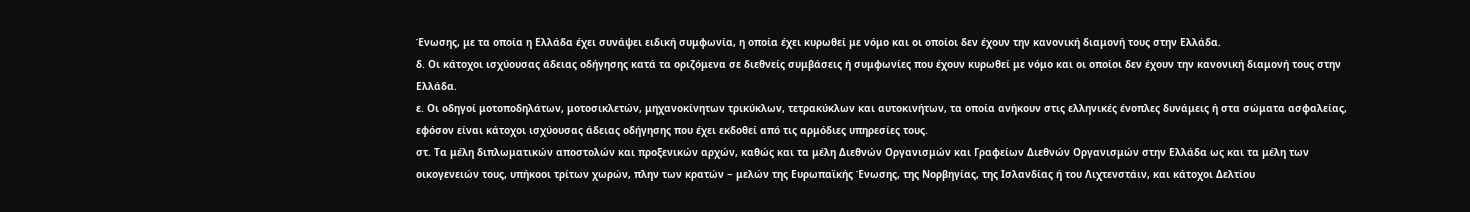Ένωσης, με τα οποία η Ελλάδα έχει συνάψει ειδική συμφωνία, η οποία έχει κυρωθεί με νόμο και οι οποίοι δεν έχουν την κανονική διαμονή τους στην Ελλάδα.
δ. Οι κάτοχοι ισχύουσας άδειας οδήγησης κατά τα οριζόμενα σε διεθνείς συμβάσεις ή συμφωνίες που έχουν κυρωθεί με νόμο και οι οποίοι δεν έχουν την κανονική διαμονή τους στην Ελλάδα.
ε. Οι οδηγοί μοτοποδηλάτων, μοτοσικλετών, μηχανοκίνητων τρικύκλων, τετρακύκλων και αυτοκινήτων, τα οποία ανήκουν στις ελληνικές ένοπλες δυνάμεις ή στα σώματα ασφαλείας, εφόσον είναι κάτοχοι ισχύουσας άδειας οδήγησης που έχει εκδοθεί από τις αρμόδιες υπηρεσίες τους.
στ. Τα μέλη διπλωματικών αποστολών και προξενικών αρχών, καθώς και τα μέλη Διεθνών Οργανισμών και Γραφείων Διεθνών Οργανισμών στην Ελλάδα ως και τα μέλη των οικογενειών τους, υπήκοοι τρίτων χωρών, πλην των κρατών − μελών της Ευρωπαϊκής Ένωσης, της Νορβηγίας, της Ισλανδίας ή του Λιχτενστάιν, και κάτοχοι Δελτίου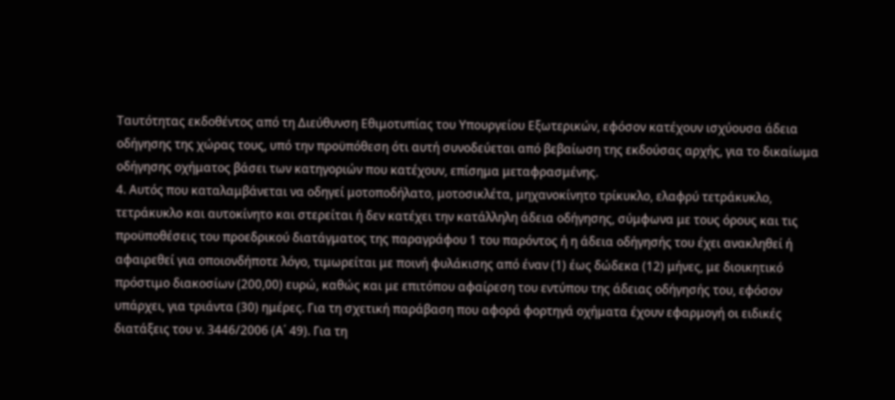Ταυτότητας εκδοθέντος από τη Διεύθυνση Εθιμοτυπίας του Υπουργείου Εξωτερικών, εφόσον κατέχουν ισχύουσα άδεια οδήγησης της χώρας τους, υπό την προϋπόθεση ότι αυτή συνοδεύεται από βεβαίωση της εκδούσας αρχής, για το δικαίωμα οδήγησης οχήματος βάσει των κατηγοριών που κατέχουν, επίσημα μεταφρασμένης.
4. Αυτός που καταλαμβάνεται να οδηγεί μοτοποδήλατο, μοτοσικλέτα, μηχανοκίνητο τρίκυκλο, ελαφρύ τετράκυκλο, τετράκυκλο και αυτοκίνητο και στερείται ή δεν κατέχει την κατάλληλη άδεια οδήγησης, σύμφωνα με τους όρους και τις προϋποθέσεις του προεδρικού διατάγματος της παραγράφου 1 του παρόντος ή η άδεια οδήγησής του έχει ανακληθεί ή αφαιρεθεί για οποιονδήποτε λόγο, τιμωρείται με ποινή φυλάκισης από έναν (1) έως δώδεκα (12) μήνες, με διοικητικό πρόστιμο διακοσίων (200,00) ευρώ, καθώς και με επιτόπου αφαίρεση του εντύπου της άδειας οδήγησής του, εφόσον υπάρχει, για τριάντα (30) ημέρες. Για τη σχετική παράβαση που αφορά φορτηγά οχήματα έχουν εφαρμογή οι ειδικές διατάξεις του ν. 3446/2006 (Α΄ 49). Για τη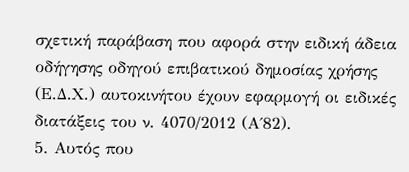σχετική παράβαση που αφορά στην ειδική άδεια οδήγησης οδηγού επιβατικού δημοσίας χρήσης (Ε.Δ.Χ.) αυτοκινήτου έχουν εφαρμογή οι ειδικές διατάξεις του ν. 4070/2012 (Α΄82).
5. Αυτός που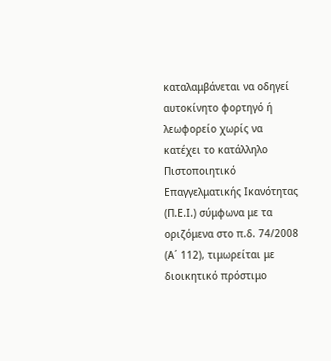καταλαμβάνεται να οδηγεί αυτοκίνητο φορτηγό ή λεωφορείο χωρίς να κατέχει το κατάλληλο Πιστοποιητικό Επαγγελματικής Ικανότητας (Π.Ε.Ι.) σύμφωνα με τα οριζόμενα στο π.δ. 74/2008 (Α΄ 112), τιμωρείται με διοικητικό πρόστιμο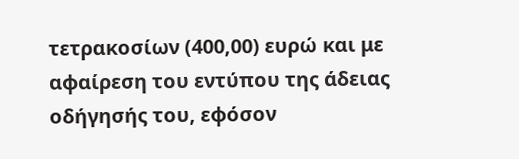τετρακοσίων (400,00) ευρώ και με αφαίρεση του εντύπου της άδειας οδήγησής του, εφόσον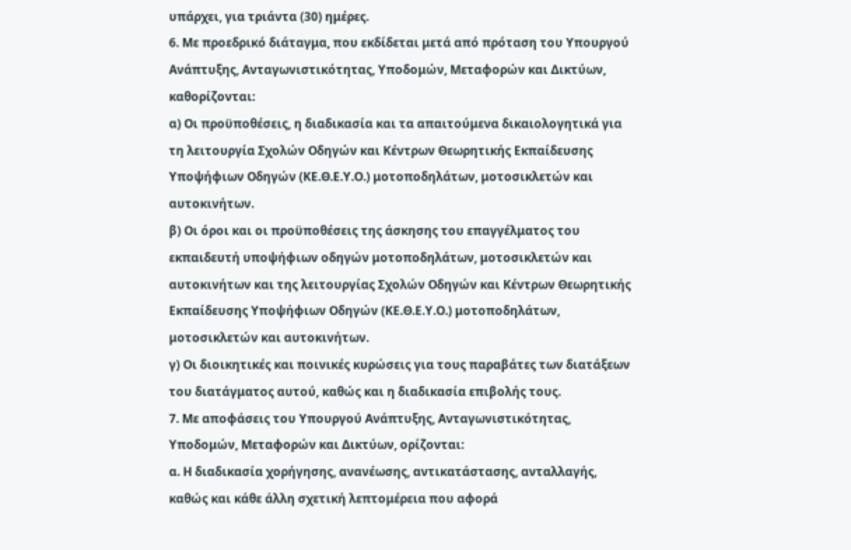υπάρχει, για τριάντα (30) ημέρες.
6. Με προεδρικό διάταγμα, που εκδίδεται μετά από πρόταση του Υπουργού Ανάπτυξης, Ανταγωνιστικότητας, Υποδομών, Μεταφορών και Δικτύων, καθορίζονται:
α) Οι προϋποθέσεις, η διαδικασία και τα απαιτούμενα δικαιολογητικά για τη λειτουργία Σχολών Οδηγών και Κέντρων Θεωρητικής Εκπαίδευσης Υποψήφιων Οδηγών (ΚΕ.Θ.Ε.Υ.Ο.) μοτοποδηλάτων, μοτοσικλετών και αυτοκινήτων.
β) Οι όροι και οι προϋποθέσεις της άσκησης του επαγγέλματος του εκπαιδευτή υποψήφιων οδηγών μοτοποδηλάτων, μοτοσικλετών και αυτοκινήτων και της λειτουργίας Σχολών Οδηγών και Κέντρων Θεωρητικής Εκπαίδευσης Υποψήφιων Οδηγών (ΚΕ.Θ.Ε.Υ.Ο.) μοτοποδηλάτων, μοτοσικλετών και αυτοκινήτων.
γ) Οι διοικητικές και ποινικές κυρώσεις για τους παραβάτες των διατάξεων του διατάγματος αυτού, καθώς και η διαδικασία επιβολής τους.
7. Με αποφάσεις του Υπουργού Ανάπτυξης, Ανταγωνιστικότητας, Υποδομών, Μεταφορών και Δικτύων, ορίζονται:
α. Η διαδικασία χορήγησης, ανανέωσης, αντικατάστασης, ανταλλαγής, καθώς και κάθε άλλη σχετική λεπτομέρεια που αφορά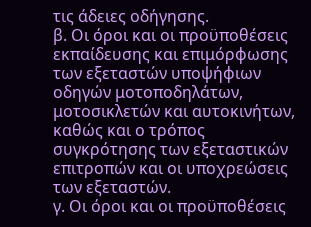τις άδειες οδήγησης.
β. Οι όροι και οι προϋποθέσεις εκπαίδευσης και επιμόρφωσης των εξεταστών υποψήφιων οδηγών μοτοποδηλάτων, μοτοσικλετών και αυτοκινήτων, καθώς και ο τρόπος συγκρότησης των εξεταστικών επιτροπών και οι υποχρεώσεις των εξεταστών.
γ. Οι όροι και οι προϋποθέσεις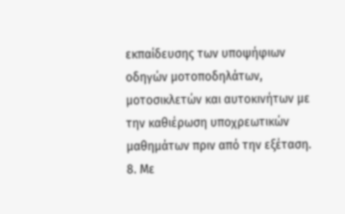εκπαίδευσης των υποψήφιων οδηγών μοτοποδηλάτων, μοτοσικλετών και αυτοκινήτων με την καθιέρωση υποχρεωτικών μαθημάτων πριν από την εξέταση.
8. Με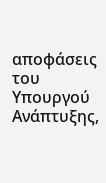αποφάσεις του Υπουργού Ανάπτυξης,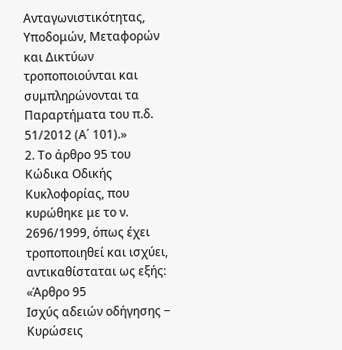Ανταγωνιστικότητας, Υποδομών, Μεταφορών και Δικτύων τροποποιούνται και συμπληρώνονται τα Παραρτήματα του π.δ. 51/2012 (Α΄ 101).»
2. Το άρθρο 95 του Κώδικα Οδικής Κυκλοφορίας, που κυρώθηκε με το ν. 2696/1999, όπως έχει τροποποιηθεί και ισχύει, αντικαθίσταται ως εξής:
«Άρθρο 95
Ισχύς αδειών οδήγησης − Κυρώσεις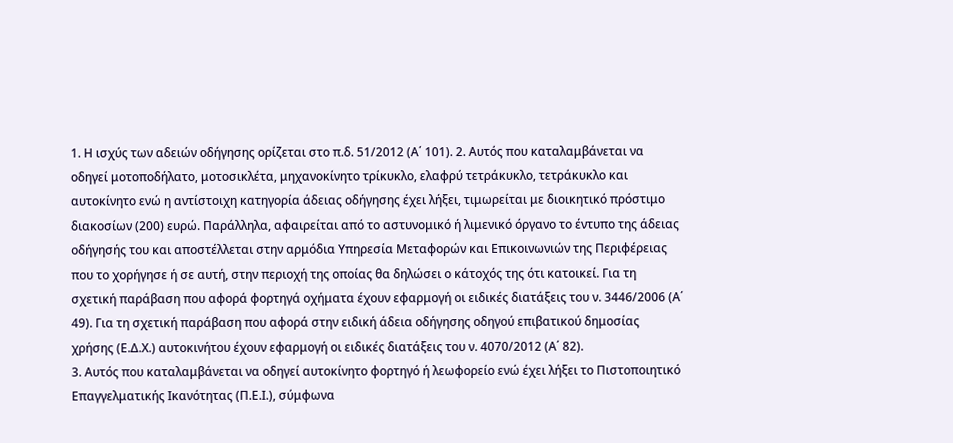1. Η ισχύς των αδειών οδήγησης ορίζεται στο π.δ. 51/2012 (Α΄ 101). 2. Αυτός που καταλαμβάνεται να οδηγεί μοτοποδήλατο, μοτοσικλέτα, μηχανοκίνητο τρίκυκλο, ελαφρύ τετράκυκλο, τετράκυκλο και αυτοκίνητο ενώ η αντίστοιχη κατηγορία άδειας οδήγησης έχει λήξει, τιμωρείται με διοικητικό πρόστιμο διακοσίων (200) ευρώ. Παράλληλα, αφαιρείται από το αστυνομικό ή λιμενικό όργανο το έντυπο της άδειας οδήγησής του και αποστέλλεται στην αρμόδια Υπηρεσία Μεταφορών και Επικοινωνιών της Περιφέρειας που το χορήγησε ή σε αυτή, στην περιοχή της οποίας θα δηλώσει ο κάτοχός της ότι κατοικεί. Για τη σχετική παράβαση που αφορά φορτηγά οχήματα έχουν εφαρμογή οι ειδικές διατάξεις του ν. 3446/2006 (Α΄ 49). Για τη σχετική παράβαση που αφορά στην ειδική άδεια οδήγησης οδηγού επιβατικού δημοσίας χρήσης (Ε.Δ.Χ.) αυτοκινήτου έχουν εφαρμογή οι ειδικές διατάξεις του ν. 4070/2012 (Α΄ 82).
3. Αυτός που καταλαμβάνεται να οδηγεί αυτοκίνητο φορτηγό ή λεωφορείο ενώ έχει λήξει το Πιστοποιητικό Επαγγελματικής Ικανότητας (Π.Ε.Ι.), σύμφωνα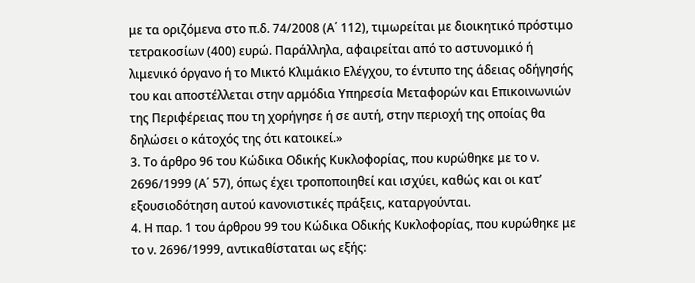με τα οριζόμενα στο π.δ. 74/2008 (Α΄ 112), τιμωρείται με διοικητικό πρόστιμο τετρακοσίων (400) ευρώ. Παράλληλα, αφαιρείται από το αστυνομικό ή λιμενικό όργανο ή το Μικτό Κλιμάκιο Ελέγχου, το έντυπο της άδειας οδήγησής του και αποστέλλεται στην αρμόδια Υπηρεσία Μεταφορών και Επικοινωνιών της Περιφέρειας που τη χορήγησε ή σε αυτή, στην περιοχή της οποίας θα δηλώσει ο κάτοχός της ότι κατοικεί.»
3. Το άρθρο 96 του Κώδικα Οδικής Κυκλοφορίας, που κυρώθηκε με το ν. 2696/1999 (Α΄ 57), όπως έχει τροποποιηθεί και ισχύει, καθώς και οι κατ’ εξουσιοδότηση αυτού κανονιστικές πράξεις, καταργούνται.
4. Η παρ. 1 του άρθρου 99 του Κώδικα Οδικής Κυκλοφορίας, που κυρώθηκε με το ν. 2696/1999, αντικαθίσταται ως εξής: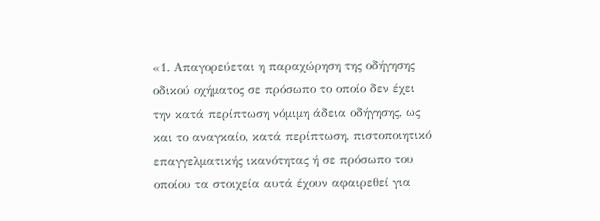«1. Απαγορεύεται η παραχώρηση της οδήγησης οδικού οχήματος σε πρόσωπο το οποίο δεν έχει την κατά περίπτωση νόμιμη άδεια οδήγησης, ως και το αναγκαίο, κατά περίπτωση, πιστοποιητικό επαγγελματικής ικανότητας ή σε πρόσωπο του οποίου τα στοιχεία αυτά έχουν αφαιρεθεί για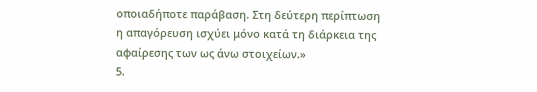οποιαδήποτε παράβαση. Στη δεύτερη περίπτωση η απαγόρευση ισχύει μόνο κατά τη διάρκεια της αφαίρεσης των ως άνω στοιχείων.»
5.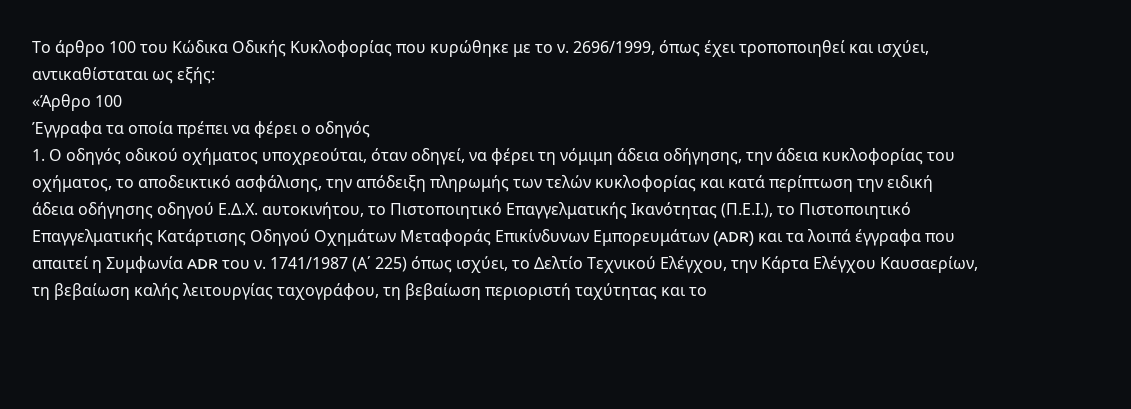Το άρθρο 100 του Κώδικα Οδικής Κυκλοφορίας που κυρώθηκε με το ν. 2696/1999, όπως έχει τροποποιηθεί και ισχύει, αντικαθίσταται ως εξής:
«Άρθρο 100
Έγγραφα τα οποία πρέπει να φέρει ο οδηγός
1. Ο οδηγός οδικού οχήματος υποχρεούται, όταν οδηγεί, να φέρει τη νόμιμη άδεια οδήγησης, την άδεια κυκλοφορίας του οχήματος, το αποδεικτικό ασφάλισης, την απόδειξη πληρωμής των τελών κυκλοφορίας και κατά περίπτωση την ειδική άδεια οδήγησης οδηγού Ε.Δ.Χ. αυτοκινήτου, το Πιστοποιητικό Επαγγελματικής Ικανότητας (Π.Ε.Ι.), το Πιστοποιητικό Επαγγελματικής Κατάρτισης Οδηγού Οχημάτων Μεταφοράς Επικίνδυνων Εμπορευμάτων (ADR) και τα λοιπά έγγραφα που απαιτεί η Συμφωνία ADR του ν. 1741/1987 (Α΄ 225) όπως ισχύει, το Δελτίο Τεχνικού Ελέγχου, την Κάρτα Ελέγχου Καυσαερίων, τη βεβαίωση καλής λειτουργίας ταχογράφου, τη βεβαίωση περιοριστή ταχύτητας και το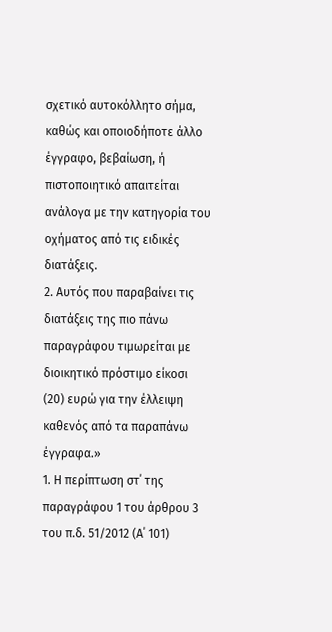σχετικό αυτοκόλλητο σήμα, καθώς και οποιοδήποτε άλλο έγγραφο, βεβαίωση, ή πιστοποιητικό απαιτείται ανάλογα με την κατηγορία του οχήματος από τις ειδικές διατάξεις.
2. Αυτός που παραβαίνει τις διατάξεις της πιο πάνω παραγράφου τιμωρείται με διοικητικό πρόστιμο είκοσι (20) ευρώ για την έλλειψη καθενός από τα παραπάνω έγγραφα.»
1. Η περίπτωση στ΄ της παραγράφου 1 του άρθρου 3 του π.δ. 51/2012 (Α΄ 101)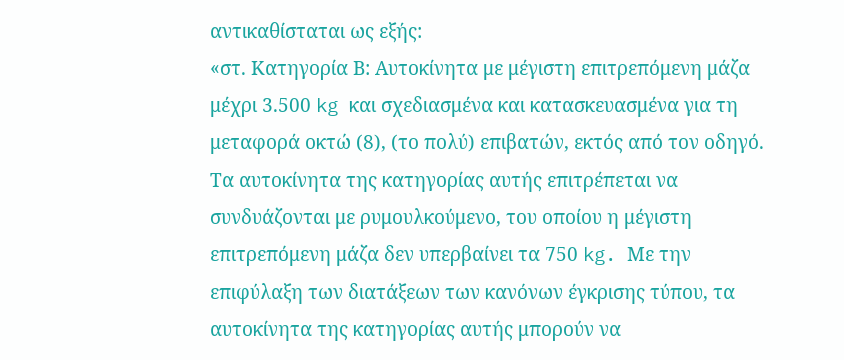αντικαθίσταται ως εξής:
«στ. Κατηγορία Β: Αυτοκίνητα με μέγιστη επιτρεπόμενη μάζα μέχρι 3.500 kg και σχεδιασμένα και κατασκευασμένα για τη μεταφορά οκτώ (8), (το πολύ) επιβατών, εκτός από τον οδηγό. Τα αυτοκίνητα της κατηγορίας αυτής επιτρέπεται να συνδυάζονται με ρυμουλκούμενο, του οποίου η μέγιστη επιτρεπόμενη μάζα δεν υπερβαίνει τα 750 kg. Με την επιφύλαξη των διατάξεων των κανόνων έγκρισης τύπου, τα αυτοκίνητα της κατηγορίας αυτής μπορούν να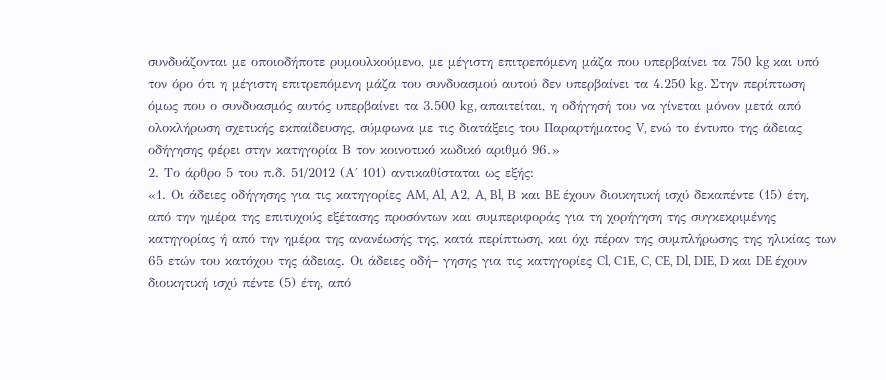συνδυάζονται με οποιοδήποτε ρυμουλκούμενο, με μέγιστη επιτρεπόμενη μάζα που υπερβαίνει τα 750 kg και υπό τον όρο ότι η μέγιστη επιτρεπόμενη μάζα του συνδυασμού αυτού δεν υπερβαίνει τα 4.250 kg. Στην περίπτωση όμως που ο συνδυασμός αυτός υπερβαίνει τα 3.500 kg, απαιτείται, η οδήγησή του να γίνεται μόνον μετά από ολοκλήρωση σχετικής εκπαίδευσης, σύμφωνα με τις διατάξεις του Παραρτήματος V, ενώ το έντυπο της άδειας οδήγησης φέρει στην κατηγορία Β τον κοινοτικό κωδικό αριθμό 96.»
2. Το άρθρο 5 του π.δ. 51/2012 (Α΄ 101) αντικαθίσταται ως εξής:
«1. Οι άδειες οδήγησης για τις κατηγορίες AM, Al, Α2, A, Bl, Β και BE έχουν διοικητική ισχύ δεκαπέντε (15) έτη, από την ημέρα της επιτυχούς εξέτασης προσόντων και συμπεριφοράς για τη χορήγηση της συγκεκριμένης κατηγορίας ή από την ημέρα της ανανέωσής της, κατά περίπτωση, και όχι πέραν της συμπλήρωσης της ηλικίας των 65 ετών του κατόχου της άδειας. Οι άδειες οδή− γησης για τις κατηγορίες Cl, C1E, C, CE, Dl, DIE, D και DE έχουν διοικητική ισχύ πέντε (5) έτη, από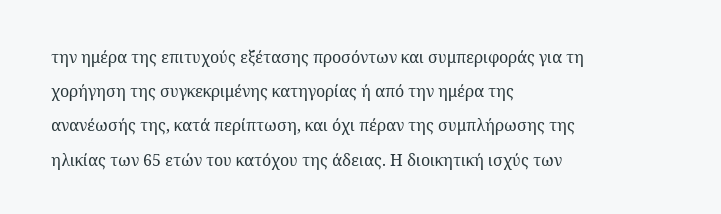την ημέρα της επιτυχούς εξέτασης προσόντων και συμπεριφοράς για τη χορήγηση της συγκεκριμένης κατηγορίας ή από την ημέρα της ανανέωσής της, κατά περίπτωση, και όχι πέραν της συμπλήρωσης της ηλικίας των 65 ετών του κατόχου της άδειας. Η διοικητική ισχύς των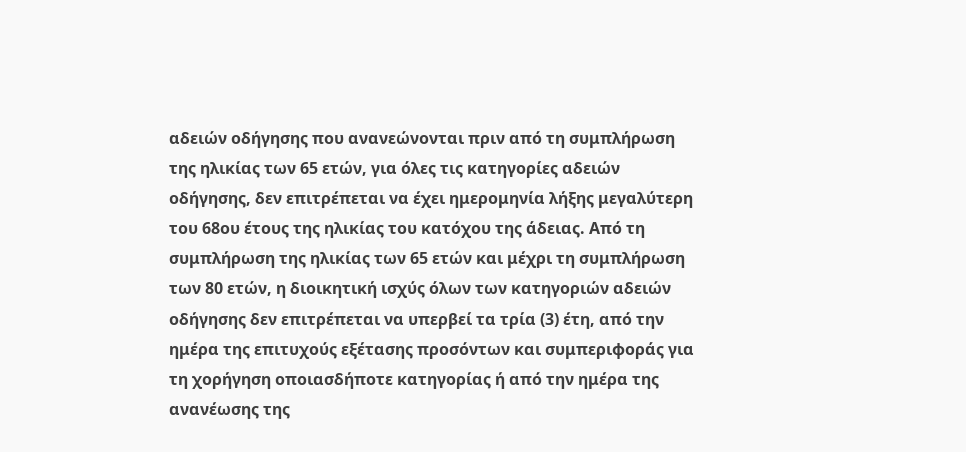αδειών οδήγησης που ανανεώνονται πριν από τη συμπλήρωση της ηλικίας των 65 ετών, για όλες τις κατηγορίες αδειών οδήγησης, δεν επιτρέπεται να έχει ημερομηνία λήξης μεγαλύτερη του 68ου έτους της ηλικίας του κατόχου της άδειας. Από τη συμπλήρωση της ηλικίας των 65 ετών και μέχρι τη συμπλήρωση των 80 ετών, η διοικητική ισχύς όλων των κατηγοριών αδειών οδήγησης δεν επιτρέπεται να υπερβεί τα τρία (3) έτη, από την ημέρα της επιτυχούς εξέτασης προσόντων και συμπεριφοράς για τη χορήγηση οποιασδήποτε κατηγορίας ή από την ημέρα της ανανέωσης της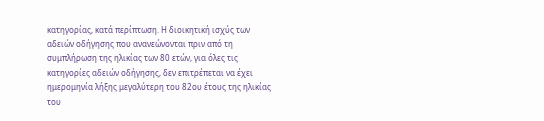κατηγορίας, κατά περίπτωση. Η διοικητική ισχύς των αδειών οδήγησης που ανανεώνονται πριν από τη συμπλήρωση της ηλικίας των 80 ετών, για όλες τις κατηγορίες αδειών οδήγησης, δεν επιτρέπεται να έχει ημερομηνία λήξης μεγαλύτερη του 82ου έτους της ηλικίας του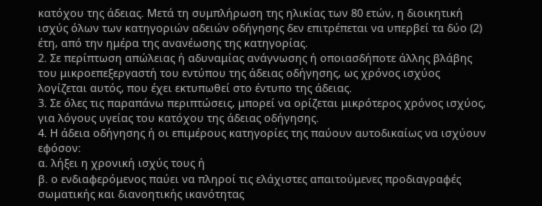κατόχου της άδειας. Μετά τη συμπλήρωση της ηλικίας των 80 ετών, η διοικητική ισχύς όλων των κατηγοριών αδειών οδήγησης δεν επιτρέπεται να υπερβεί τα δύο (2) έτη, από την ημέρα της ανανέωσης της κατηγορίας.
2. Σε περίπτωση απώλειας ή αδυναμίας ανάγνωσης ή οποιασδήποτε άλλης βλάβης του μικροεπεξεργαστή του εντύπου της άδειας οδήγησης, ως χρόνος ισχύος λογίζεται αυτός, που έχει εκτυπωθεί στο έντυπο της άδειας.
3. Σε όλες τις παραπάνω περιπτώσεις, μπορεί να ορίζεται μικρότερος χρόνος ισχύος, για λόγους υγείας του κατόχου της άδειας οδήγησης.
4. Η άδεια οδήγησης ή οι επιμέρους κατηγορίες της παύουν αυτοδικαίως να ισχύουν εφόσον:
α. λήξει η χρονική ισχύς τους ή
β. ο ενδιαφερόμενος παύει να πληροί τις ελάχιστες απαιτούμενες προδιαγραφές σωματικής και διανοητικής ικανότητας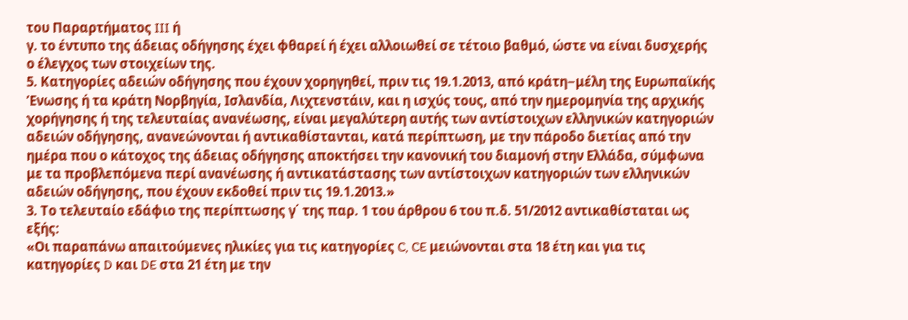του Παραρτήματος III ή
γ. το έντυπο της άδειας οδήγησης έχει φθαρεί ή έχει αλλοιωθεί σε τέτοιο βαθμό, ώστε να είναι δυσχερής ο έλεγχος των στοιχείων της.
5. Κατηγορίες αδειών οδήγησης που έχουν χορηγηθεί, πριν τις 19.1.2013, από κράτη−μέλη της Ευρωπαϊκής ’Ενωσης ή τα κράτη Νορβηγία, Ισλανδία, Λιχτενστάιν, και η ισχύς τους, από την ημερομηνία της αρχικής χορήγησης ή της τελευταίας ανανέωσης, είναι μεγαλύτερη αυτής των αντίστοιχων ελληνικών κατηγοριών αδειών οδήγησης, ανανεώνονται ή αντικαθίστανται, κατά περίπτωση, με την πάροδο διετίας από την ημέρα που ο κάτοχος της άδειας οδήγησης αποκτήσει την κανονική του διαμονή στην Ελλάδα, σύμφωνα με τα προβλεπόμενα περί ανανέωσης ή αντικατάστασης των αντίστοιχων κατηγοριών των ελληνικών αδειών οδήγησης, που έχουν εκδοθεί πριν τις 19.1.2013.»
3. Το τελευταίο εδάφιο της περίπτωσης γ΄ της παρ. 1 του άρθρου 6 του π.δ. 51/2012 αντικαθίσταται ως εξής:
«Οι παραπάνω απαιτούμενες ηλικίες για τις κατηγορίες C, CE μειώνονται στα 18 έτη και για τις κατηγορίες D και DE στα 21 έτη με την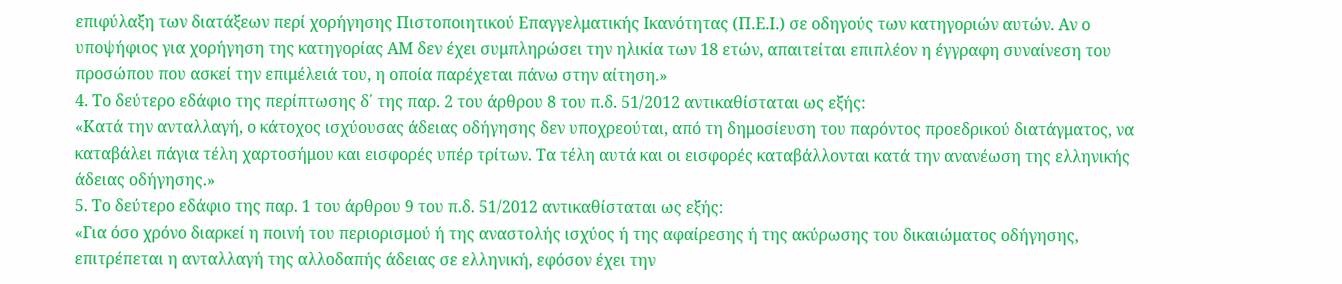επιφύλαξη των διατάξεων περί χορήγησης Πιστοποιητικού Επαγγελματικής Ικανότητας (Π.Ε.Ι.) σε οδηγούς των κατηγοριών αυτών. Αν ο υποψήφιος για χορήγηση της κατηγορίας ΑΜ δεν έχει συμπληρώσει την ηλικία των 18 ετών, απαιτείται επιπλέον η έγγραφη συναίνεση του προσώπου που ασκεί την επιμέλειά του, η οποία παρέχεται πάνω στην αίτηση.»
4. Το δεύτερο εδάφιο της περίπτωσης δ΄ της παρ. 2 του άρθρου 8 του π.δ. 51/2012 αντικαθίσταται ως εξής:
«Κατά την ανταλλαγή, ο κάτοχος ισχύουσας άδειας οδήγησης δεν υποχρεούται, από τη δημοσίευση του παρόντος προεδρικού διατάγματος, να καταβάλει πάγια τέλη χαρτοσήμου και εισφορές υπέρ τρίτων. Τα τέλη αυτά και οι εισφορές καταβάλλονται κατά την ανανέωση της ελληνικής άδειας οδήγησης.»
5. Το δεύτερο εδάφιο της παρ. 1 του άρθρου 9 του π.δ. 51/2012 αντικαθίσταται ως εξής:
«Για όσο χρόνο διαρκεί η ποινή του περιορισμού ή της αναστολής ισχύος ή της αφαίρεσης ή της ακύρωσης του δικαιώματος οδήγησης, επιτρέπεται η ανταλλαγή της αλλοδαπής άδειας σε ελληνική, εφόσον έχει την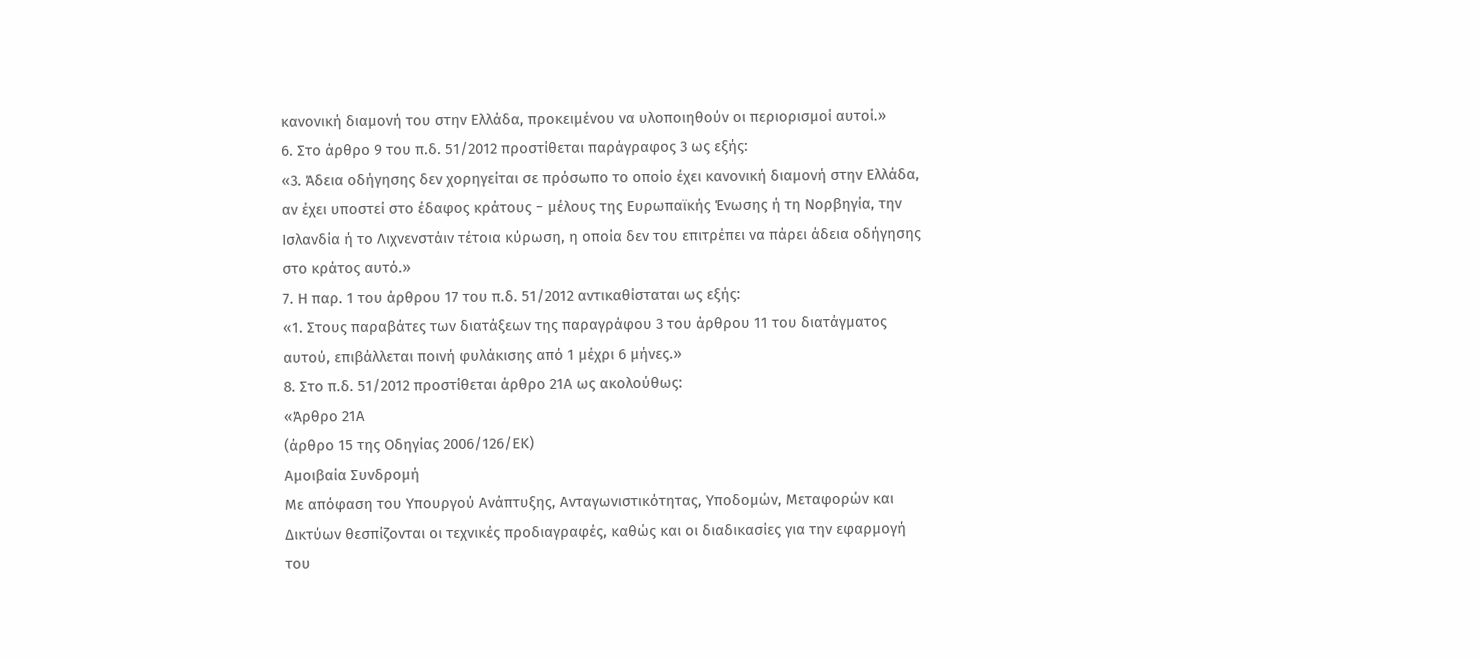κανονική διαμονή του στην Ελλάδα, προκειμένου να υλοποιηθούν οι περιορισμοί αυτοί.»
6. Στο άρθρο 9 του π.δ. 51/2012 προστίθεται παράγραφος 3 ως εξής:
«3. Άδεια οδήγησης δεν χορηγείται σε πρόσωπο το οποίο έχει κανονική διαμονή στην Ελλάδα, αν έχει υποστεί στο έδαφος κράτους − μέλους της Ευρωπαϊκής Ένωσης ή τη Νορβηγία, την Ισλανδία ή το Λιχνενστάιν τέτοια κύρωση, η οποία δεν του επιτρέπει να πάρει άδεια οδήγησης στο κράτος αυτό.»
7. Η παρ. 1 του άρθρου 17 του π.δ. 51/2012 αντικαθίσταται ως εξής:
«1. Στους παραβάτες των διατάξεων της παραγράφου 3 του άρθρου 11 του διατάγματος αυτού, επιβάλλεται ποινή φυλάκισης από 1 μέχρι 6 μήνες.»
8. Στο π.δ. 51/2012 προστίθεται άρθρο 21Α ως ακολούθως:
«Άρθρο 21Α
(άρθρο 15 της Οδηγίας 2006/126/ΕΚ)
Αμοιβαία Συνδρομή
Με απόφαση του Υπουργού Ανάπτυξης, Ανταγωνιστικότητας, Υποδομών, Μεταφορών και Δικτύων θεσπίζονται οι τεχνικές προδιαγραφές, καθώς και οι διαδικασίες για την εφαρμογή του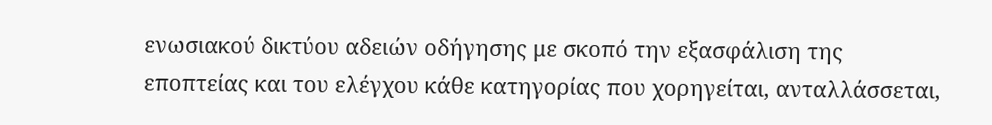ενωσιακού δικτύου αδειών οδήγησης με σκοπό την εξασφάλιση της εποπτείας και του ελέγχου κάθε κατηγορίας που χορηγείται, ανταλλάσσεται,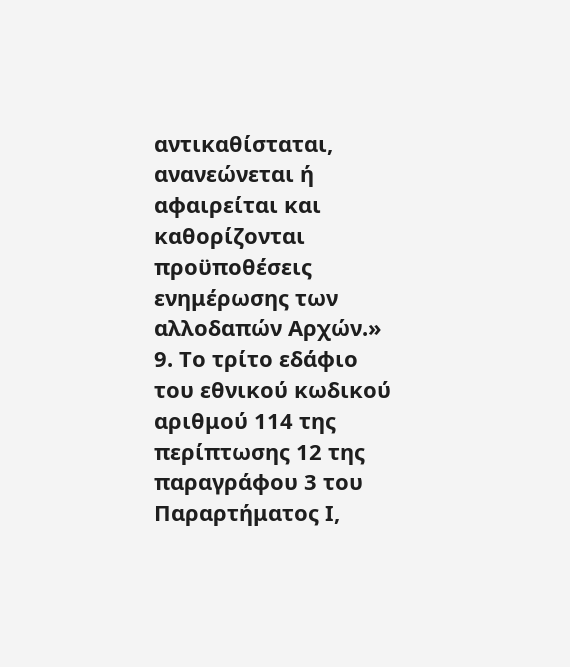αντικαθίσταται, ανανεώνεται ή αφαιρείται και καθορίζονται προϋποθέσεις ενημέρωσης των αλλοδαπών Αρχών.»
9. Το τρίτο εδάφιο του εθνικού κωδικού αριθμού 114 της περίπτωσης 12 της παραγράφου 3 του Παραρτήματος Ι,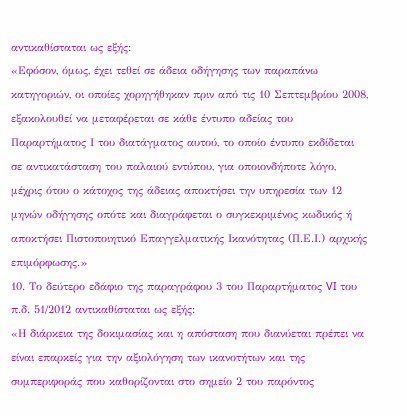αντικαθίσταται ως εξής:
«Εφόσον, όμως, έχει τεθεί σε άδεια οδήγησης των παραπάνω κατηγοριών, οι οποίες χορηγήθηκαν πριν από τις 10 Σεπτεμβρίου 2008, εξακολουθεί να μεταφέρεται σε κάθε έντυπο αδείας του Παραρτήματος Ι του διατάγματος αυτού, το οποίο έντυπο εκδίδεται σε αντικατάσταση του παλαιού εντύπου, για οποιονδήποτε λόγο, μέχρις ότου ο κάτοχος της άδειας αποκτήσει την υπηρεσία των 12 μηνών οδήγησης οπότε και διαγράφεται ο συγκεκριμένος κωδικός ή αποκτήσει Πιστοποιητικό Επαγγελματικής Ικανότητας (Π.Ε.Ι.) αρχικής επιμόρφωσης.»
10. Το δεύτερο εδάφιο της παραγράφου 3 του Παραρτήματος VI του π.δ. 51/2012 αντικαθίσταται ως εξής:
«Η διάρκεια της δοκιμασίας και η απόσταση που διανύεται πρέπει να είναι επαρκείς για την αξιολόγηση των ικανοτήτων και της συμπεριφοράς που καθορίζονται στο σημείο 2 του παρόντος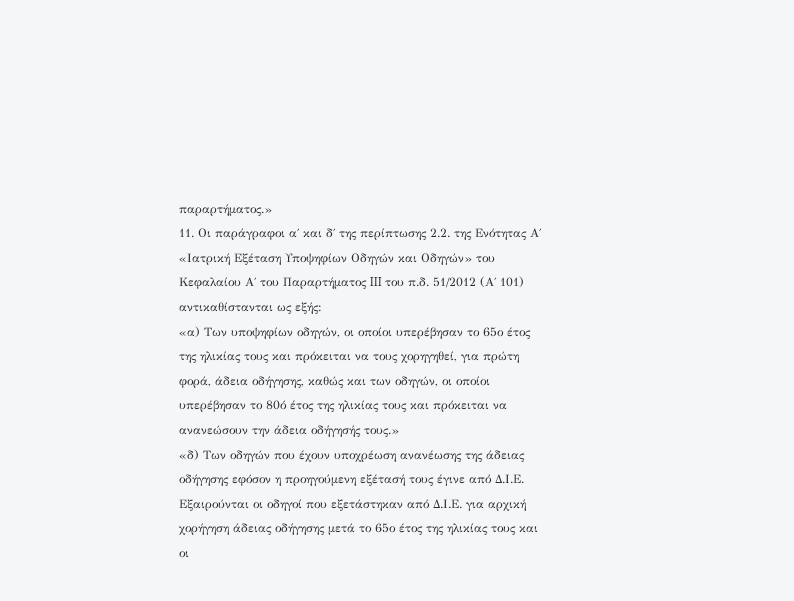παραρτήματος.»
11. Οι παράγραφοι α΄ και δ΄ της περίπτωσης 2.2. της Ενότητας Α΄ «Ιατρική Εξέταση Υποψηφίων Οδηγών και Οδηγών» του Κεφαλαίου Α΄ του Παραρτήματος III του π.δ. 51/2012 (Α΄ 101) αντικαθίστανται ως εξής:
«α) Των υποψηφίων οδηγών, οι οποίοι υπερέβησαν το 65ο έτος της ηλικίας τους και πρόκειται να τους χορηγηθεί, για πρώτη φορά, άδεια οδήγησης, καθώς και των οδηγών, οι οποίοι υπερέβησαν το 80ό έτος της ηλικίας τους και πρόκειται να ανανεώσουν την άδεια οδήγησής τους.»
«δ) Των οδηγών που έχουν υποχρέωση ανανέωσης της άδειας οδήγησης εφόσον η προηγούμενη εξέτασή τους έγινε από Δ.Ι.Ε. Εξαιρούνται οι οδηγοί που εξετάστηκαν από Δ.Ι.Ε. για αρχική χορήγηση άδειας οδήγησης μετά το 65ο έτος της ηλικίας τους και οι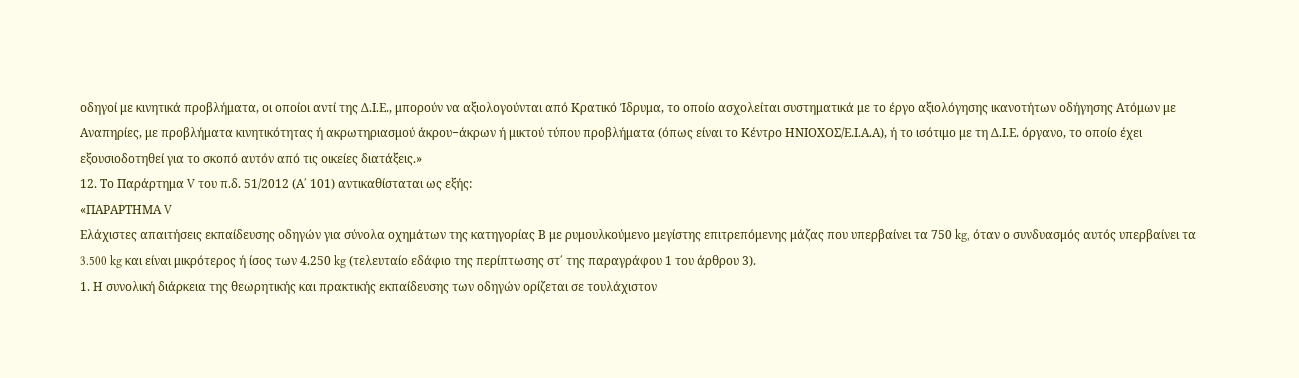οδηγοί με κινητικά προβλήματα, οι οποίοι αντί της Δ.Ι.Ε., μπορούν να αξιολογούνται από Κρατικό Ίδρυμα, το οποίο ασχολείται συστηματικά με το έργο αξιολόγησης ικανοτήτων οδήγησης Ατόμων με Αναπηρίες, με προβλήματα κινητικότητας ή ακρωτηριασμού άκρου−άκρων ή μικτού τύπου προβλήματα (όπως είναι το Κέντρο ΗΝΙΟΧΟΣ/Ε.Ι.Α.Α), ή το ισότιμο με τη Δ.Ι.Ε. όργανο, το οποίο έχει εξουσιοδοτηθεί για το σκοπό αυτόν από τις οικείες διατάξεις.»
12. Το Παράρτημα V του π.δ. 51/2012 (Α΄ 101) αντικαθίσταται ως εξής:
«ΠΑΡΑΡΤΗΜΑ V
Ελάχιστες απαιτήσεις εκπαίδευσης οδηγών για σύνολα οχημάτων της κατηγορίας Β με ρυμουλκούμενο μεγίστης επιτρεπόμενης μάζας που υπερβαίνει τα 750 kg, όταν ο συνδυασμός αυτός υπερβαίνει τα 3.500 kg και είναι μικρότερος ή ίσος των 4.250 kg (τελευταίο εδάφιο της περίπτωσης στ΄ της παραγράφου 1 του άρθρου 3).
1. Η συνολική διάρκεια της θεωρητικής και πρακτικής εκπαίδευσης των οδηγών ορίζεται σε τουλάχιστον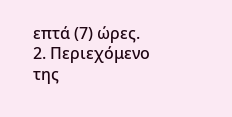επτά (7) ώρες.
2. Περιεχόμενο της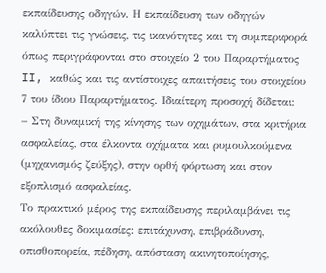εκπαίδευσης οδηγών. Η εκπαίδευση των οδηγών καλύπτει τις γνώσεις, τις ικανότητες και τη συμπεριφορά όπως περιγράφονται στο στοιχείο 2 του Παραρτήματος II, καθώς και τις αντίστοιχες απαιτήσεις του στοιχείου 7 του ίδιου Παραρτήματος. Ιδιαίτερη προσοχή δίδεται:
− Στη δυναμική της κίνησης των οχημάτων, στα κριτήρια ασφαλείας, στα έλκοντα οχήματα και ρυμουλκούμενα (μηχανισμός ζεύξης), στην ορθή φόρτωση και στον εξοπλισμό ασφαλείας.
Το πρακτικό μέρος της εκπαίδευσης περιλαμβάνει τις ακόλουθες δοκιμασίες: επιτάχυνση, επιβράδυνση, οπισθοπορεία, πέδηση, απόσταση ακινητοποίησης,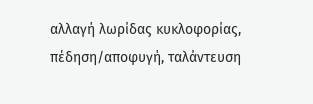αλλαγή λωρίδας κυκλοφορίας, πέδηση/αποφυγή, ταλάντευση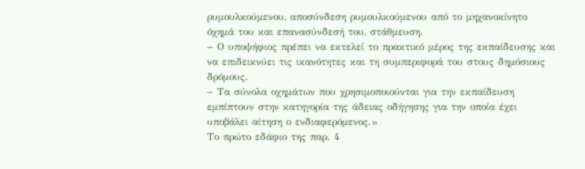ρυμουλκούμενου, αποσύνδεση ρυμουλκούμενου από το μηχανοκίνητο όχημά του και επανασύνδεσή του, στάθμευση.
− Ο υποψήφιος πρέπει να εκτελεί το πρακτικό μέρος της εκπαίδευσης και να επιδεικνύει τις ικανότητες και τη συμπεριφορά του στους δημόσιους δρόμους.
− Τα σύνολα οχημάτων που χρησιμοποιούνται για την εκπαίδευση εμπίπτουν στην κατηγορία της άδειας οδήγησης για την οποία έχει υποβάλει αίτηση ο ενδιαφερόμενος.»
Το πρώτο εδάφιο της παρ. 4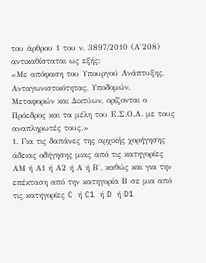του άρθρου 1 του ν. 3897/2010 (Α΄208) αντικαθίσταται ως εξής:
«Με απόφαση του Υπουργού Ανάπτυξης, Ανταγωνιστικότητας, Υποδομών, Μεταφορών και Δικτύων, ορίζονται ο Πρόεδρος και τα μέλη του Ε.Σ.Ο.Α. με τους αναπληρωτές τους.»
1. Για τις δαπάνες της αρχικής χορήγησης άδειας οδήγησης μιας από τις κατηγορίες ΑΜ ή Α1 ή Α2 ή Α ή Β΄, καθώς και για την επέκταση από την κατηγορία Β σε μια από τις κατηγορίες C ή C1 ή D ή D1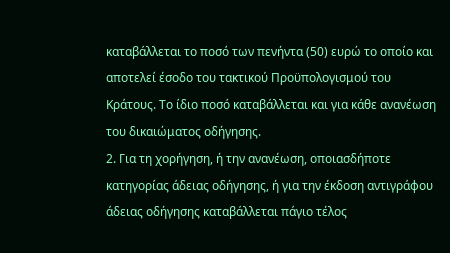καταβάλλεται το ποσό των πενήντα (50) ευρώ το οποίο και αποτελεί έσοδο του τακτικού Προϋπολογισμού του Κράτους. Το ίδιο ποσό καταβάλλεται και για κάθε ανανέωση του δικαιώματος οδήγησης.
2. Για τη χορήγηση, ή την ανανέωση, οποιασδήποτε κατηγορίας άδειας οδήγησης, ή για την έκδοση αντιγράφου άδειας οδήγησης καταβάλλεται πάγιο τέλος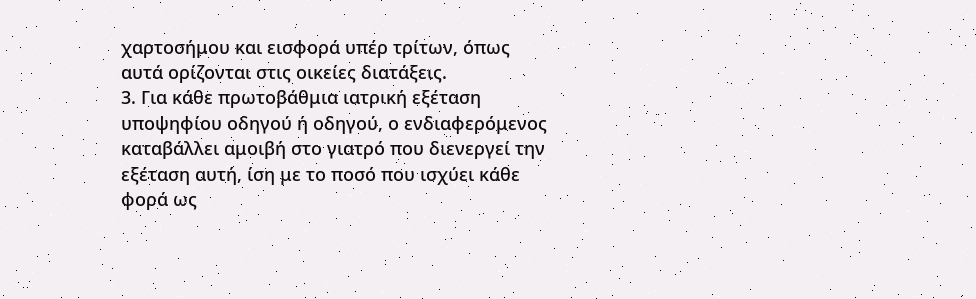χαρτοσήμου και εισφορά υπέρ τρίτων, όπως αυτά ορίζονται στις οικείες διατάξεις.
3. Για κάθε πρωτοβάθμια ιατρική εξέταση υποψηφίου οδηγού ή οδηγού, ο ενδιαφερόμενος καταβάλλει αμοιβή στο γιατρό που διενεργεί την εξέταση αυτή, ίση με το ποσό που ισχύει κάθε φορά ως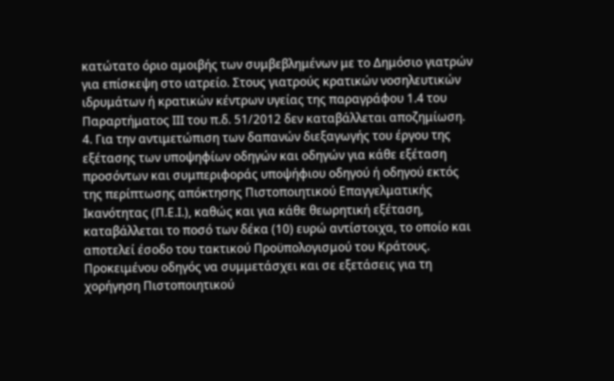κατώτατο όριο αμοιβής των συμβεβλημένων με το Δημόσιο γιατρών για επίσκεψη στο ιατρείο. Στους γιατρούς κρατικών νοσηλευτικών ιδρυμάτων ή κρατικών κέντρων υγείας της παραγράφου 1.4 του Παραρτήματος ΙΙΙ του π.δ. 51/2012 δεν καταβάλλεται αποζημίωση.
4. Για την αντιμετώπιση των δαπανών διεξαγωγής του έργου της εξέτασης των υποψηφίων οδηγών και οδηγών για κάθε εξέταση προσόντων και συμπεριφοράς υποψήφιου οδηγού ή οδηγού εκτός της περίπτωσης απόκτησης Πιστοποιητικού Επαγγελματικής Ικανότητας (Π.Ε.Ι.), καθώς και για κάθε θεωρητική εξέταση, καταβάλλεται το ποσό των δέκα (10) ευρώ αντίστοιχα, το οποίο και αποτελεί έσοδο του τακτικού Προϋπολογισμού του Κράτους. Προκειμένου οδηγός να συμμετάσχει και σε εξετάσεις για τη χορήγηση Πιστοποιητικού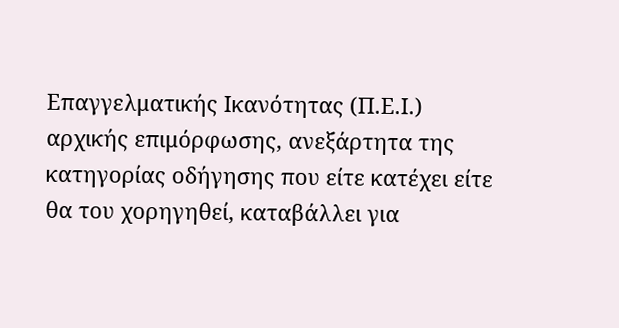Επαγγελματικής Ικανότητας (Π.Ε.Ι.) αρχικής επιμόρφωσης, ανεξάρτητα της κατηγορίας οδήγησης που είτε κατέχει είτε θα του χορηγηθεί, καταβάλλει για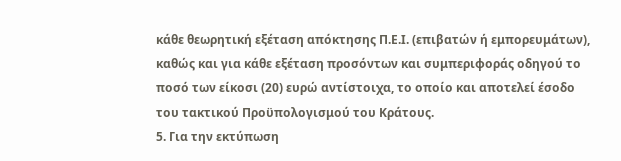κάθε θεωρητική εξέταση απόκτησης Π.Ε.Ι. (επιβατών ή εμπορευμάτων), καθώς και για κάθε εξέταση προσόντων και συμπεριφοράς οδηγού το ποσό των είκοσι (20) ευρώ αντίστοιχα, το οποίο και αποτελεί έσοδο του τακτικού Προϋπολογισμού του Κράτους.
5. Για την εκτύπωση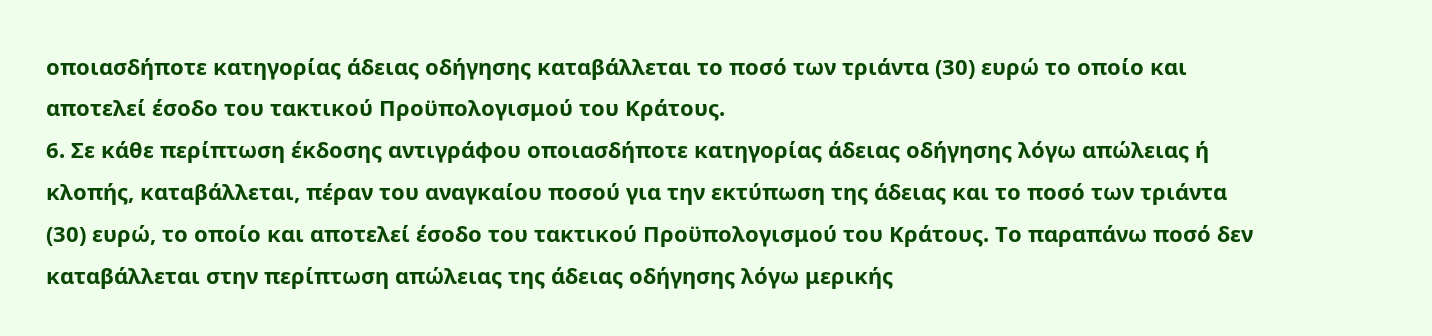οποιασδήποτε κατηγορίας άδειας οδήγησης καταβάλλεται το ποσό των τριάντα (30) ευρώ το οποίο και αποτελεί έσοδο του τακτικού Προϋπολογισμού του Κράτους.
6. Σε κάθε περίπτωση έκδοσης αντιγράφου οποιασδήποτε κατηγορίας άδειας οδήγησης λόγω απώλειας ή κλοπής, καταβάλλεται, πέραν του αναγκαίου ποσού για την εκτύπωση της άδειας και το ποσό των τριάντα (30) ευρώ, το οποίο και αποτελεί έσοδο του τακτικού Προϋπολογισμού του Κράτους. Το παραπάνω ποσό δεν καταβάλλεται στην περίπτωση απώλειας της άδειας οδήγησης λόγω μερικής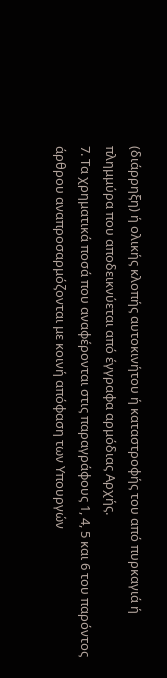(διάρρηξη) ή ολικής κλοπής αυτοκινήτου ή καταστροφής του από πυρκαγιά ή πλημμύρα που αποδεικνύεται από έγγραφα αρμόδιας Αρχής.
7. Τα χρηματικά ποσά που αναφέρονται στις παραγράφους 1, 4, 5 και 6 του παρόντος άρθρου αναπροσαρμόζονται με κοινή απόφαση των Υπουργών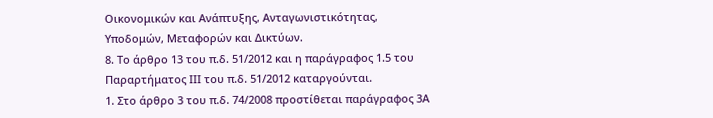Οικονομικών και Ανάπτυξης, Ανταγωνιστικότητας, Υποδομών, Μεταφορών και Δικτύων.
8. Το άρθρο 13 του π.δ. 51/2012 και η παράγραφος 1.5 του Παραρτήματος ΙΙΙ του π.δ. 51/2012 καταργούνται.
1. Στο άρθρο 3 του π.δ. 74/2008 προστίθεται παράγραφος 3Α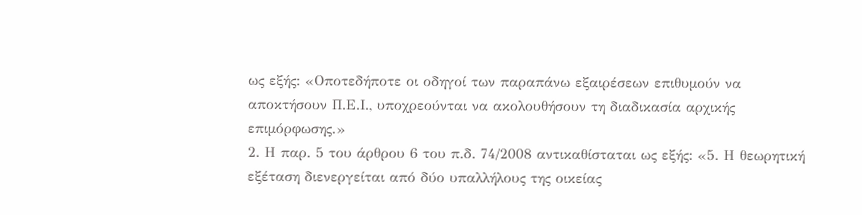ως εξής: «Οποτεδήποτε οι οδηγοί των παραπάνω εξαιρέσεων επιθυμούν να αποκτήσουν Π.Ε.Ι., υποχρεούνται να ακολουθήσουν τη διαδικασία αρχικής επιμόρφωσης.»
2. Η παρ. 5 του άρθρου 6 του π.δ. 74/2008 αντικαθίσταται ως εξής: «5. Η θεωρητική εξέταση διενεργείται από δύο υπαλλήλους της οικείας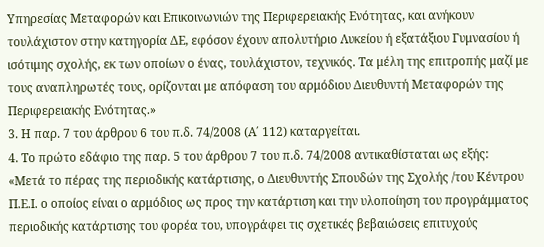Υπηρεσίας Μεταφορών και Επικοινωνιών της Περιφερειακής Ενότητας, και ανήκουν τουλάχιστον στην κατηγορία ΔΕ, εφόσον έχουν απολυτήριο Λυκείου ή εξατάξιου Γυμνασίου ή ισότιμης σχολής, εκ των οποίων ο ένας, τουλάχιστον, τεχνικός. Τα μέλη της επιτροπής μαζί με τους αναπληρωτές τους, ορίζονται με απόφαση του αρμόδιου Διευθυντή Μεταφορών της Περιφερειακής Ενότητας.»
3. Η παρ. 7 του άρθρου 6 του π.δ. 74/2008 (Α΄ 112) καταργείται.
4. Το πρώτο εδάφιο της παρ. 5 του άρθρου 7 του π.δ. 74/2008 αντικαθίσταται ως εξής:
«Μετά το πέρας της περιοδικής κατάρτισης, ο Διευθυντής Σπουδών της Σχολής /του Κέντρου Π.Ε.Ι. ο οποίος είναι ο αρμόδιος ως προς την κατάρτιση και την υλοποίηση του προγράμματος περιοδικής κατάρτισης του φορέα του, υπογράφει τις σχετικές βεβαιώσεις επιτυχούς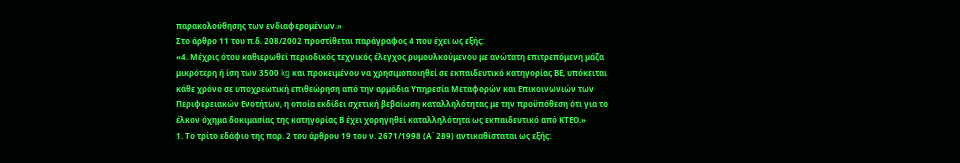παρακολούθησης των ενδιαφερομένων.»
Στο άρθρο 11 του π.δ. 208/2002 προστίθεται παράγραφος 4 που έχει ως εξής:
«4. Μέχρις ότου καθιερωθεί περιοδικός τεχνικός έλεγχος ρυμουλκούμενου με ανώτατη επιτρεπόμενη μάζα μικρότερη ή ίση των 3500 kg και προκειμένου να χρησιμοποιηθεί σε εκπαιδευτικό κατηγορίας ΒΕ, υπόκειται κάθε χρόνο σε υποχρεωτική επιθεώρηση από την αρμόδια Υπηρεσία Μεταφορών και Επικοινωνιών των Περιφερειακών Ενοτήτων, η οποία εκδίδει σχετική βεβαίωση καταλληλότητας με την προϋπόθεση ότι για το έλκον όχημα δοκιμασίας της κατηγορίας Β έχει χορηγηθεί καταλληλότητα ως εκπαιδευτικό από ΚΤΕΟ.»
1. Το τρίτο εδάφιο της παρ. 2 του άρθρου 19 του ν. 2671/1998 (Α΄ 289) αντικαθίσταται ως εξής: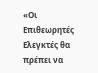«Οι Επιθεωρητές Ελεγκτές θα πρέπει να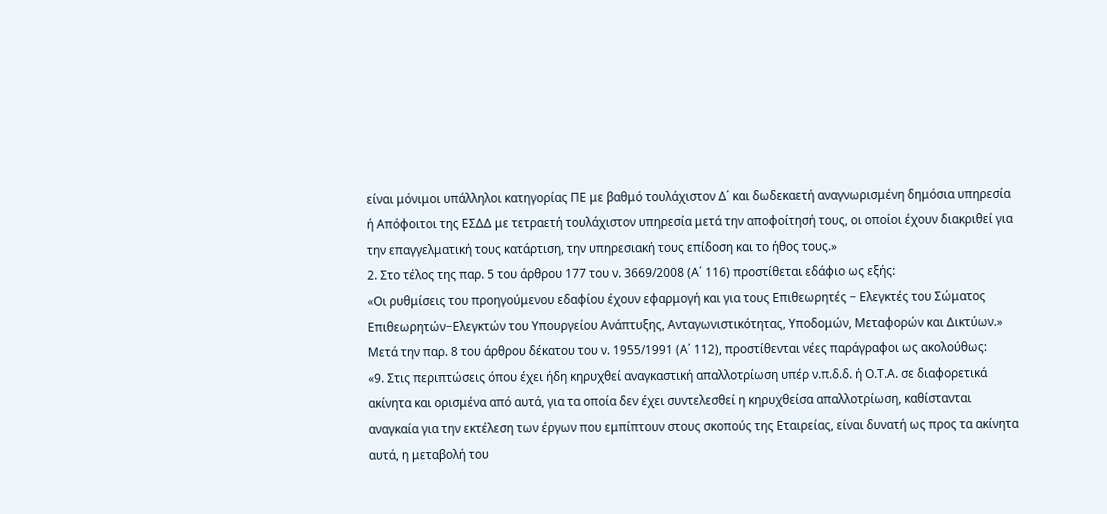είναι μόνιμοι υπάλληλοι κατηγορίας ΠΕ με βαθμό τουλάχιστον Δ΄ και δωδεκαετή αναγνωρισμένη δημόσια υπηρεσία ή Απόφοιτοι της ΕΣΔΔ με τετραετή τουλάχιστον υπηρεσία μετά την αποφοίτησή τους, οι οποίοι έχουν διακριθεί για την επαγγελματική τους κατάρτιση, την υπηρεσιακή τους επίδοση και το ήθος τους.»
2. Στο τέλος της παρ. 5 του άρθρου 177 του ν. 3669/2008 (Α΄ 116) προστίθεται εδάφιο ως εξής:
«Οι ρυθμίσεις του προηγούμενου εδαφίου έχουν εφαρμογή και για τους Επιθεωρητές − Ελεγκτές του Σώματος Επιθεωρητών−Ελεγκτών του Υπουργείου Ανάπτυξης, Ανταγωνιστικότητας, Υποδομών, Μεταφορών και Δικτύων.»
Μετά την παρ. 8 του άρθρου δέκατου του ν. 1955/1991 (Α΄ 112), προστίθενται νέες παράγραφοι ως ακολούθως:
«9. Στις περιπτώσεις όπου έχει ήδη κηρυχθεί αναγκαστική απαλλοτρίωση υπέρ ν.π.δ.δ. ή Ο.Τ.Α. σε διαφορετικά ακίνητα και ορισμένα από αυτά, για τα οποία δεν έχει συντελεσθεί η κηρυχθείσα απαλλοτρίωση, καθίστανται αναγκαία για την εκτέλεση των έργων που εμπίπτουν στους σκοπούς της Εταιρείας, είναι δυνατή ως προς τα ακίνητα αυτά, η μεταβολή του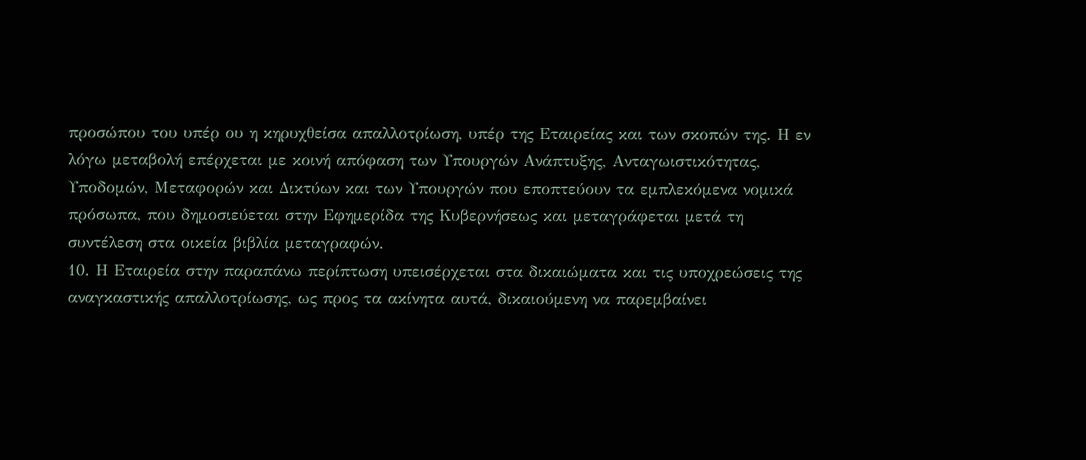προσώπου του υπέρ ου η κηρυχθείσα απαλλοτρίωση, υπέρ της Εταιρείας και των σκοπών της. Η εν λόγω μεταβολή επέρχεται με κοινή απόφαση των Υπουργών Ανάπτυξης, Ανταγωιστικότητας, Υποδομών, Μεταφορών και Δικτύων και των Υπουργών που εποπτεύουν τα εμπλεκόμενα νομικά πρόσωπα, που δημοσιεύεται στην Εφημερίδα της Κυβερνήσεως και μεταγράφεται μετά τη συντέλεση στα οικεία βιβλία μεταγραφών.
10. Η Εταιρεία στην παραπάνω περίπτωση υπεισέρχεται στα δικαιώματα και τις υποχρεώσεις της αναγκαστικής απαλλοτρίωσης, ως προς τα ακίνητα αυτά, δικαιούμενη να παρεμβαίνει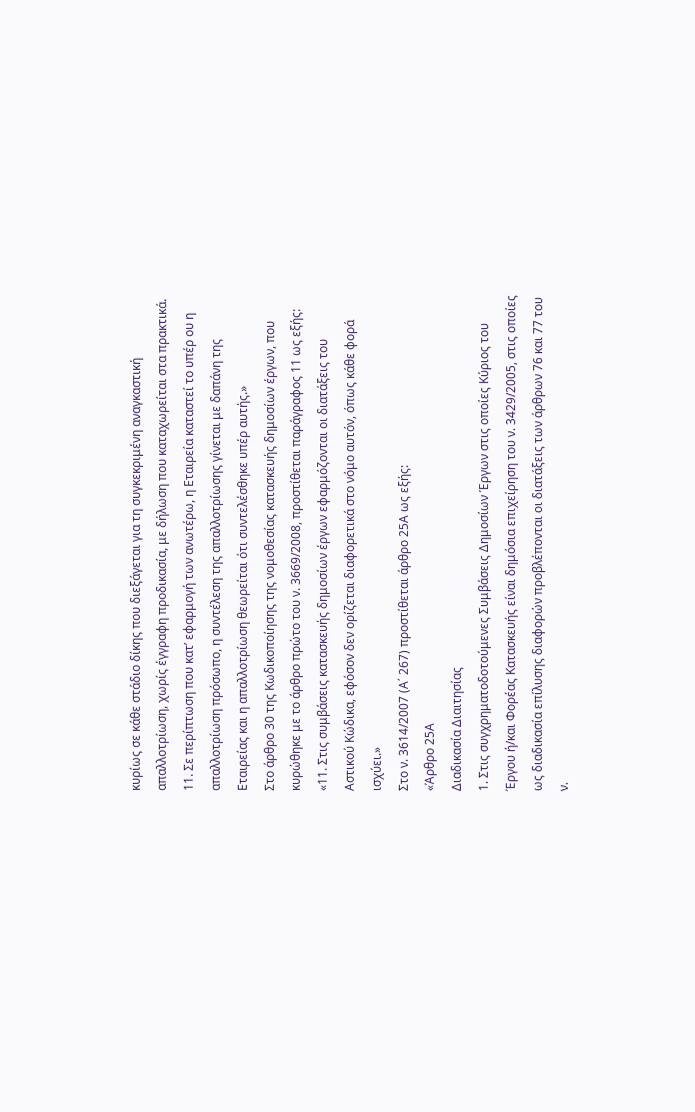κυρίως σε κάθε στάδιο δίκης που διεξάγεται για τη συγκεκριμένη αναγκαστική απαλλοτρίωση, χωρίς έγγραφη προδικασία, με δήλωση που καταχωρείται στα πρακτικά.
11. Σε περίπτωση που κατ’ εφαρμογή των ανωτέρω, η Εταιρεία καταστεί το υπέρ ου η απαλλοτρίωση πρόσωπο, η συντέλεση της απαλλοτρίωσης γίνεται με δαπάνη της Εταιρείας και η απαλλοτρίωση θεωρείται ότι συντελέσθηκε υπέρ αυτής.»
Στο άρθρο 30 της Κωδικοποίησης της νομοθεσίας κατασκευής δημοσίων έργων, που κυρώθηκε με το άρθρο πρώτο του ν. 3669/2008, προστίθεται παράγραφος 11 ως εξής:
«11. Στις συμβάσεις κατασκευής δημοσίων έργων εφαρμόζονται οι διατάξεις του Αστικού Κώδικα, εφόσον δεν ορίζεται διαφορετικά στο νόμο αυτόν, όπως κάθε φορά ισχύει.»
Στο ν. 3614/2007 (Α΄ 267) προστίθεται άρθρο 25Α ως εξής:
«Άρθρο 25Α
Διαδικασία Διαιτησίας
1. Στις συγχρηματοδοτούμενες Συμβάσεις Δημοσίων Έργων στις οποίες Κύριος του Έργου ή/και Φορέας Κατασκευής είναι δημόσια επιχείρηση του ν. 3429/2005, στις οποίες ως διαδικασία επίλυσης διαφορών προβλέπονται οι διατάξεις των άρθρων 76 και 77 του ν.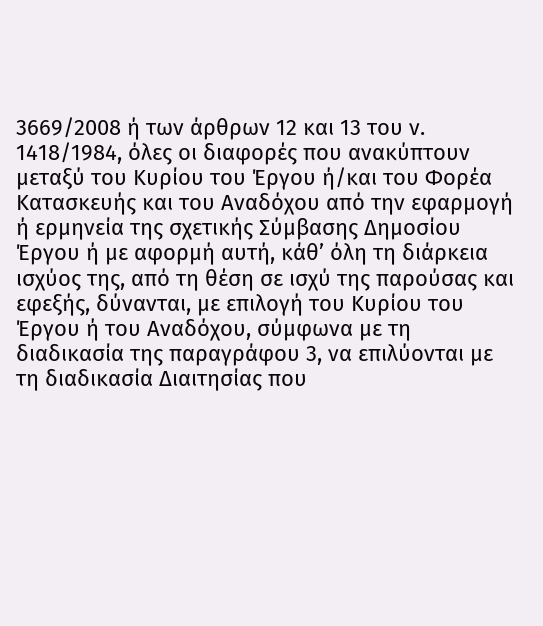3669/2008 ή των άρθρων 12 και 13 του ν. 1418/1984, όλες οι διαφορές που ανακύπτουν μεταξύ του Κυρίου του Έργου ή/και του Φορέα Κατασκευής και του Αναδόχου από την εφαρμογή ή ερμηνεία της σχετικής Σύμβασης Δημοσίου Έργου ή με αφορμή αυτή, κάθ’ όλη τη διάρκεια ισχύος της, από τη θέση σε ισχύ της παρούσας και εφεξής, δύνανται, με επιλογή του Κυρίου του Έργου ή του Αναδόχου, σύμφωνα με τη διαδικασία της παραγράφου 3, να επιλύονται με τη διαδικασία Διαιτησίας που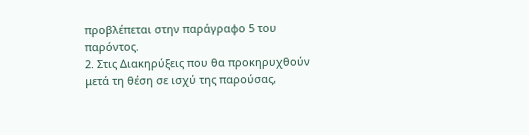προβλέπεται στην παράγραφο 5 του παρόντος.
2. Στις Διακηρύξεις που θα προκηρυχθούν μετά τη θέση σε ισχύ της παρούσας,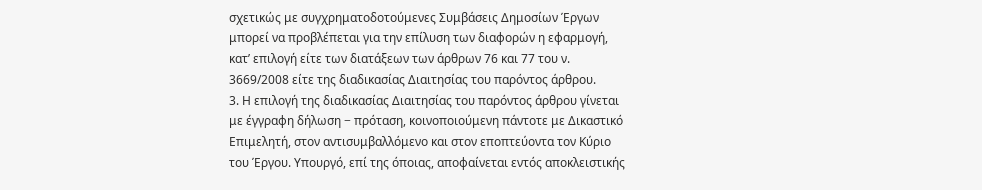σχετικώς με συγχρηματοδοτούμενες Συμβάσεις Δημοσίων Έργων μπορεί να προβλέπεται για την επίλυση των διαφορών η εφαρμογή, κατ’ επιλογή είτε των διατάξεων των άρθρων 76 και 77 του ν. 3669/2008 είτε της διαδικασίας Διαιτησίας του παρόντος άρθρου.
3. Η επιλογή της διαδικασίας Διαιτησίας του παρόντος άρθρου γίνεται με έγγραφη δήλωση − πρόταση, κοινοποιούμενη πάντοτε με Δικαστικό Επιμελητή, στον αντισυμβαλλόμενο και στον εποπτεύοντα τον Κύριο του Έργου. Υπουργό, επί της όποιας, αποφαίνεται εντός αποκλειστικής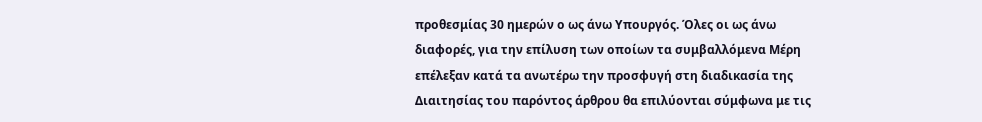προθεσμίας 30 ημερών ο ως άνω Υπουργός. Όλες οι ως άνω διαφορές, για την επίλυση των οποίων τα συμβαλλόμενα Μέρη επέλεξαν κατά τα ανωτέρω την προσφυγή στη διαδικασία της Διαιτησίας του παρόντος άρθρου θα επιλύονται σύμφωνα με τις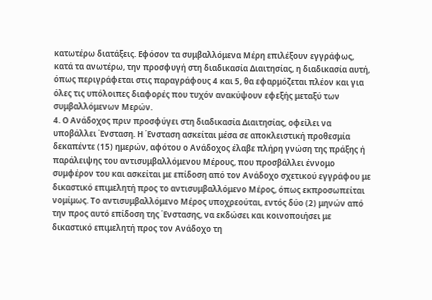κατωτέρω διατάξεις. Εφόσον τα συμβαλλόμενα Μέρη επιλέξουν εγγράφως, κατά τα ανωτέρω, την προσφυγή στη διαδικασία Διαιτησίας, η διαδικασία αυτή, όπως περιγράφεται στις παραγράφους 4 και 5, θα εφαρμόζεται πλέον και για όλες τις υπόλοιπες διαφορές που τυχόν ανακύψουν εφεξής μεταξύ των συμβαλλόμενων Μερών.
4. Ο Ανάδοχος πριν προσφύγει στη διαδικασία Διαιτησίας, οφείλει να υποβάλλει Ένσταση. Η Ένσταση ασκείται μέσα σε αποκλειστική προθεσμία δεκαπέντε (15) ημερών, αφότου ο Ανάδοχος έλαβε πλήρη γνώση της πράξης ή παράλειψης του αντισυμβαλλόμενου Μέρους, που προσβάλλει έννομο συμφέρον του και ασκείται με επίδοση από τον Ανάδοχο σχετικού εγγράφου με δικαστικό επιμελητή προς το αντισυμβαλλόμενο Μέρος, όπως εκπροσωπείται νομίμως. Το αντισυμβαλλόμενο Μέρος υποχρεούται, εντός δύο (2) μηνών από την προς αυτό επίδοση της Ένστασης, να εκδώσει και κοινοποιήσει με δικαστικό επιμελητή προς τον Ανάδοχο τη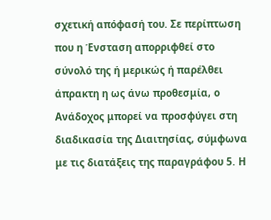σχετική απόφασή του. Σε περίπτωση που η Ένσταση απορριφθεί στο σύνολό της ή μερικώς ή παρέλθει άπρακτη η ως άνω προθεσμία, ο Ανάδοχος μπορεί να προσφύγει στη διαδικασία της Διαιτησίας, σύμφωνα με τις διατάξεις της παραγράφου 5. Η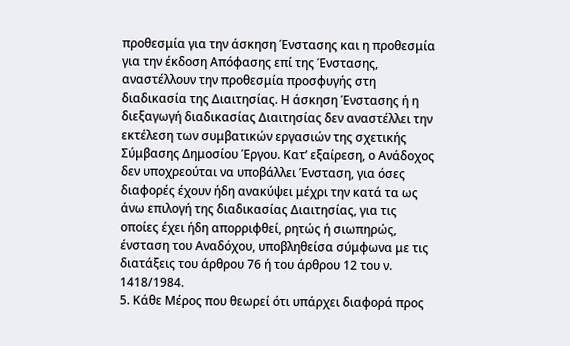προθεσμία για την άσκηση Ένστασης και η προθεσμία για την έκδοση Απόφασης επί της Ένστασης, αναστέλλουν την προθεσμία προσφυγής στη διαδικασία της Διαιτησίας. Η άσκηση Ένστασης ή η διεξαγωγή διαδικασίας Διαιτησίας δεν αναστέλλει την εκτέλεση των συμβατικών εργασιών της σχετικής Σύμβασης Δημοσίου Έργου. Κατ’ εξαίρεση, ο Ανάδοχος δεν υποχρεούται να υποβάλλει Ένσταση, για όσες διαφορές έχουν ήδη ανακύψει μέχρι την κατά τα ως άνω επιλογή της διαδικασίας Διαιτησίας, για τις οποίες έχει ήδη απορριφθεί, ρητώς ή σιωπηρώς, ένσταση του Αναδόχου, υποβληθείσα σύμφωνα με τις διατάξεις του άρθρου 76 ή του άρθρου 12 του ν. 1418/1984.
5. Κάθε Μέρος που θεωρεί ότι υπάρχει διαφορά προς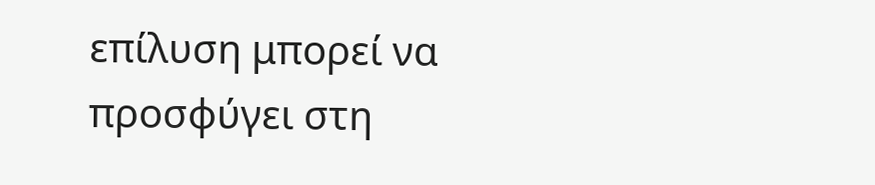επίλυση μπορεί να προσφύγει στη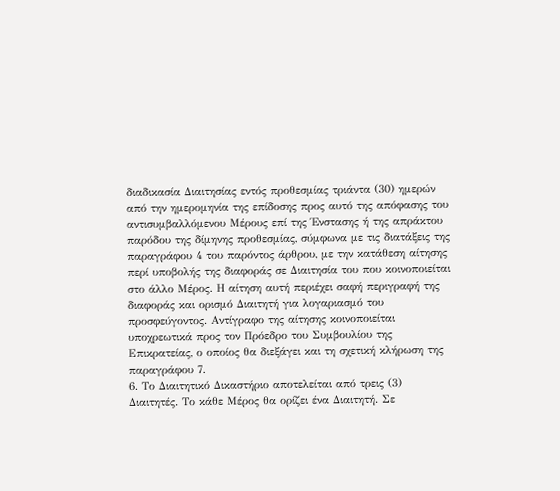διαδικασία Διαιτησίας εντός προθεσμίας τριάντα (30) ημερών από την ημερομηνία της επίδοσης προς αυτό της απόφασης του αντισυμβαλλόμενου Μέρους επί της Ένστασης ή της απράκτου παρόδου της δίμηνης προθεσμίας, σύμφωνα με τις διατάξεις της παραγράφου 4 του παρόντος άρθρου, με την κατάθεση αίτησης περί υποβολής της διαφοράς σε Διαιτησία του που κοινοποιείται στο άλλο Μέρος. Η αίτηση αυτή περιέχει σαφή περιγραφή της διαφοράς και ορισμό Διαιτητή για λογαριασμό του προσφεύγοντος. Αντίγραφο της αίτησης κοινοποιείται υποχρεωτικά προς τον Πρόεδρο του Συμβουλίου της Επικρατείας, ο οποίος θα διεξάγει και τη σχετική κλήρωση της παραγράφου 7.
6. Το Διαιτητικό Δικαστήριο αποτελείται από τρεις (3) Διαιτητές. Το κάθε Μέρος θα ορίζει ένα Διαιτητή. Σε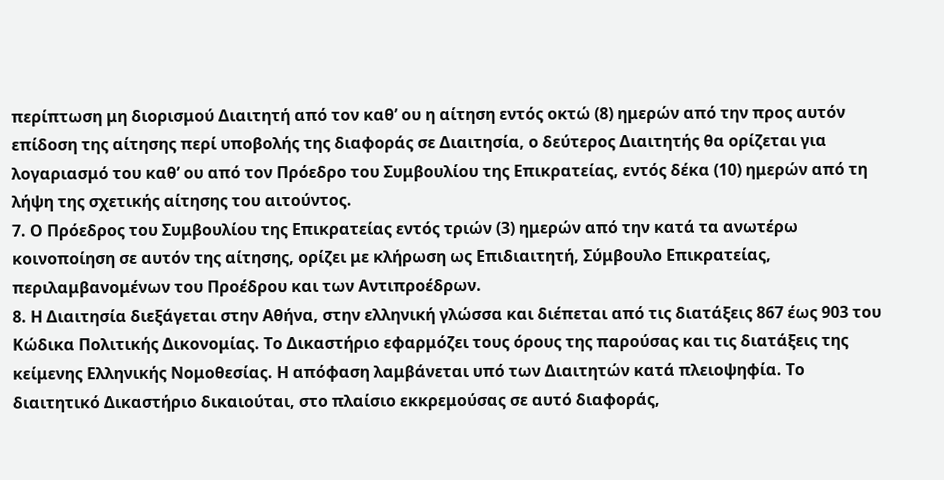περίπτωση μη διορισμού Διαιτητή από τον καθ’ ου η αίτηση εντός οκτώ (8) ημερών από την προς αυτόν επίδοση της αίτησης περί υποβολής της διαφοράς σε Διαιτησία, ο δεύτερος Διαιτητής θα ορίζεται για λογαριασμό του καθ’ ου από τον Πρόεδρο του Συμβουλίου της Επικρατείας, εντός δέκα (10) ημερών από τη λήψη της σχετικής αίτησης του αιτούντος.
7. Ο Πρόεδρος του Συμβουλίου της Επικρατείας εντός τριών (3) ημερών από την κατά τα ανωτέρω κοινοποίηση σε αυτόν της αίτησης, ορίζει με κλήρωση ως Επιδιαιτητή, Σύμβουλο Επικρατείας, περιλαμβανομένων του Προέδρου και των Αντιπροέδρων.
8. Η Διαιτησία διεξάγεται στην Αθήνα, στην ελληνική γλώσσα και διέπεται από τις διατάξεις 867 έως 903 του Κώδικα Πολιτικής Δικονομίας. Το Δικαστήριο εφαρμόζει τους όρους της παρούσας και τις διατάξεις της κείμενης Ελληνικής Νομοθεσίας. Η απόφαση λαμβάνεται υπό των Διαιτητών κατά πλειοψηφία. Το διαιτητικό Δικαστήριο δικαιούται, στο πλαίσιο εκκρεμούσας σε αυτό διαφοράς,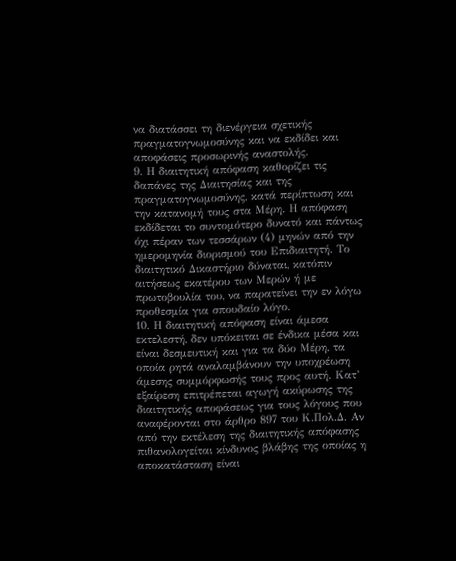να διατάσσει τη διενέργεια σχετικής πραγματογνωμοσύνης και να εκδίδει και αποφάσεις προσωρινής αναστολής.
9. Η διαιτητική απόφαση καθορίζει τις δαπάνες της Διαιτησίας και της πραγματογνωμοσύνης, κατά περίπτωση και την κατανομή τους στα Μέρη. Η απόφαση εκδίδεται το συντομότερο δυνατό και πάντως όχι πέραν των τεσσάρων (4) μηνών από την ημερομηνία διορισμού του Επιδιαιτητή. Το διαιτητικό Δικαστήριο δύναται, κατόπιν αιτήσεως εκατέρου των Μερών ή με πρωτοβουλία του, να παρατείνει την εν λόγω προθεσμία για σπουδαίο λόγο.
10. Η διαιτητική απόφαση είναι άμεσα εκτελεστή, δεν υπόκειται σε ένδικα μέσα και είναι δεσμευτική και για τα δύο Μέρη, τα οποία ρητά αναλαμβάνουν την υποχρέωση άμεσης συμμόρφωσής τους προς αυτή. Κατ’ εξαίρεση επιτρέπεται αγωγή ακύρωσης της διαιτητικής αποφάσεως για τους λόγους που αναφέρονται στο άρθρο 897 του Κ.Πολ.Δ. Αν από την εκτέλεση της διαιτητικής απόφασης πιθανολογείται κίνδυνος βλάβης της οποίας η αποκατάσταση είναι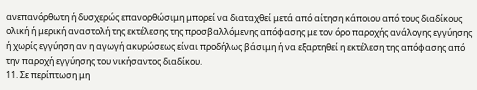ανεπανόρθωτη ή δυσχερώς επανορθώσιμη μπορεί να διαταχθεί μετά από αίτηση κάποιου από τους διαδίκους ολική ή μερική αναστολή της εκτέλεσης της προσβαλλόμενης απόφασης με τον όρο παροχής ανάλογης εγγύησης ή χωρίς εγγύηση αν η αγωγή ακυρώσεως είναι προδήλως βάσιμη ή να εξαρτηθεί η εκτέλεση της απόφασης από την παροχή εγγύησης του νικήσαντος διαδίκου.
11. Σε περίπτωση μη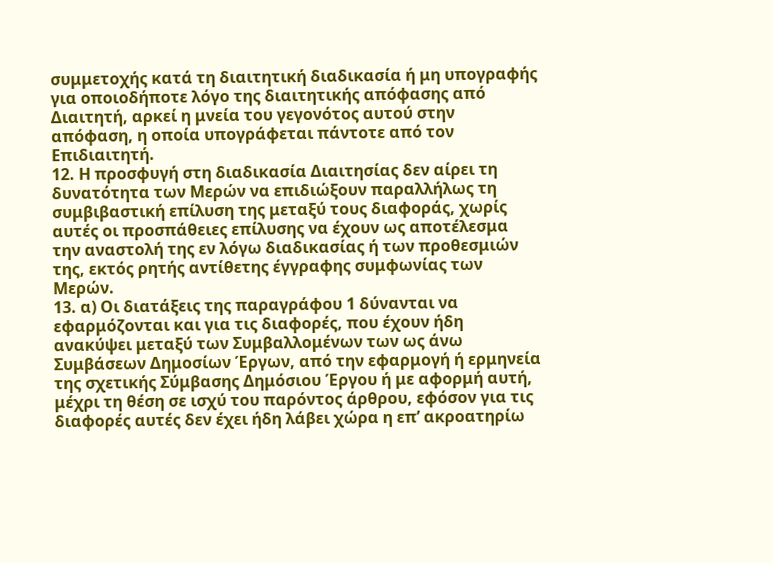συμμετοχής κατά τη διαιτητική διαδικασία ή μη υπογραφής για οποιοδήποτε λόγο της διαιτητικής απόφασης από Διαιτητή, αρκεί η μνεία του γεγονότος αυτού στην απόφαση, η οποία υπογράφεται πάντοτε από τον Επιδιαιτητή.
12. Η προσφυγή στη διαδικασία Διαιτησίας δεν αίρει τη δυνατότητα των Μερών να επιδιώξουν παραλλήλως τη συμβιβαστική επίλυση της μεταξύ τους διαφοράς, χωρίς αυτές οι προσπάθειες επίλυσης να έχουν ως αποτέλεσμα την αναστολή της εν λόγω διαδικασίας ή των προθεσμιών της, εκτός ρητής αντίθετης έγγραφης συμφωνίας των Μερών.
13. α) Οι διατάξεις της παραγράφου 1 δύνανται να εφαρμόζονται και για τις διαφορές, που έχουν ήδη ανακύψει μεταξύ των Συμβαλλομένων των ως άνω Συμβάσεων Δημοσίων Έργων, από την εφαρμογή ή ερμηνεία της σχετικής Σύμβασης Δημόσιου Έργου ή με αφορμή αυτή, μέχρι τη θέση σε ισχύ του παρόντος άρθρου, εφόσον για τις διαφορές αυτές δεν έχει ήδη λάβει χώρα η επ’ ακροατηρίω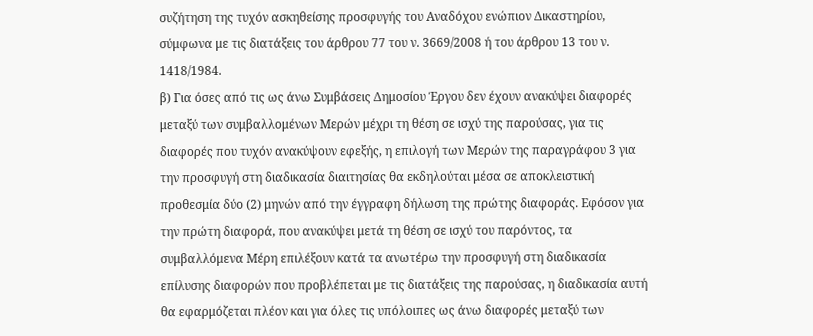συζήτηση της τυχόν ασκηθείσης προσφυγής του Αναδόχου ενώπιον Δικαστηρίου, σύμφωνα με τις διατάξεις του άρθρου 77 του ν. 3669/2008 ή του άρθρου 13 του ν. 1418/1984.
β) Για όσες από τις ως άνω Συμβάσεις Δημοσίου Έργου δεν έχουν ανακύψει διαφορές μεταξύ των συμβαλλομένων Μερών μέχρι τη θέση σε ισχύ της παρούσας, για τις διαφορές που τυχόν ανακύψουν εφεξής, η επιλογή των Μερών της παραγράφου 3 για την προσφυγή στη διαδικασία διαιτησίας θα εκδηλούται μέσα σε αποκλειστική προθεσμία δύο (2) μηνών από την έγγραφη δήλωση της πρώτης διαφοράς. Εφόσον για την πρώτη διαφορά, που ανακύψει μετά τη θέση σε ισχύ του παρόντος, τα συμβαλλόμενα Μέρη επιλέξουν κατά τα ανωτέρω την προσφυγή στη διαδικασία επίλυσης διαφορών που προβλέπεται με τις διατάξεις της παρούσας, η διαδικασία αυτή θα εφαρμόζεται πλέον και για όλες τις υπόλοιπες ως άνω διαφορές μεταξύ των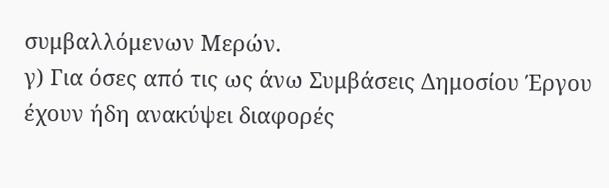συμβαλλόμενων Μερών.
γ) Για όσες από τις ως άνω Συμβάσεις Δημοσίου Έργου έχουν ήδη ανακύψει διαφορές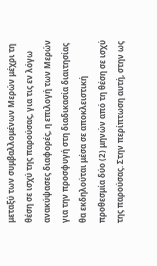μεταξύ των συμβαλλομένων Μερών μέχρι τη θέση σε ισχύ της παρούσας, για τις εν λόγω ανακύψασες διαφορές, η επιλογή των Μερών για την προσφυγή στη διαδικασία διαιτησίας θα εκδηλούται μέσα σε αποκλειστική προθεσμία δύο (2) μηνών από τη θέση σε ισχύ της παρούσας. Στην περίπτωση αυτή, στην ως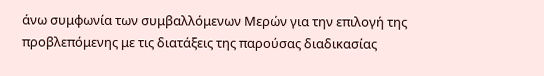άνω συμφωνία των συμβαλλόμενων Μερών για την επιλογή της προβλεπόμενης με τις διατάξεις της παρούσας διαδικασίας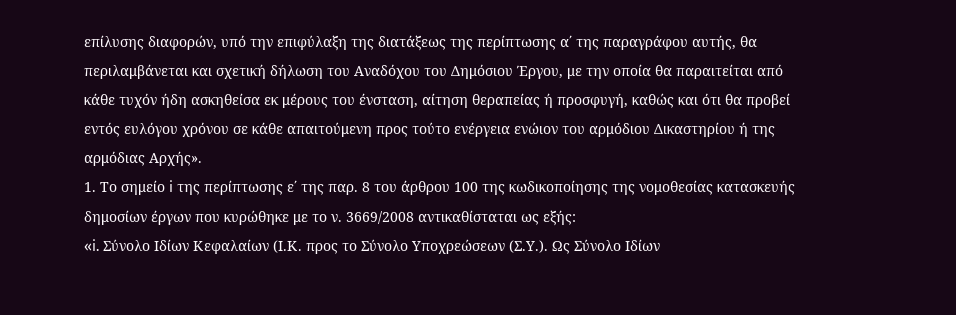επίλυσης διαφορών, υπό την επιφύλαξη της διατάξεως της περίπτωσης α΄ της παραγράφου αυτής, θα περιλαμβάνεται και σχετική δήλωση του Αναδόχου του Δημόσιου Έργου, με την οποία θα παραιτείται από κάθε τυχόν ήδη ασκηθείσα εκ μέρους του ένσταση, αίτηση θεραπείας ή προσφυγή, καθώς και ότι θα προβεί εντός ευλόγου χρόνου σε κάθε απαιτούμενη προς τούτο ενέργεια ενώιον του αρμόδιου Δικαστηρίου ή της αρμόδιας Αρχής».
1. Το σημείο i της περίπτωσης ε΄ της παρ. 8 του άρθρου 100 της κωδικοποίησης της νομοθεσίας κατασκευής δημοσίων έργων που κυρώθηκε με το ν. 3669/2008 αντικαθίσταται ως εξής:
«i. Σύνολο Ιδίων Κεφαλαίων (Ι.Κ. προς το Σύνολο Υποχρεώσεων (Σ.Υ.). Ως Σύνολο Ιδίων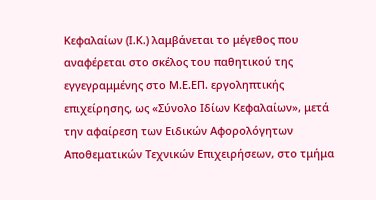Κεφαλαίων (Ι.Κ.) λαμβάνεται το μέγεθος που αναφέρεται στο σκέλος του παθητικού της εγγεγραμμένης στο Μ.Ε.ΕΠ. εργοληπτικής επιχείρησης, ως «Σύνολο Ιδίων Κεφαλαίων», μετά την αφαίρεση των Ειδικών Αφορολόγητων Αποθεματικών Τεχνικών Επιχειρήσεων, στο τμήμα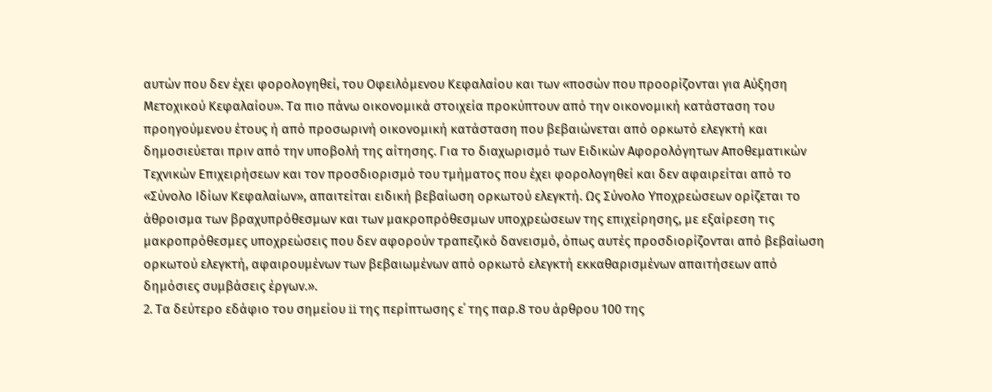αυτών που δεν έχει φορολογηθεί, του Οφειλόμενου Κεφαλαίου και των «ποσών που προορίζονται για Αύξηση Μετοχικού Κεφαλαίου». Τα πιο πάνω οικονομικά στοιχεία προκύπτουν από την οικονομική κατάσταση του προηγούμενου έτους ή από προσωρινή οικονομική κατάσταση που βεβαιώνεται από ορκωτό ελεγκτή και δημοσιεύεται πριν από την υποβολή της αίτησης. Για το διαχωρισμό των Ειδικών Αφορολόγητων Αποθεματικών Τεχνικών Επιχειρήσεων και τον προσδιορισμό του τμήματος που έχει φορολογηθεί και δεν αφαιρείται από το «Σύνολο Ιδίων Κεφαλαίων», απαιτείται ειδική βεβαίωση ορκωτού ελεγκτή. Ως Σύνολο Υποχρεώσεων ορίζεται το άθροισμα των βραχυπρόθεσμων και των μακροπρόθεσμων υποχρεώσεων της επιχείρησης, με εξαίρεση τις μακροπρόθεσμες υποχρεώσεις που δεν αφορούν τραπεζικό δανεισμό, όπως αυτές προσδιορίζονται από βεβαίωση ορκωτού ελεγκτή, αφαιρουμένων των βεβαιωμένων από ορκωτό ελεγκτή εκκαθαρισμένων απαιτήσεων από δημόσιες συμβάσεις έργων.».
2. Τα δεύτερο εδάφιο του σημείου ii της περίπτωσης ε΄ της παρ.8 του άρθρου 100 της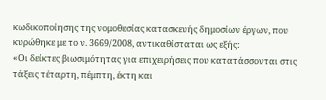κωδικοποίησης της νομοθεσίας κατασκευής δημοσίων έργων, που κυρώθηκε με το ν. 3669/2008, αντικαθίσταται ως εξής:
«Οι δείκτες βιωσιμότητας για επιχειρήσεις που κατατάσσονται στις τάξεις τέταρτη, πέμπτη, έκτη και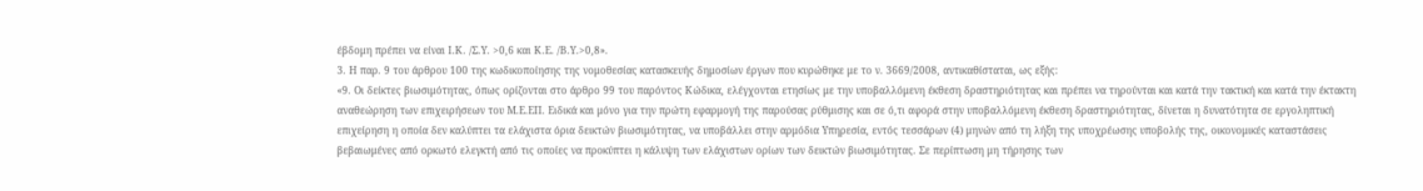έβδομη πρέπει να είναι Ι.Κ. /Σ.Υ. >0,6 και Κ.Ε. /Β.Υ.>0,8».
3. Η παρ. 9 του άρθρου 100 της κωδικοποίησης της νομοθεσίας κατασκευής δημοσίων έργων που κυρώθηκε με το ν. 3669/2008, αντικαθίσταται, ως εξής:
«9. Οι δείκτες βιωσιμότητας, όπως ορίζονται στο άρθρο 99 του παρόντος Κώδικα, ελέγχονται ετησίως με την υποβαλλόμενη έκθεση δραστηριότητας και πρέπει να τηρούνται και κατά την τακτική και κατά την έκτακτη αναθεώρηση των επιχειρήσεων του Μ.Ε.ΕΠ. Ειδικά και μόνο για την πρώτη εφαρμογή της παρούσας ρύθμισης και σε ό,τι αφορά στην υποβαλλόμενη έκθεση δραστηριότητας, δίνεται η δυνατότητα σε εργοληπτική επιχείρηση η οποία δεν καλύπτει τα ελάχιστα όρια δεικτών βιωσιμότητας, να υποβάλλει στην αρμόδια Υπηρεσία, εντός τεσσάρων (4) μηνών από τη λήξη της υποχρέωσης υποβολής της, οικονομικές καταστάσεις βεβαιωμένες από ορκωτό ελεγκτή από τις οποίες να προκύπτει η κάλυψη των ελάχιστων ορίων των δεικτών βιωσιμότητας. Σε περίπτωση μη τήρησης των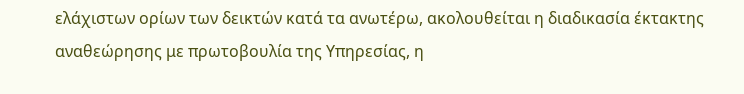ελάχιστων ορίων των δεικτών κατά τα ανωτέρω, ακολουθείται η διαδικασία έκτακτης αναθεώρησης με πρωτοβουλία της Υπηρεσίας, η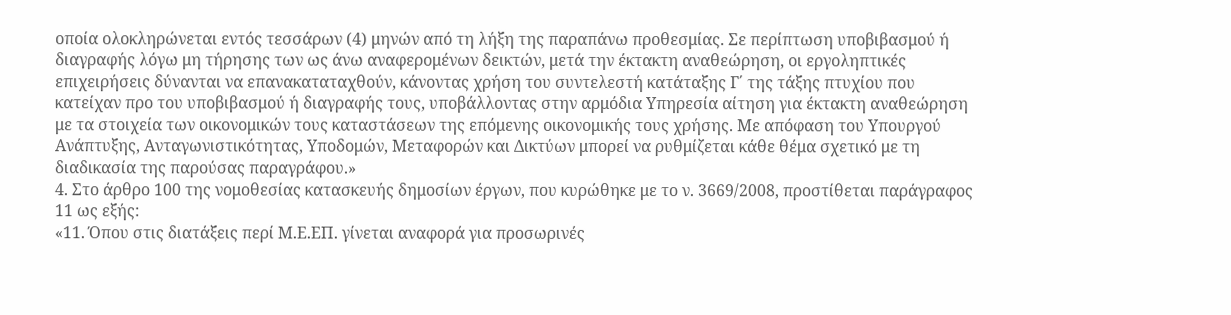οποία ολοκληρώνεται εντός τεσσάρων (4) μηνών από τη λήξη της παραπάνω προθεσμίας. Σε περίπτωση υποβιβασμού ή διαγραφής λόγω μη τήρησης των ως άνω αναφερομένων δεικτών, μετά την έκτακτη αναθεώρηση, οι εργοληπτικές επιχειρήσεις δύνανται να επανακαταταχθούν, κάνοντας χρήση του συντελεστή κατάταξης Γ΄ της τάξης πτυχίου που κατείχαν προ του υποβιβασμού ή διαγραφής τους, υποβάλλοντας στην αρμόδια Υπηρεσία αίτηση για έκτακτη αναθεώρηση με τα στοιχεία των οικονομικών τους καταστάσεων της επόμενης οικονομικής τους χρήσης. Με απόφαση του Υπουργού Ανάπτυξης, Ανταγωνιστικότητας, Υποδομών, Μεταφορών και Δικτύων μπορεί να ρυθμίζεται κάθε θέμα σχετικό με τη διαδικασία της παρούσας παραγράφου.»
4. Στο άρθρο 100 της νομοθεσίας κατασκευής δημοσίων έργων, που κυρώθηκε με το ν. 3669/2008, προστίθεται παράγραφος 11 ως εξής:
«11. Όπου στις διατάξεις περί Μ.Ε.ΕΠ. γίνεται αναφορά για προσωρινές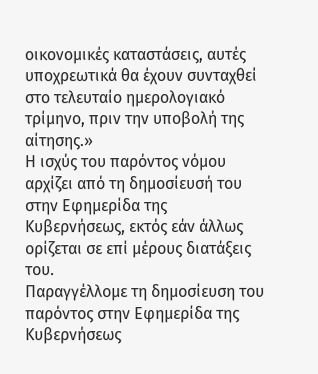οικονομικές καταστάσεις, αυτές υποχρεωτικά θα έχουν συνταχθεί στο τελευταίο ημερολογιακό τρίμηνο, πριν την υποβολή της αίτησης.»
Η ισχύς του παρόντος νόμου αρχίζει από τη δημοσίευσή του στην Εφημερίδα της Κυβερνήσεως, εκτός εάν άλλως ορίζεται σε επί μέρους διατάξεις του.
Παραγγέλλομε τη δημοσίευση του παρόντος στην Εφημερίδα της Κυβερνήσεως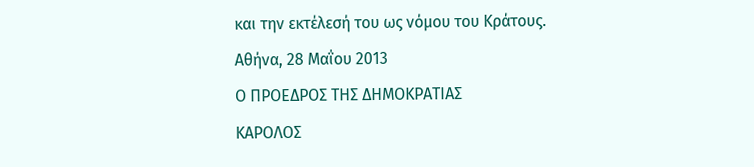και την εκτέλεσή του ως νόμου του Κράτους.
Αθήνα, 28 Μαΐου 2013
Ο ΠΡΟΕΔΡΟΣ ΤΗΣ ΔΗΜΟΚΡΑΤΙΑΣ
ΚΑΡΟΛΟΣ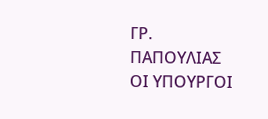ΓΡ. ΠΑΠΟΥΛΙΑΣ
ΟI ΥΠΟΥΡΓΟI